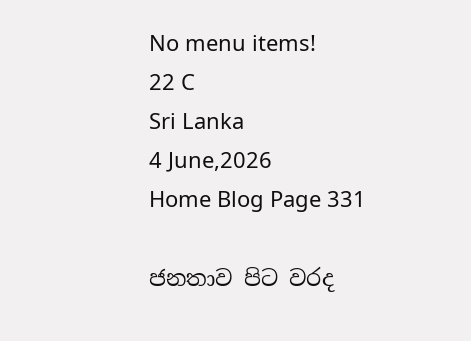No menu items!
22 C
Sri Lanka
4 June,2026
Home Blog Page 331

ජනතාව පිට වරද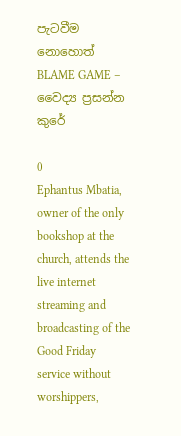පැටවීම නොහොත් BLAME GAME – වෛද්‍ය ප්‍රසන්න කුරේ

0
Ephantus Mbatia, owner of the only bookshop at the church, attends the live internet streaming and broadcasting of the Good Friday service without worshippers,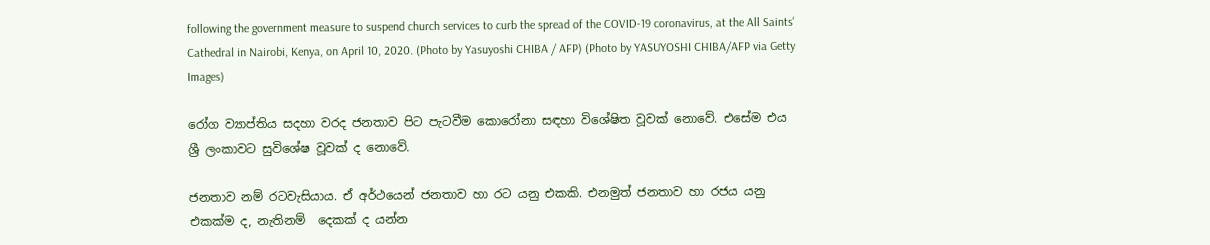following the government measure to suspend church services to curb the spread of the COVID-19 coronavirus, at the All Saints' Cathedral in Nairobi, Kenya, on April 10, 2020. (Photo by Yasuyoshi CHIBA / AFP) (Photo by YASUYOSHI CHIBA/AFP via Getty Images)

රෝග ව්‍යාප්තිය සදහා වරද ජනතාව පිට පැටවීම කොරෝනා සඳහා විශේෂිත වූවක් නොවේ. එසේම එය ශ්‍රී ලංකාවට සුවිශේෂ වූවක් ද නොවේ.

ජනතාව නම් රටවැසියාය. ඒ අර්ථයෙන් ජනතාව හා රට යනු එකකි. එනමුත් ජනතාව හා රජය යනු එකක්ම ද, නැතිනම්  දෙකක් ද යන්න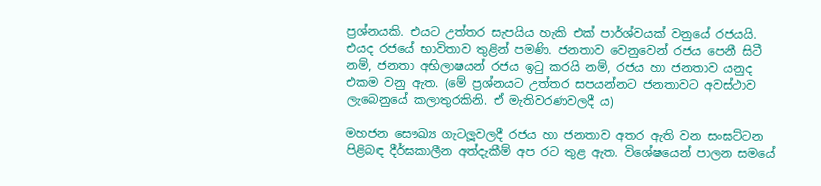ප්‍රශ්නයකි. එයට උත්තර සැපයිය හැකි එක් පාර්ශ්වයක් වනුයේ රජයයි. එයද රජයේ භාවිතාව තුළින් පමණි. ජනතාව වෙනුවෙන් රජය පෙනී සිටී නම්, ජනතා අභිලාෂයන් රජය ඉටු කරයි නම්, රජය හා ජනතාව යනුද  එකම වනු ඇත. (මේ ප්‍රශ්නයට උත්තර සපයන්නට ජනතාවට අවස්ථාව ලැබෙනුයේ කලාතුරකිනි. ඒ මැතිවරණවලදී ය)

මහජන සෞඛ්‍ය ගැටලූවලදී රජය හා ජනතාව අතර ඇති වන සංඝට්ටන පිළිබඳ දීර්ඝකාලීන අත්දැකීම් අප රට තුළ ඇත. විශේෂයෙන් පාලන සමයේ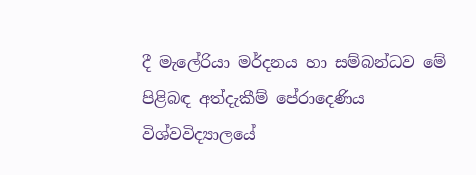දී මැලේරියා මර්දනය හා සම්බන්ධව මේ පිළිබඳ අත්දැකීම් පේරාදෙණිය විශ්වවිද්‍යාලයේ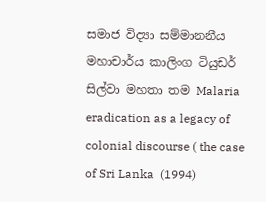සමාජ විද්‍යා සම්මානනීය මහාචාර්ය කාලිංග ටියුඩර් සිල්වා මහතා තම Malaria eradication as a legacy of colonial discourse ( the case of Sri Lanka  (1994)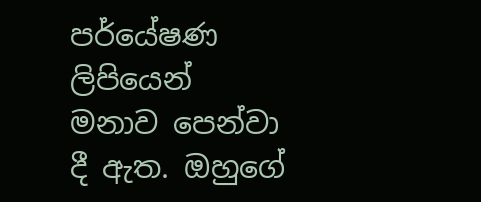පර්යේෂණ ලිපියෙන් මනාව පෙන්වා දී ඇත. ඔහුගේ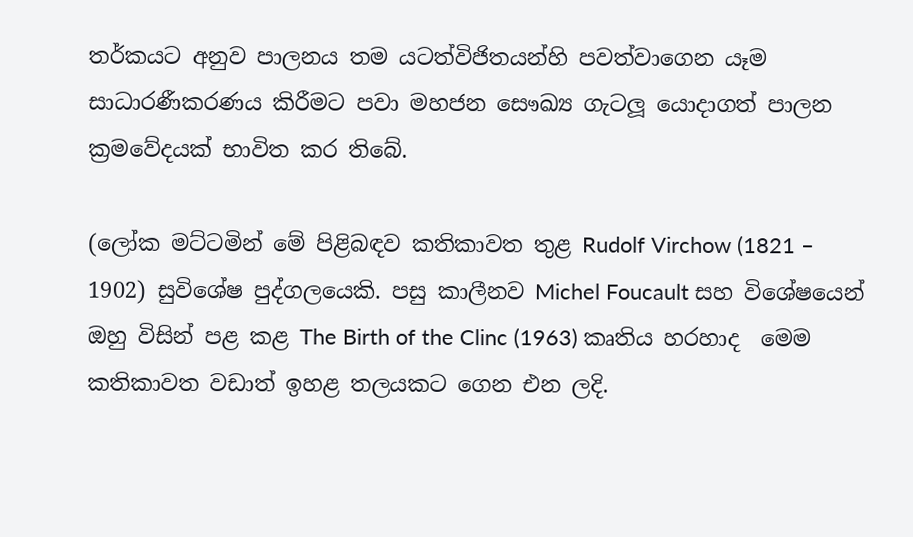තර්කයට අනුව පාලනය තම යටත්විජිතයන්හි පවත්වාගෙන යෑම සාධාරණීකරණය කිරීමට පවා මහජන සෞඛ්‍ය ගැටලූ යොදාගත් පාලන ක්‍රමවේදයක් භාවිත කර තිබේ.

(ලෝක මට්ටමින් මේ පිළිබඳව කතිකාවත තුළ Rudolf Virchow (1821 – 1902) සුවිශේෂ පුද්ගලයෙකි. පසු කාලීනව Michel Foucault සහ විශේෂයෙන් ඔහු විසින් පළ කළ The Birth of the Clinc (1963) කෘතිය හරහාද  මෙම කතිකාවත වඩාත් ඉහළ තලයකට ගෙන එන ලදි.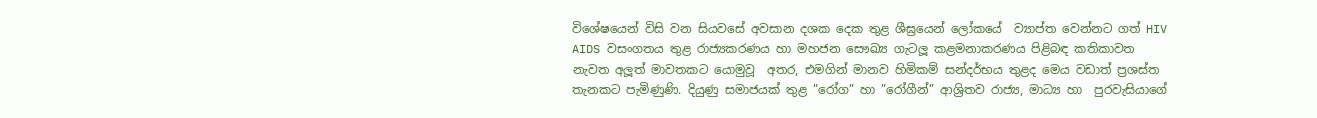විශේෂයෙන් විසි වන සියවසේ අවසාන දශක දෙක තුළ ශීඝ්‍රයෙන් ලෝකයේ  ව්‍යාප්ත වෙන්නට ගත් HIV AIDS වසංගතය තුළ රාජ්‍යකරණය හා මහජන සෞඛ්‍ය ගැටලූ කළමනාකරණය පිළිබඳ කතිකාවත නැවත අලූත් මාවතකට යොමුවූ  අතර, එමගින් මානව හිමිකම් සන්දර්භය තුළද මෙය වඩාත් ප්‍රශස්ත තැනකට පැමිණුණි. දියුණු සමාජයක් තුළ ”රෝග” හා ”රෝගීන්” ආශ්‍රිතව රාජ්‍ය, මාධ්‍ය හා  පුරවැසියාගේ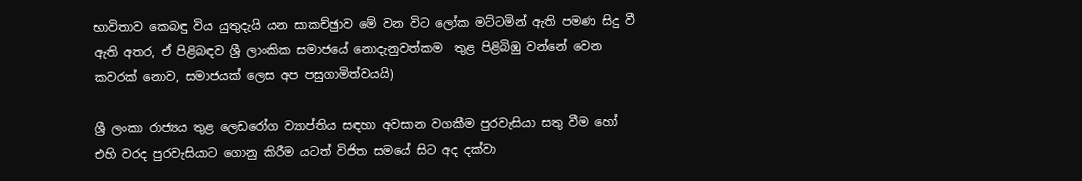භාවිතාව කෙබඳු විය යුතුදැයි යන සාකච්ඡුාව මේ වන විට ලෝක මට්ටමින් ඇති පමණ සිදු වී ඇති අතර, ඒ පිළිබඳව ශ්‍රී ලාංකික සමාජයේ නොදැනුවත්කම  තුළ පිළිබිඹු වන්නේ වෙන කවරක් නොව, සමාජයක් ලෙස අප පසුගාමිත්වයයි)

ශ්‍රී ලංකා රාජ්‍යය තුළ ලෙඩරෝග ව්‍යාප්තිය සඳහා අවසාන වගකීම පුරවැසියා සතු වීම හෝ එහි වරද පුරවැසියාට ගොනු කිරීම යටත් විජිත සමයේ සිට අද දක්වා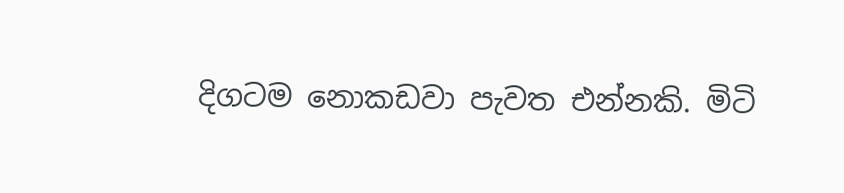දිගටම නොකඩවා පැවත එන්නකි. මිටි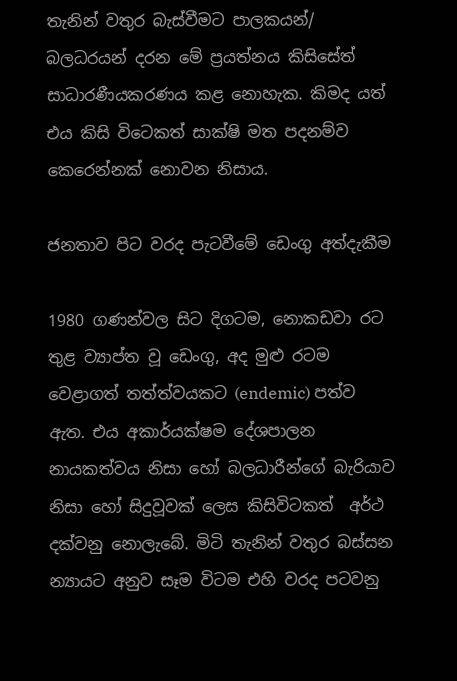තැනින් වතුර බැස්වීමට පාලකයන්/ බලධරයන් දරන මේ ප්‍රයත්නය කිසිසේත් සාධාරණීයකරණය කළ නොහැක. කිමද යත් එය කිසි විටෙකත් සාක්ෂි මත පදනම්ව කෙරෙන්නක් නොවන නිසාය.

ජනතාව පිට වරද පැටවීමේ ඩෙංගු අත්දැකීම

1980 ගණන්වල සිට දිගටම, නොකඩවා රට තුළ ව්‍යාප්ත වූ ඩෙංගු, අද මුළු රටම වෙළාගත් තත්ත්වයකට (endemic) පත්ව ඇත. එය අකාර්යක්ෂම දේශපාලන නායකත්වය නිසා හෝ බලධාරීන්ගේ බැරියාව නිසා හෝ සිදුවූවක් ලෙස කිසිවිටකත්  අර්ථ දක්වනු නොලැබේ. මිටි තැනින් වතුර බස්සන න්‍යායට අනුව සෑම විටම එහි වරද පටවනු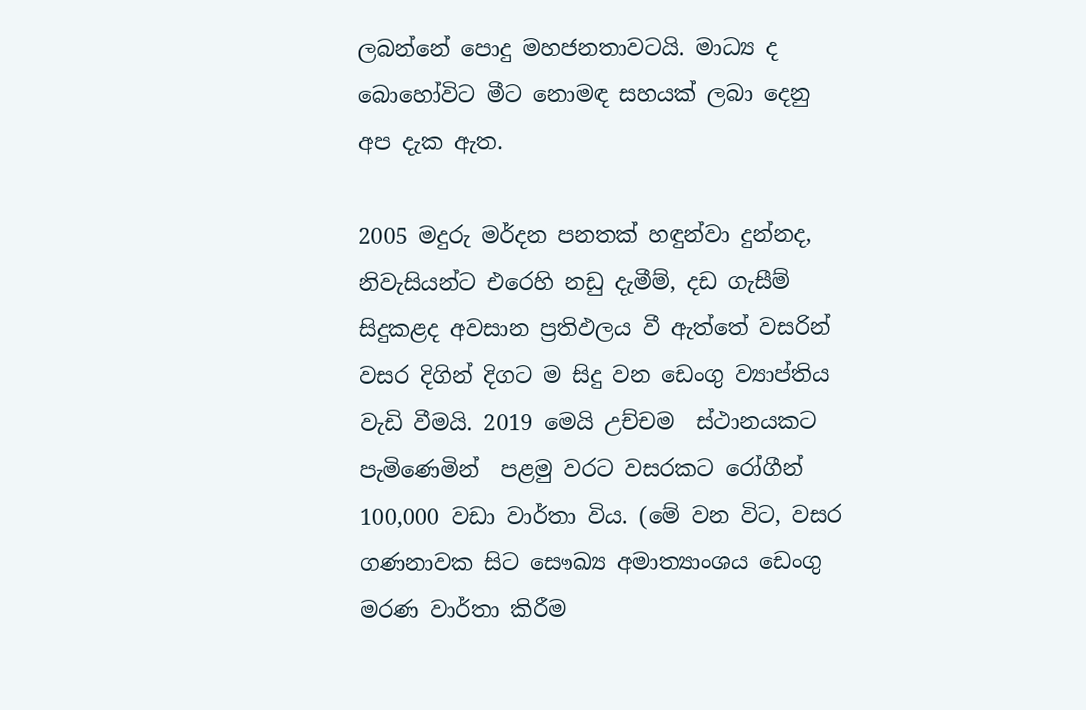ලබන්නේ පොදු මහජනතාවටයි. මාධ්‍ය ද බොහෝවිට මීට නොමඳ සහයක් ලබා දෙනු අප දැක ඇත.

2005 මදුරු මර්දන පනතක් හඳුන්වා දුන්නද, නිවැසියන්ට එරෙහි නඩු දැමීම්, දඩ ගැසීම් සිදුකළද අවසාන ප්‍රතිඵලය වී ඇත්තේ වසරින් වසර දිගින් දිගට ම සිදු වන ඩෙංගු ව්‍යාප්තිය වැඩි වීමයි. 2019 මෙයි උච්චම  ස්ථානයකට පැමිණෙමින්  පළමු වරට වසරකට රෝගීන් 100,000 වඩා වාර්තා විය. (මේ වන විට, වසර ගණනාවක සිට සෞඛ්‍ය අමාත්‍යාංශය ඩෙංගු මරණ වාර්තා කිරීම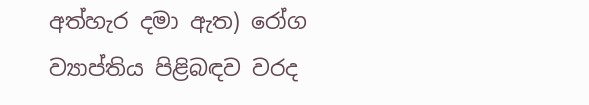අත්හැර දමා ඇත) රෝග ව්‍යාප්තිය පිළිබඳව වරද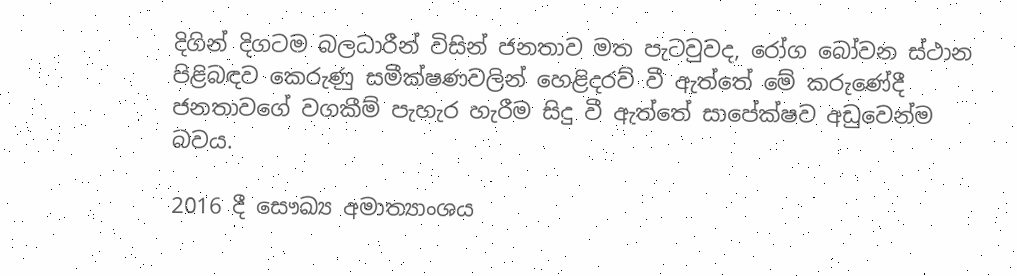දිගින් දිගටම බලධාරීන් විසින් ජනතාව මත පැටවුවද, රෝග බෝවන ස්ථාන පිළිබඳව කෙරුණු සමීක්ෂණවලින් හෙළිදරව් වී ඇත්තේ මේ කරුණේදී ජනතාවගේ වගකීම් පැහැර හැරීම සිදු වී ඇත්තේ සාපේක්ෂව අඩුවෙන්ම බවය.

2016 දී සෞඛ්‍ය අමාත්‍යාංශය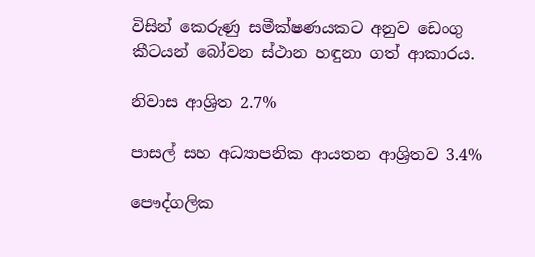විසින් කෙරුණු සමීක්ෂණයකට අනුව ඩෙංගු කීටයන් බෝවන ස්ථාන හඳුනා ගත් ආකාරය.

නිවාස ආශ්‍රිත 2.7%

පාසල් සහ අධ්‍යාපනික ආයතන ආශ්‍රිතව 3.4%

පෞද්ගලික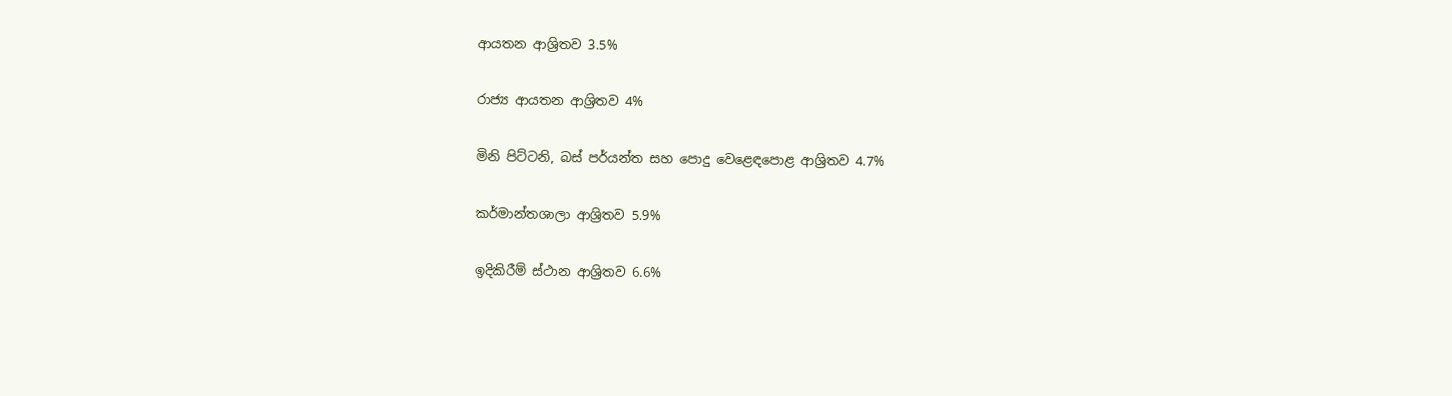ආයතන ආශ්‍රිතව 3.5%

රාජ්‍ය ආයතන ආශ්‍රිතව 4%

මිනි පිට්ටනි, බස් පර්යන්ත සහ පොදු වෙළෙඳපොළ ආශ්‍රිතව 4.7%

කර්මාන්තශාලා ආශ්‍රිතව 5.9%

ඉදිකිරීම් ස්ථාන ආශ්‍රිතව 6.6%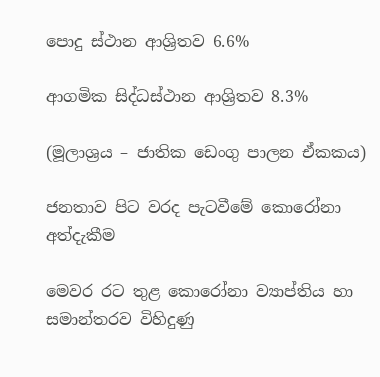පොදු ස්ථාන ආශ්‍රිතව 6.6%

ආගමික සිද්ධස්ථාන ආශ්‍රිතව 8.3%

(මූලාශ්‍රය – ජාතික ඩෙංගු පාලන ඒකකය)

ජනතාව පිට වරද පැටවීමේ කොරෝනා අත්දැකීම

මෙවර රට තුළ කොරෝනා ව්‍යාප්තිය හා සමාන්තරව විහිදුණු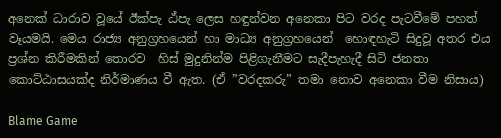අනෙක් ධාරාව වූයේ ඊක්පැ ඨ්පැ ලෙස හඳුන්වන අනෙකා පිට වරද පැටවීමේ පහත් වෑයමයි. මෙය රාජ්‍ය අනුග්‍රහයෙන් හා මාධ්‍ය අනුග්‍රහයෙන්  හොඳහැටි සිදුවූ අතර එය ප්‍රශ්න කිරීමකින් තොරව  හිස් මුදුනින්ම පිළිගැනීමට සැදීපැහැදී සිටි ජනතා කොට්ඨාසයක්ද නිර්මාණය වී ඇත. (ඒ ”වරදකරු” තමා නොව අනෙකා වීම නිසාය)

Blame Game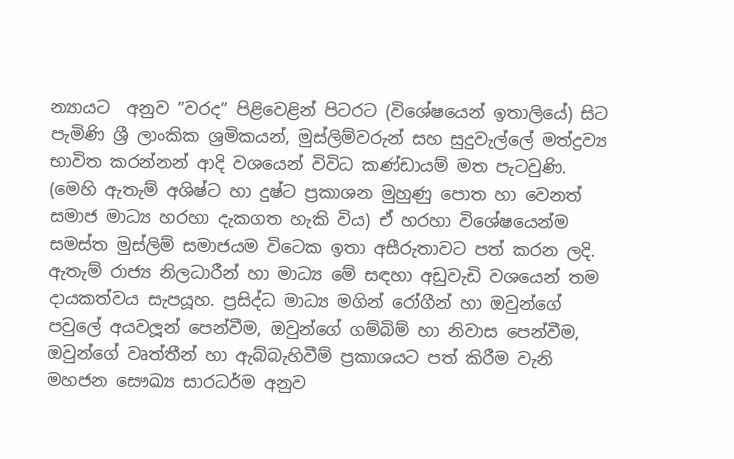න්‍යායට  අනුව ”වරද” පිළිවෙළින් පිටරට (විශේෂයෙන් ඉතාලියේ) සිට පැමිණි ශ්‍රී ලාංකික ශ්‍රමිකයන්, මුස්ලිම්වරුන් සහ සුදුවැල්ලේ මත්ද්‍රව්‍ය භාවිත කරන්නන් ආදි වශයෙන් විවිධ කණ්ඩායම් මත පැටවුණි. (මෙහි ඇතැම් අශිෂ්ට හා දුෂ්ට ප්‍රකාශන මුහුණු පොත හා වෙනත් සමාජ මාධ්‍ය හරහා දැකගත හැකි විය) ඒ හරහා විශේෂයෙන්ම සමස්ත මුස්ලිම් සමාජයම විටෙක ඉතා අසීරුතාවට පත් කරන ලදි. ඇතැම් රාජ්‍ය නිලධාරීන් හා මාධ්‍ය මේ සඳහා අඩුවැඩි වශයෙන් තම දායකත්වය සැපයූහ. ප්‍රසිද්ධ මාධ්‍ය මගින් රෝගීන් හා ඔවුන්ගේ පවුලේ අයවලූන් පෙන්වීම, ඔවුන්ගේ ගම්බිම් හා නිවාස පෙන්වීම, ඔවුන්ගේ වෘත්තීන් හා ඇබ්බැහිවීම් ප්‍රකාශයට පත් කිරීම වැනි  මහජන සෞඛ්‍ය සාරධර්ම අනුව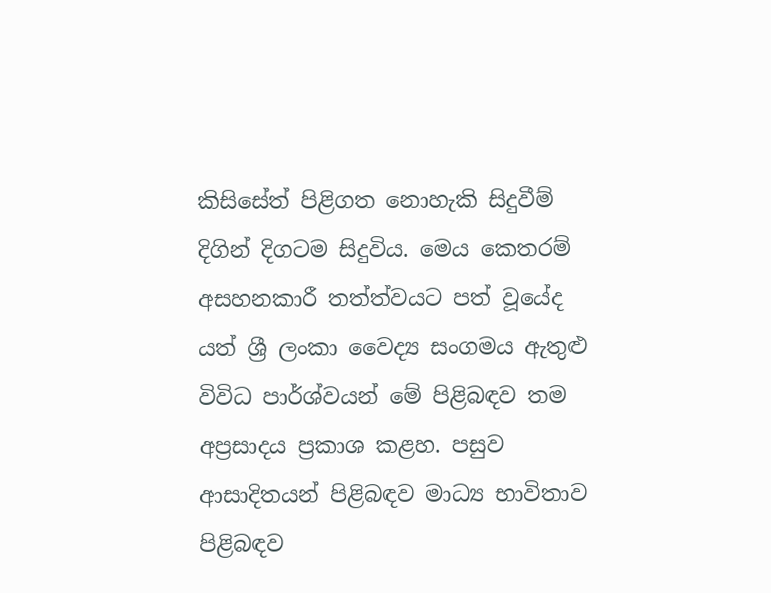කිසිසේත් පිළිගත නොහැකි සිදුවීම් දිගින් දිගටම සිදුවිය. මෙය කෙතරම් අසහනකාරී තත්ත්වයට පත් වූයේද යත් ශ්‍රී ලංකා වෛද්‍ය සංගමය ඇතුළු විවිධ පාර්ශ්වයන් මේ පිළිබඳව තම අප්‍රසාදය ප්‍රකාශ කළහ. පසුව ආසාදිතයන් පිළිබඳව මාධ්‍ය භාවිතාව පිළිබඳව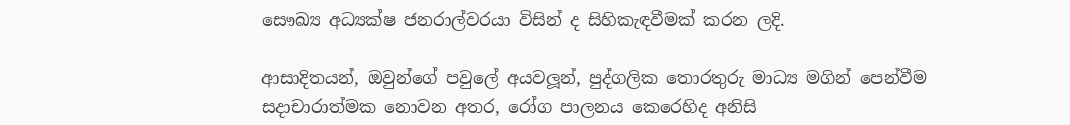සෞඛ්‍ය අධ්‍යක්ෂ ජනරාල්වරයා විසින් ද සිහිකැඳවීමක් කරන ලදි.

ආසාදිතයන්, ඔවුන්ගේ පවුලේ අයවලූන්, පුද්ගලික තොරතුරු මාධ්‍ය මගින් පෙන්වීම සදාචාරාත්මක නොවන අතර, රෝග පාලනය කෙරෙහිද අනිසි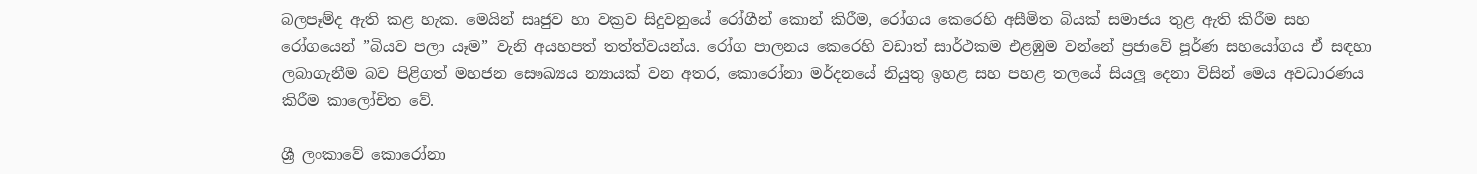බලපෑම්ද ඇති කළ හැක. මෙයින් සෘජුව හා වක්‍රව සිදුවනුයේ රෝගීන් කොන් කිරීම, රෝගය කෙරෙහි අසීමිත බියක් සමාජය තුළ ඇති කිරීම සහ රෝගයෙන් ”බියව පලා යෑම” වැනි අයහපත් තත්ත්වයන්ය. රෝග පාලනය කෙරෙහි වඩාත් සාර්ථකම එළඹුම වන්නේ ප්‍රජාවේ පූර්ණ සහයෝගය ඒ සඳහා ලබාගැනීම බව පිළිගත් මහජන සෞඛ්‍යය න්‍යායක් වන අතර, කොරෝනා මර්දනයේ නියුතු ඉහළ සහ පහළ තලයේ සියලූ දෙනා විසින් මෙය අවධාරණය කිරීම කාලෝචිත වේ.

ශ්‍රී ලංකාවේ කොරෝනා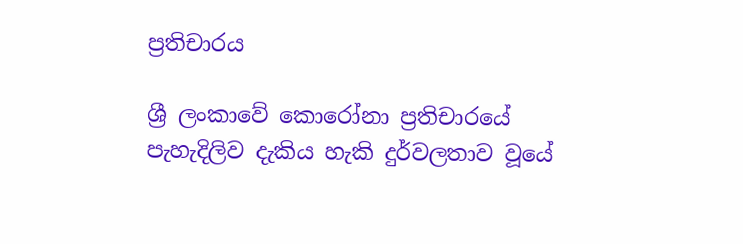ප්‍රතිචාරය

ශ්‍රී ලංකාවේ කොරෝනා ප්‍රතිචාරයේ පැහැදිලිව දැකිය හැකි දුර්වලතාව වූයේ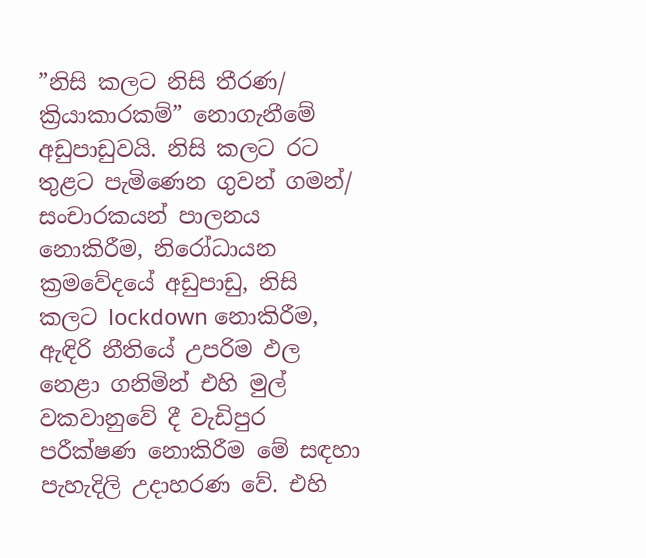”නිසි කලට නිසි තීරණ/ ක්‍රියාකාරකම්” නොගැනීමේ අඩුපාඩුවයි. නිසි කලට රට තුළට පැමිණෙන ගුවන් ගමන්/ සංචාරකයන් පාලනය නොකිරීම, නිරෝධායන ක්‍රමවේදයේ අඩුපාඩු, නිසි කලට lockdown නොකිරීම, ඇඳිරි නීතියේ උපරිම ඵල නෙළා ගනිමින් එහි මුල් වකවානුවේ දී වැඩිපුර පරීක්ෂණ නොකිරීම මේ සඳහා පැහැදිලි උදාහරණ වේ. එහි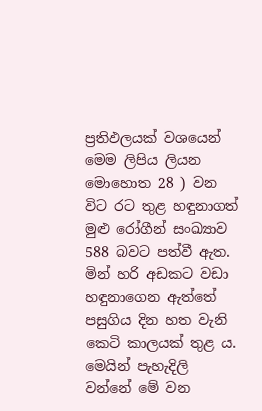ප්‍රතිඵලයක් වශයෙන් මෙම ලිපිය ලියන මොහොත 28 ) වන විට රට තුළ හඳුනාගත් මුළු රෝගීන් සංඛ්‍යාව 588 බවට පත්වී ඇත. මින් හරි අඩකට වඩා හඳුනාගෙන ඇත්තේ පසුගිය දින හත වැනි කෙටි කාලයක් තුළ ය. මෙයින් පැහැදිලි වන්නේ මේ වන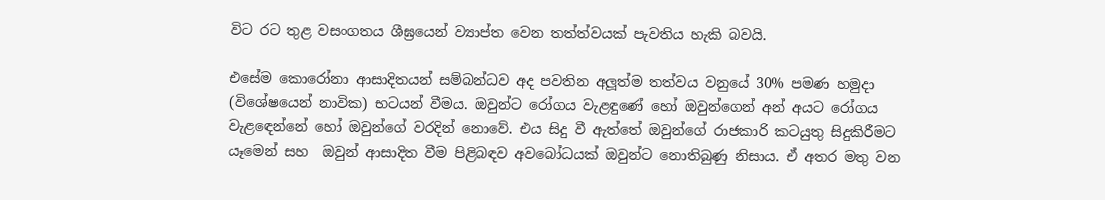විට රට තුළ වසංගතය ශීඝ්‍රයෙන් ව්‍යාප්ත වෙන තත්ත්වයක් පැවතිය හැකි බවයි.

එසේම කොරෝනා ආසාදිතයන් සම්බන්ධව අද පවතින අලූත්ම තත්වය වනුයේ 30% පමණ හමුදා (විශේෂයෙන් නාවික) භටයන් වීමය. ඔවුන්ට රෝගය වැළඳුණේ හෝ ඔවුන්ගෙන් අන් අයට රෝගය වැළඳෙන්නේ හෝ ඔවුන්ගේ වරදින් නොවේ. එය සිදු වී ඇත්තේ ඔවුන්ගේ රාජකාරි කටයුතු සිදුකිරීමට යෑමෙන් සහ  ඔවුන් ආසාදිත වීම පිළිබඳව අවබෝධයක් ඔවුන්ට නොතිබුණු නිසාය. ඒ අතර මතු වන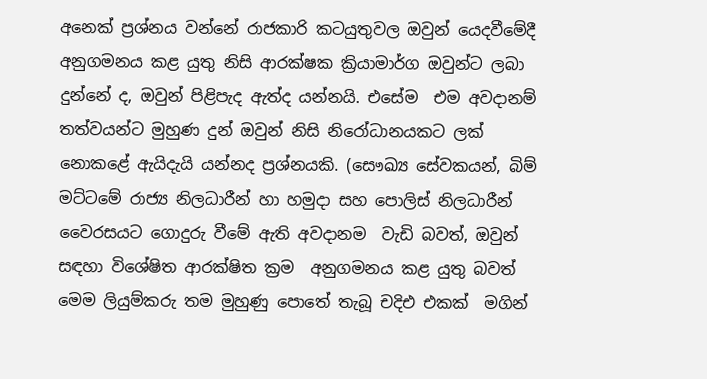අනෙක් ප්‍රශ්නය වන්නේ රාජකාරි කටයුතුවල ඔවුන් යෙදවීමේදී අනුගමනය කළ යුතු නිසි ආරක්ෂක ක්‍රියාමාර්ග ඔවුන්ට ලබා දුන්නේ ද, ඔවුන් පිළිපැද ඇත්ද යන්නයි. එසේම  එම අවදානම් තත්වයන්ට මුහුණ දුන් ඔවුන් නිසි නිරෝධානයකට ලක් නොකළේ ඇයිදැයි යන්නද ප්‍රශ්නයකි. (සෞඛ්‍ය සේවකයන්, බිම් මට්ටමේ රාජ්‍ය නිලධාරීන් හා හමුදා සහ පොලිස් නිලධාරීන් වෛරසයට ගොදුරු වීමේ ඇති අවදානම  වැඩි බවත්, ඔවුන් සඳහා විශේෂිත ආරක්ෂිත ක්‍රම  අනුගමනය කළ යුතු බවත් මෙම ලියුම්කරු තම මුහුණු පොතේ තැබූ චදිඑ එකක්  මගින්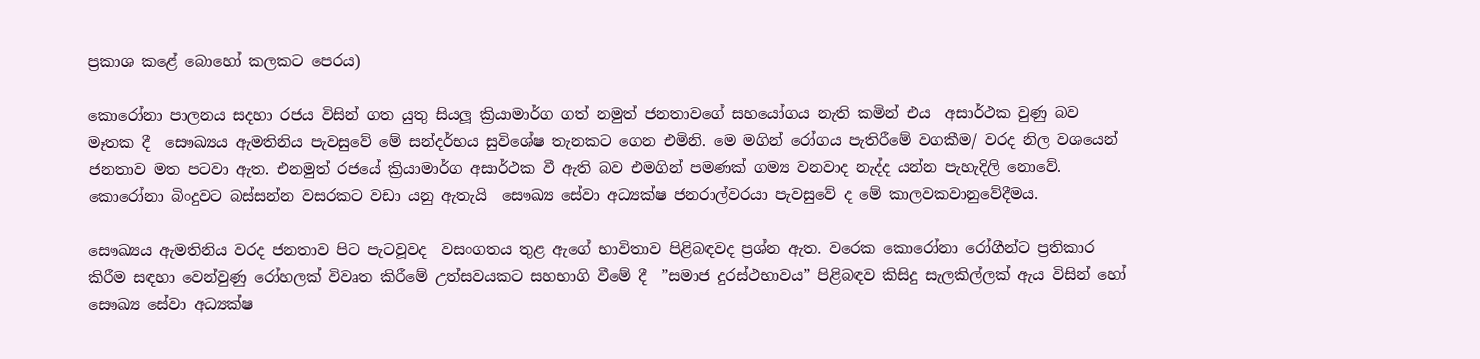ප්‍රකාශ කළේ බොහෝ කලකට පෙරය)

කොරෝනා පාලනය සදහා රජය විසින් ගත යුතු සියලූ ක්‍රියාමාර්ග ගත් නමුත් ජනතාවගේ සහයෝගය නැති කමින් එය  අසාර්ථක වුණු බව මෑතක දී  සෞඛ්‍යය ඇමතිනිය පැවසුවේ මේ සන්දර්භය සුවිශේෂ තැනකට ගෙන එමිනි. මෙ මගින් රෝගය පැතිරීමේ වගකීම/ වරද නිල වශයෙන් ජනතාව මත පටවා ඇත. එනමුත් රජයේ ක්‍රියාමාර්ග අසාර්ථක වී ඇති බව එමගින් පමණක් ගම්‍ය වනවාද නැද්ද යන්න පැහැදිලි නොවේ. කොරෝනා බිංදුවට බස්සන්න වසරකට වඩා යනු ඇතැයි  සෞඛ්‍ය සේවා අධ්‍යක්ෂ ජනරාල්වරයා පැවසුවේ ද මේ කාලවකවානුවේදීමය.

සෞඛ්‍යය ඇමතිනිය වරද ජනතාව පිට පැටවූවද  වසංගතය තුළ ඇගේ භාවිතාව පිළිබඳවද ප්‍රශ්න ඇත. වරෙක කොරෝනා රෝගීන්ට ප්‍රතිකාර කිරීම සඳහා වෙන්වුණු රෝහලක් විවෘත කිරීමේ උත්සවයකට සහභාගි වීමේ දී  ”සමාජ දුරස්ථභාවය” පිළිබඳව කිසිදු සැලකිල්ලක් ඇය විසින් හෝ සෞඛ්‍ය සේවා අධ්‍යක්ෂ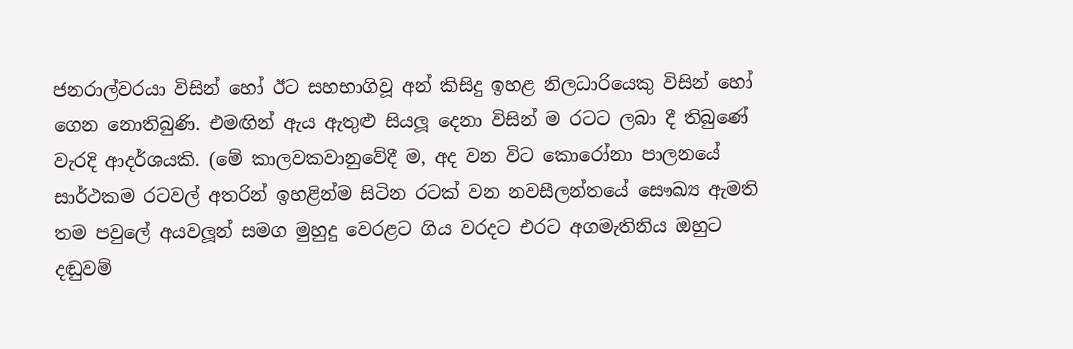ජනරාල්වරයා විසින් හෝ ඊට සහභාගිවූ අන් කිසිදු ඉහළ නිලධාරියෙකු විසින් හෝ ගෙන නොතිබුණි. එමඟින් ඇය ඇතුළු සියලූ දෙනා විසින් ම රටට ලබා දී තිබුණේ වැරදි ආදර්ශයකි. (මේ කාලවකවානුවේදී ම, අද වන විට කොරෝනා පාලනයේ සාර්ථකම රටවල් අතරින් ඉහළින්ම සිටින රටක් වන නවසීලන්තයේ සෞඛ්‍ය ඇමති තම පවුලේ අයවලූන් සමග මුහුදු වෙරළට ගිය වරදට එරට අගමැතිනිය ඔහුට දඬුවම්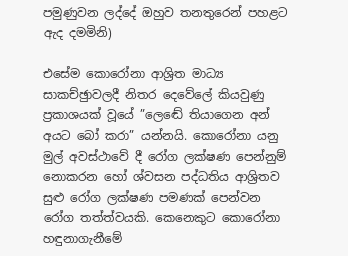පමුණුවන ලද්දේ ඔහුව තනතුරෙන් පහළට ඇද දමමිනි)

එසේම කොරෝනා ආශ්‍රිත මාධ්‍ය සාකච්ඡුාවලදී නිතර දෙවේලේ කියවුණු ප්‍රකාශයක් වූයේ ”ලෙඬේ තියාගෙන අන් අයට බෝ කරා” යන්නයි. කොරෝනා යනු මුල් අවස්ථාවේ දී රෝග ලක්ෂණ පෙන්නුම් නොකරන හෝ ශ්වසන පද්ධතිය ආශ්‍රිතව සුළු රෝග ලක්ෂණ පමණක් පෙන්වන රෝග තත්ත්වයකි. කෙනෙකුට කොරෝනා  හඳුනාගැනීමේ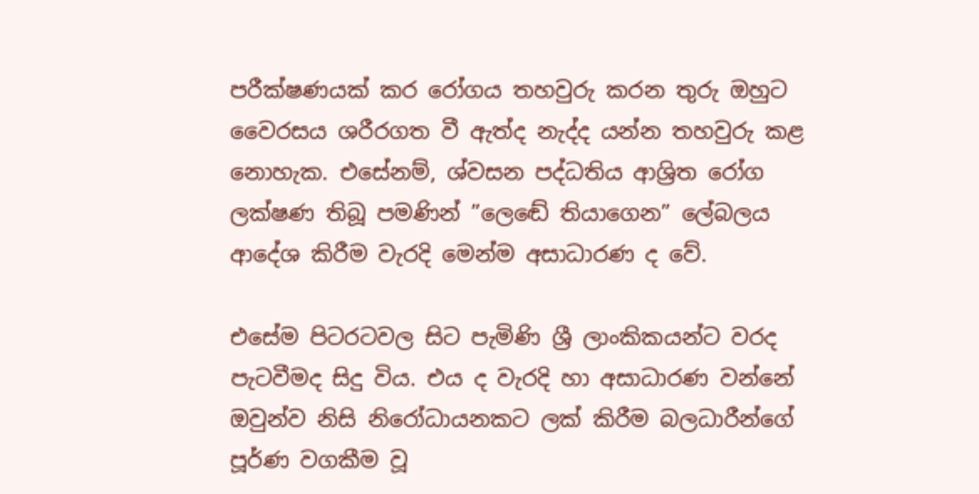පරීක්ෂණයක් කර රෝගය තහවුරු කරන තුරු ඔහුට වෛරසය ශරීරගත වී ඇත්ද නැද්ද යන්න තහවුරු කළ නොහැක. එසේනම්, ශ්වසන පද්ධතිය ආශ්‍රිත රෝග ලක්ෂණ තිබූ පමණින් ”ලෙඬේ තියාගෙන” ලේබලය ආදේශ කිරීම වැරදි මෙන්ම අසාධාරණ ද වේ.

එසේම පිටරටවල සිට පැමිණි ශ්‍රී ලාංකිකයන්ට වරද පැටවීමද සිදු විය. එය ද වැරදි හා අසාධාරණ වන්නේ ඔවුන්ව නිසි නිරෝධායනකට ලක් කිරීම බලධාරීන්ගේ පූර්ණ වගකීම වූ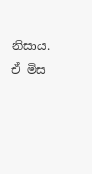නිසාය. ඒ මිස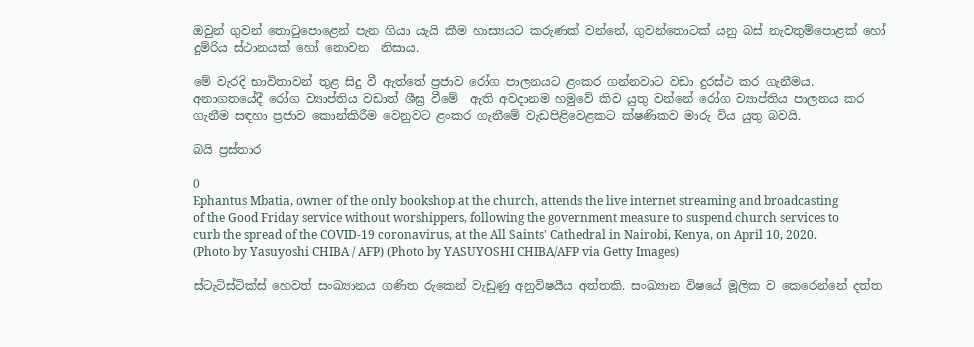ඔවුන් ගුවන් තොටුපොළෙන් පැන ගියා යැයි කීම හාස්‍යයට කරුණක් වන්නේ, ගුවන්තොටක් යනු බස් නැවතුම්පොළක් හෝ දුම්රිය ස්ථානයක් හෝ නොවන  නිසාය.

මේ වැරදි භාවිතාවන් තුළ සිදු වී ඇත්තේ ප්‍රජාව රෝග පාලනයට ළංකර ගන්නවාට වඩා දුරස්ථ කර ගැනීමය. අනාගතයේදී රෝග ව්‍යාප්තිය වඩාත් ශීඝ්‍ර වීමේ  ඇති අවදානම හමුවේ කිව යුතු වන්නේ රෝග ව්‍යාප්තිය පාලනය කර ගැනීම සඳහා ප්‍රජාව කොන්කිරීම වෙනුවට ළංකර ගැනීමේ වැඩපිළිවෙළකට ක්ෂණිකව මාරු විය යුතු බවයි.

බයි ප්‍රස්තාර

0
Ephantus Mbatia, owner of the only bookshop at the church, attends the live internet streaming and broadcasting of the Good Friday service without worshippers, following the government measure to suspend church services to curb the spread of the COVID-19 coronavirus, at the All Saints' Cathedral in Nairobi, Kenya, on April 10, 2020. (Photo by Yasuyoshi CHIBA / AFP) (Photo by YASUYOSHI CHIBA/AFP via Getty Images)

ස්ටැටිස්ටික්ස් හෙවත් සංඛ්‍යානය ගණිත රුකෙන් වැඩුණු අනුවිෂයීය අත්තකි. සංඛ්‍යාන විෂයේ මූලික ව කෙරෙන්නේ දත්ත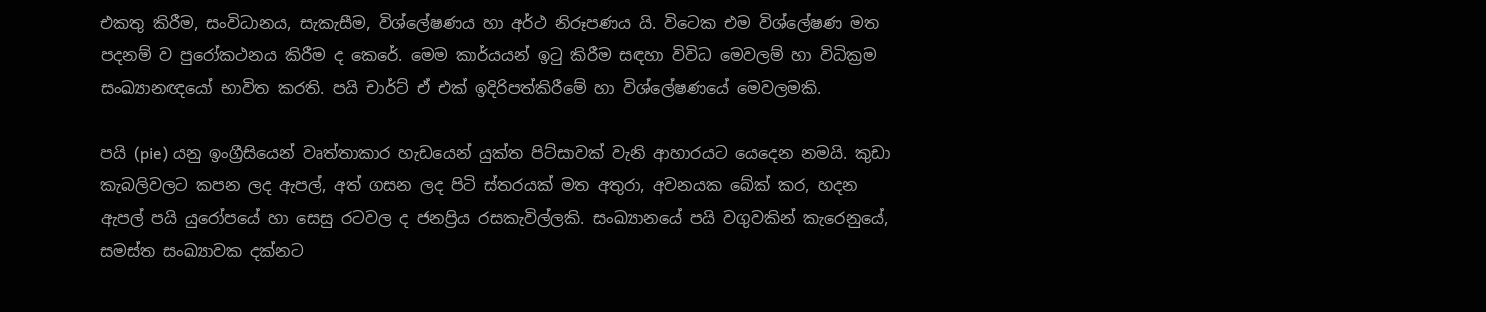එකතු කිරීම, සංවිධානය, සැකැසීම, විශ්ලේෂණය හා අර්ථ නිරූපණය යි. විටෙක එම විශ්ලේෂණ මත පදනම් ව පුරෝකථනය කිරීම ද කෙරේ. මෙම කාර්යයන් ඉටු කිරීම සඳහා විවිධ මෙවලම් හා විධික්‍රම සංඛ්‍යානඥයෝ භාවිත කරති. පයි චාර්ට් ඒ එක් ඉදිරිපත්කිරීමේ හා විශ්ලේෂණයේ මෙවලමකි.

පයි (pie) යනු ඉංග්‍රීසියෙන් වෘත්තාකාර හැඩයෙන් යුක්ත පිට්සාවක් වැනි ආහාරයට යෙදෙන නමයි. කුඩා කැබලිවලට කපන ලද ඇපල්, අත් ගසන ලද පිටි ස්තරයක් මත අතුරා, අවනයක බේක් කර, හදන ඇපල් පයි යුරෝපයේ හා සෙසු රටවල ද ජනප්‍රිය රසකැවිල්ලකි. සංඛ්‍යානයේ පයි වගුවකින් කැරෙනුයේ, සමස්ත සංඛ්‍යාවක දක්නට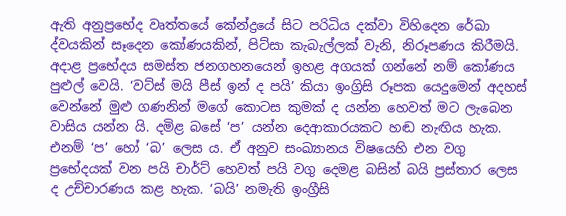ඇති අනුප්‍රභේද වෘත්තයේ කේන්ද්‍රයේ සිට පරිධිය දක්වා විහිදෙන රේඛා ද්වයකින් සෑදෙන කෝණයකින්, පිට්සා කැබැල්ලක් වැනි, නිරූපණය කිරීමයි. අදාළ ප්‍රභේදය සමස්ත ජනගහනයෙන් ඉහළ අගයක් ගන්නේ නම් කෝණය පුළුල් වෙයි. ‘වට්ස් මයි පීස් ඉන් ද පයි’ කියා ඉංග්‍රිසි රූපක යෙදුමෙන් අදහස් වෙන්නේ මුළු ගණනින් මගේ කොටස කුමක් ද යන්න හෙවත් මට ලැබෙන වාසිය යන්න යි. දමිළ බසේ ‘ප’ යන්න දෙආකාරයකට හඬ නැඟිය හැක. එනම් ‘ප’ හෝ ‘බ’ ලෙස ය. ඒ අනුව සංඛ්‍යානය විෂයෙහි එන වගු ප්‍රභේදයක් වන පයි චාර්ට් හෙවත් පයි වගු දෙමළ බසින් බයි ප්‍රස්තාර ලෙස ද උච්චාරණය කළ හැක. ‘බයි’ නමැති ඉංග්‍රීසි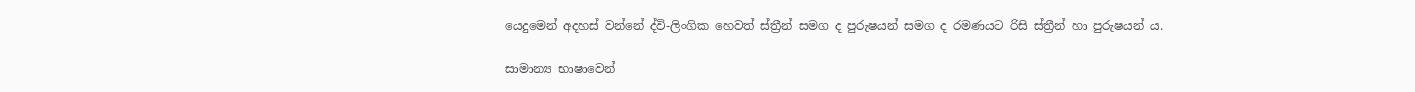යෙදුමෙන් අදහස් වන්නේ ද්වි-ලිංගික හෙවත් ස්ත්‍රීන් සමග ද පුරුෂයන් සමග ද රමණයට රිසි ස්ත්‍රීන් හා පුරුෂයන් ය.

සාමාන්‍ය භාෂාවෙන්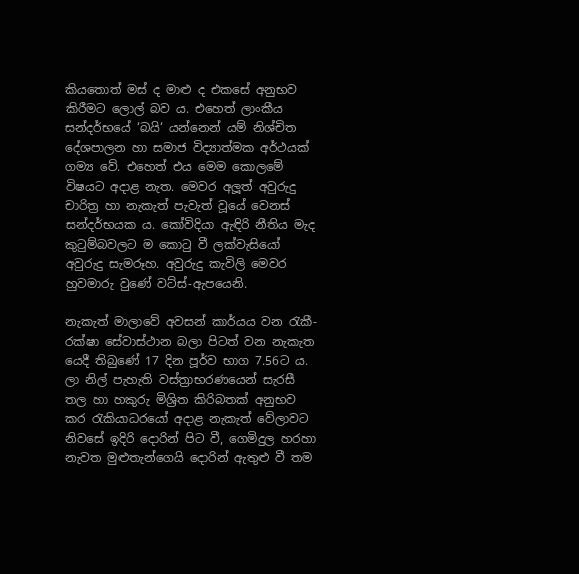කියතොත් මස් ද මාළු ද එකසේ අනුභව කිරීමට ලොල් බව ය. එහෙත් ලාංකීය සන්දර්භයේ ‘බයි‘ යන්නෙන් යම් නිශ්චිත දේශපාලන හා සමාජ විද්‍යාත්මක අර්ථයක් ගම්‍ය වේ. එහෙත් එය මෙම කොලමේ විෂයට අදාළ නැත. මෙවර අලූත් අවුරුදු චාරිත්‍ර හා නැකැත් පැවැත් වූයේ වෙනස් සන්දර්භයක ය. කෝවිදියා ඇඳිරි නීතිය මැද කුටුම්බවලට ම කොටු වී ලක්වැසියෝ අවුරුදු සැමරූහ. අවුරුදු කැවිලි මෙවර හුවමාරු වුණේ වට්ස්-ඇපයෙනි.

නැකැත් මාලාවේ අවසන් කාර්යය වන රැකී-රක්ෂා සේවාස්ථාන බලා පිටත් වන නැකැත යෙදී තිබුණේ 17 දින පූර්ව භාග 7.56ට ය. ලා නිල් පැහැති වස්ත්‍රාභරණයෙන් සැරසී තල හා හකුරු මිශ්‍රිත කිරිබතක් අනුභව කර රැකියාධරයෝ අදාළ නැකැත් වේලාවට නිවසේ ඉදිරි දොරින් පිට වී, ගෙමිදුල හරහා නැවත මුළුතැන්ගෙයි දොරින් ඇතුළු වී තම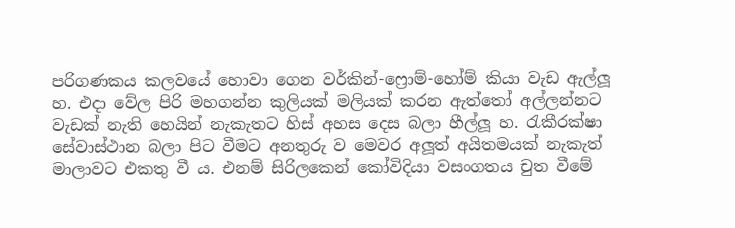පරිගණකය කලවයේ හොවා ගෙන වර්කින්-ෆ්‍රොම්-හෝම් කියා වැඩ ඇල්ලූ හ. එදා වේල පිරි මහගන්න කුලියක් මලියක් කරන ඇත්තෝ අල්ලන්නට වැඩක් නැති හෙයින් නැකැතට හිස් අහස දෙස බලා හීල්ලූ හ. රැකීරක්ෂා සේවාස්ථාන බලා පිට වීමට අනතුරු ව මෙවර අලූත් අයිතමයක් නැකැත් මාලාවට එකතු වී ය. එනම් සිරිලකෙන් කෝවිදියා වසංගතය චුත වීමේ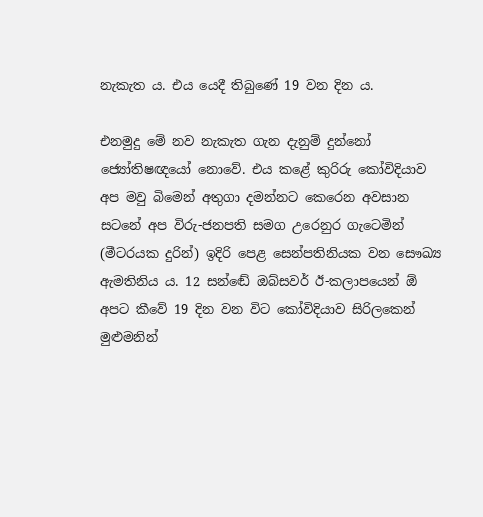නැකැත ය. එය යෙදී තිබුණේ 19 වන දින ය.

එනමුදු මේ නව නැකැත ගැන දැනුම් දුන්නෝ ජ්‍යෝතිෂඥයෝ නොවේ. එය කළේ කුරිරු කෝවිදියාව අප මවු බිමෙන් අතුගා දමන්නට කෙරෙන අවසාන සටනේ අප විරු-ජනපති සමග උරෙනුර ගැටෙමින් (මීටරයක දුරින්) ඉදිරි පෙළ සෙන්පතිනියක වන සෞඛ්‍ය ඇමතිනිය ය. 12 සන්ඬේ ඔබ්සවර් ඊ-කලාපයෙන් ඕ අපට කීවේ 19 දින වන විට කෝවිදියාව සිරිලකෙන් මුළුමනින්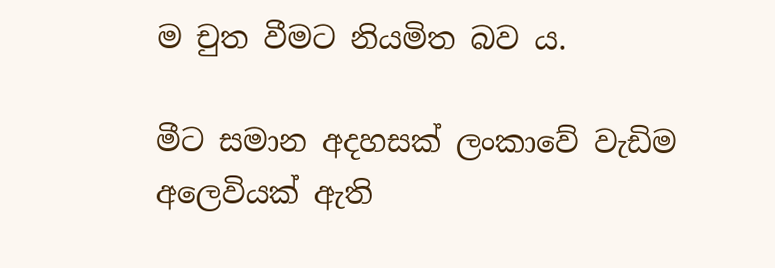ම චුත වීමට නියමිත බව ය.

මීට සමාන අදහසක් ලංකාවේ වැඩිම අලෙවියක් ඇති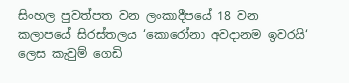සිංහල පුවත්පත වන ලංකාදීපයේ 18 වන කලාපයේ සිරස්තලය ‘කොරෝනා අවදානම ඉවරයි‘ ලෙස කැවුම් ගෙඩි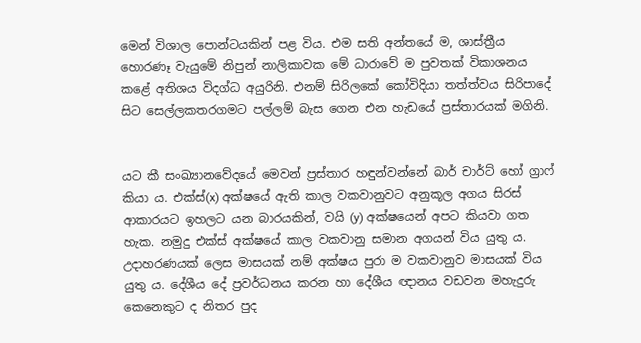මෙන් විශාල පොන්ටයකින් පළ විය. එම සති අන්තයේ ම, ශාස්ත්‍රීය හොරණෑ වැයුමේ නිපුන් නාලිකාවක මේ ධාරාවේ ම පුවතක් විකාශනය කළේ අතිශය විදග්ධ අයුරිනි. එනම් සිරිලකේ කෝවිදියා තත්ත්වය සිරිපාදේ සිට සෙල්ලකතරගමට පල්ලම් බැස ගෙන එන හැඩයේ ප්‍රස්තාරයක් මගිනි.


යට කී සංඛ්‍යානවේදයේ මෙවන් ප්‍රස්තාර හඳුන්වන්නේ බාර් චාර්ට් හෝ ග්‍රාෆ් කියා ය. එක්ස්(x) අක්ෂයේ ඇති කාල වකවානුවට අනුකූල අගය සිරස් ආකාරයට ඉහලට යන බාරයකින්, වයි (y) අක්ෂයෙන් අපට කියවා ගත හැක. නමුදු එක්ස් අක්ෂයේ කාල වකවානු සමාන අගයන් විය යුතු ය. උදාහරණයක් ලෙස මාසයක් නම් අක්ෂය පුරා ම වකවානුව මාසයක් විය යුතු ය. දේශීය දේ ප්‍රවර්ධනය කරන හා දේශීය ඥානය වඩවන මහැදුරු කෙනෙකුට ද නිතර පුද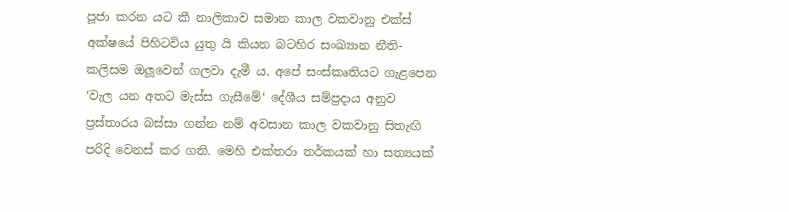පූජා කරන යට කී නාලිකාව සමාන කාල වකවානු එක්ස් අක්ෂයේ පිහිටවිය යුතු යි කියන බටහිර සංඛ්‍යාන නීති-කලිසම ඔලූවෙන් ගලවා දැමී ය. අපේ සංස්කෘතියට ගැළපෙන ‘වැල යන අතට මැස්ස ගැසීමේ‘ දේශීය සම්ප්‍රදාය අනුව ප්‍රස්තාරය බස්සා ගන්න නම් අවසාන කාල වකවානු සිතැඟි පරිදි වෙනස් කර ගති. මෙහි එක්තරා තර්කයක් හා සත්‍යයක්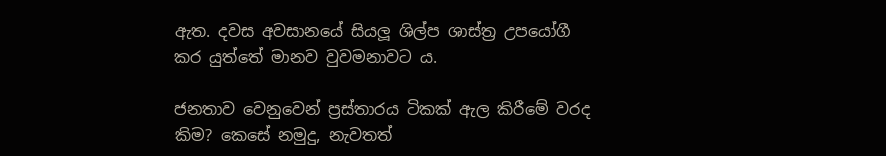ඇත. දවස අවසානයේ සියලූ ශිල්ප ශාස්ත්‍ර උපයෝගී කර යුත්තේ මානව වුවමනාවට ය.

ජනතාව වෙනුවෙන් ප්‍රස්තාරය ටිකක් ඇල කිරීමේ වරද කිම? කෙසේ නමුදු, නැවතත්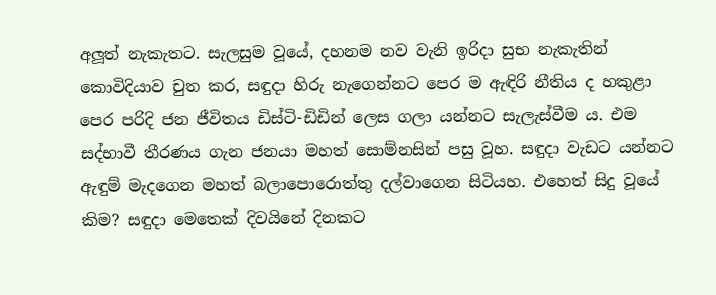අලූත් නැකැතට. සැලසුම වූයේ, දහනම නව වැනි ඉරිදා සුභ නැකැතින් කොවිදියාව චුත කර, සඳුදා හිරු නැගෙන්නට පෙර ම ඇඳිරි නීතිය ද හකුළා පෙර පරිදි ජන ජීවිතය ඩිස්ටි-ඩිඩින් ලෙස ගලා යන්නට සැලැස්වීම ය. එම සද්භාවී තීරණය ගැන ජනයා මහත් සොම්නසින් පසු වූහ. සඳුදා වැඩට යන්නට ඇඳුම් මැදගෙන මහත් බලාපොරොත්තු දල්වාගෙන සිටියහ. එහෙත් සිදු වූයේ කිම? සඳුදා මෙතෙක් දිවයිනේ දිනකට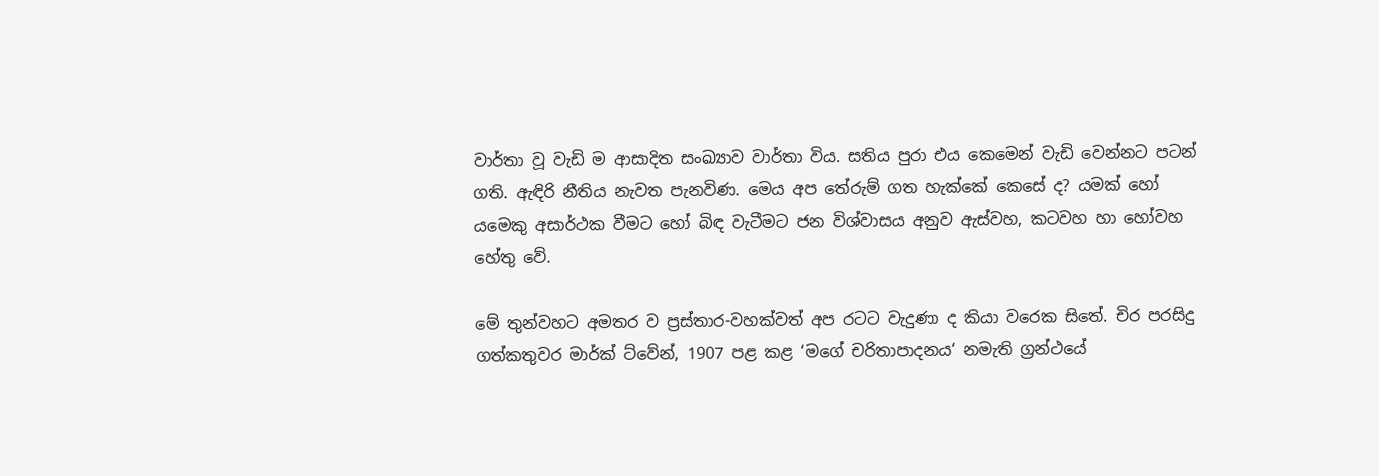වාර්තා වූ වැඩි ම ආසාදිත සංඛ්‍යාව වාර්තා විය. සතිය පුරා එය කෙමෙන් වැඩි වෙන්නට පටන් ගති. ඇඳිරි නීතිය නැවත පැනවිණ. මෙය අප තේරුම් ගත හැක්කේ කෙසේ ද? යමක් හෝ යමෙකු අසාර්ථක වීමට හෝ බිඳ වැටීමට ජන විශ්වාසය අනුව ඇස්වහ, කටවහ හා හෝවහ හේතු වේ.

මේ තුන්වහට අමතර ව ප්‍රස්තාර-වහක්වත් අප රටට වැදුණා ද කියා වරෙක සිතේ. චිර පරසිදු ගත්කතුවර මාර්ක් ට්වේන්, 1907 පළ කළ ‘මගේ චරිතාපාදනය‘ නමැති ග්‍රන්ථයේ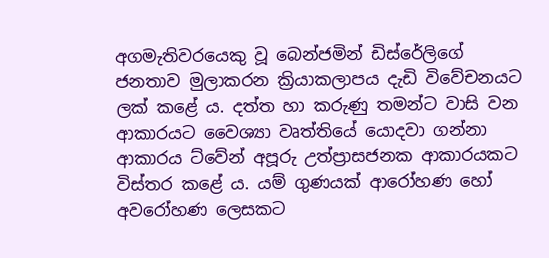අගමැතිවරයෙකු වූ බෙන්ජමින් ඩිස්රේලිගේ ජනතාව මුලාකරන ක්‍රියාකලාපය දැඩි විවේචනයට ලක් කළේ ය. දත්ත හා කරුණු තමන්ට වාසි වන ආකාරයට වෛශ්‍යා වෘත්තියේ යොදවා ගන්නා ආකාරය ට්වේන් අපූරු උත්ප්‍රාසජනක ආකාරයකට විස්තර කළේ ය. යම් ගුණයක් ආරෝහණ හෝ අවරෝහණ ලෙසකට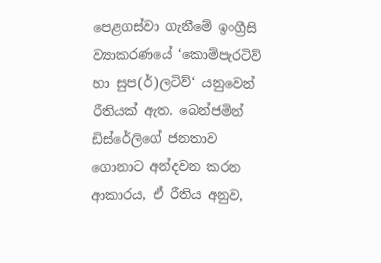පෙළගස්වා ගැනීමේ ඉංග්‍රීසි ව්‍යාකරණයේ ‘කොම්පැරටිව් හා සුප(ර්)ලටිව්‘ යනුවෙන් රීතියක් ඇත. බෙන්ජමින් ඩිස්රේලිගේ ජනතාව ගොනාට අන්දවන කරන ආකාරය, ඒ රීතිය අනුව,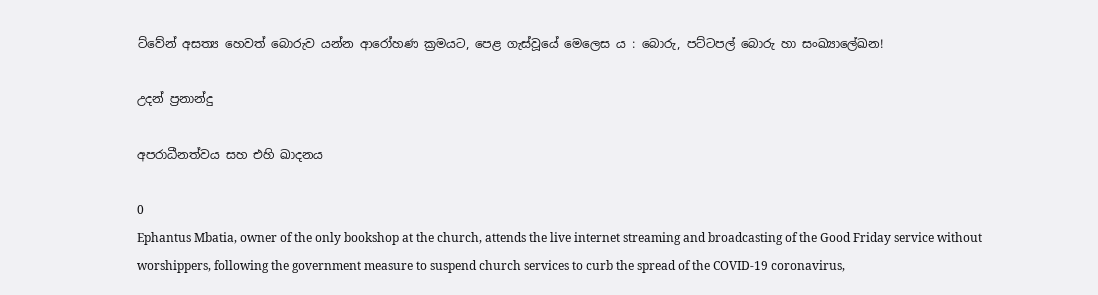ට්වේන් අසත්‍ය හෙවත් බොරුව යන්න ආරෝහණ ක්‍රමයට, පෙළ ගැස්වූයේ මෙලෙස ය : බොරු, පට්ටපල් බොරු හා සංඛ්‍යාලේඛන!

උදන් ප්‍රනාන්දු

අපරාධීනත්වය සහ එහි ඛාදනය

0
Ephantus Mbatia, owner of the only bookshop at the church, attends the live internet streaming and broadcasting of the Good Friday service without worshippers, following the government measure to suspend church services to curb the spread of the COVID-19 coronavirus,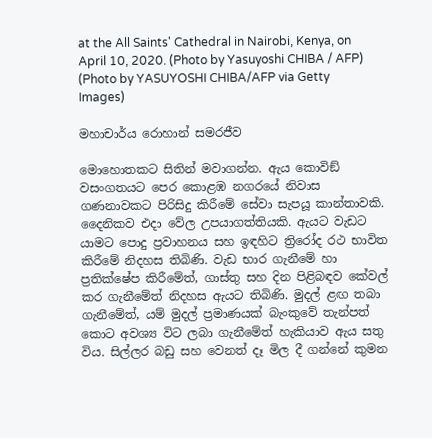at the All Saints' Cathedral in Nairobi, Kenya, on April 10, 2020. (Photo by Yasuyoshi CHIBA / AFP) (Photo by YASUYOSHI CHIBA/AFP via Getty Images)

මහාචාර්ය රොහාන් සමරජීව

මොහොතකට සිතින් මවාගන්න. ඇය කොවිඞ් වසංගතයට පෙර කොළඹ නගරයේ නිවාස ගණනාවකට පිරිසිදු කිරීමේ සේවා සැපයූ කාන්තාවකි. දෛනිකව එදා වේල උපයාගත්තියකි. ඇයට වැඩට යාමට පොදු ප්‍රවාහනය සහ ඉඳහිට ත්‍රිරෝද රථ භාවිත කිරීමේ නිදහස තිබිණි. වැඩ භාර ගැනීමේ හා ප්‍රතික්ෂේප කිරීමේත්, ගාස්තු සහ දින පිළිබඳව කේවල් කර ගැනීමේත් නිදහස ඇයට තිබිණි. මුදල් ළඟ තබා ගැනීමේත්, යම් මුදල් ප්‍රමාණයක් බැංකුවේ තැන්පත් කොට අවශ්‍ය විට ලබා ගැනීමේත් හැකියාව ඇය සතු විය. සිල්ලර බඩු සහ වෙනත් දෑ මිල දී ගන්නේ කුමන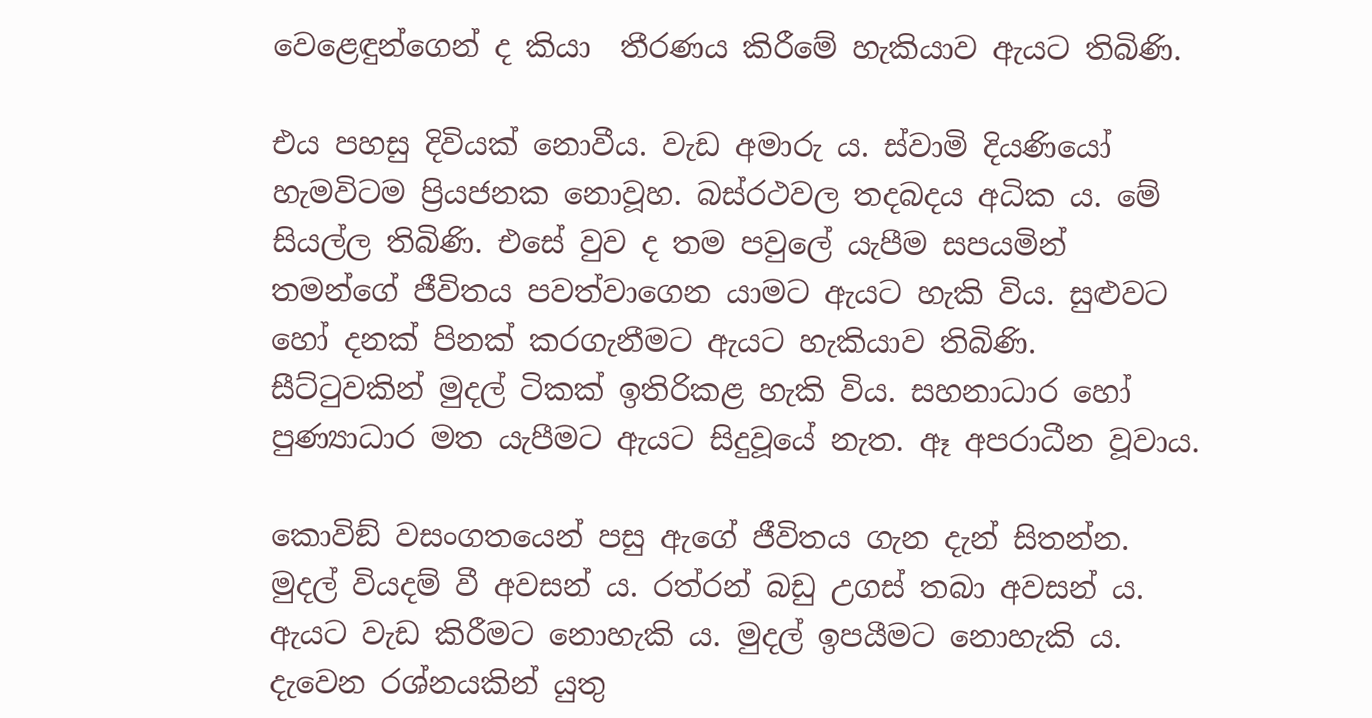වෙළෙඳුන්ගෙන් ද කියා  තීරණය කිරීමේ හැකියාව ඇයට තිබිණි.

එය පහසු දිවියක් නොවීය. වැඩ අමාරු ය. ස්වාමි දියණියෝ හැමවිටම ප්‍රියජනක නොවූහ. බස්රථවල තදබදය අධික ය. මේ සියල්ල තිබිණි. එසේ වුව ද තම පවුලේ යැපීම සපයමින් තමන්ගේ ජීවිතය පවත්වාගෙන යාමට ඇයට හැකි විය. සුළුවට හෝ දනක් පිනක් කරගැනීමට ඇයට හැකියාව තිබිණි.  සීට්ටුවකින් මුදල් ටිකක් ඉතිරිකළ හැකි විය. සහනාධාර හෝ පුණ්‍යාධාර මත යැපීමට ඇයට සිදුවූයේ නැත. ඈ අපරාධීන වූවාය.

කොවිඞ් වසංගතයෙන් පසු ඇගේ ජීවිතය ගැන දැන් සිතන්න. මුදල් වියදම් වී අවසන් ය. රත්රන් බඩු උගස් තබා අවසන් ය. ඇයට වැඩ කිරීමට නොහැකි ය. මුදල් ඉපයීමට නොහැකි ය. දැවෙන රශ්නයකින් යුතු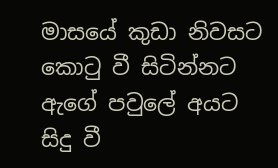මාසයේ කුඩා නිවසට කොටු වී සිටින්නට ඇගේ පවුලේ අයට සිදු වී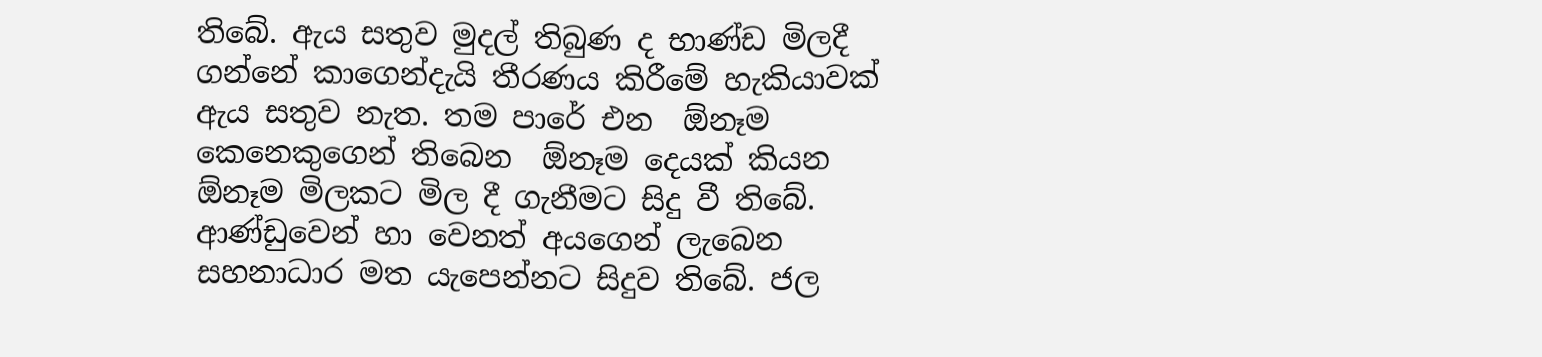තිබේ. ඇය සතුව මුදල් තිබුණ ද භාණ්ඩ මිලදී ගන්නේ කාගෙන්දැයි තීරණය කිරීමේ හැකියාවක් ඇය සතුව නැත. තම පාරේ එන  ඕනෑම කෙනෙකුගෙන් තිබෙන  ඕනෑම දෙයක් කියන  ඕනෑම මිලකට මිල දී ගැනීමට සිදු වී තිබේ. ආණ්ඩුවෙන් හා වෙනත් අයගෙන් ලැබෙන සහනාධාර මත යැපෙන්නට සිදුව තිබේ. ජල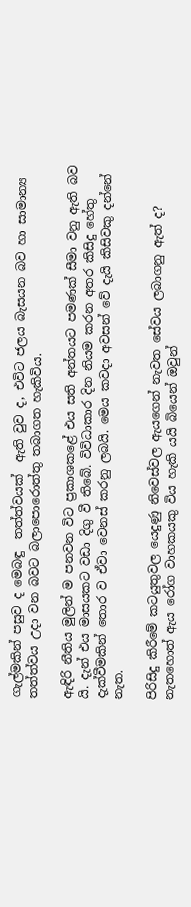ගැල්මකින් පසුව ද මෙබඳු  තත්ත්වයක්  ඇති වුව ද, එවිට ජලය බැසයන බව හා සාමාන්‍ය තත්ත්වය උදා වන බවට බලාපොරොත්තු තබාගත හැකිවිය.

ඇඳිරි නීතිය මුලින් ම පනවන විට ප්‍රකාශකළේ එය සති අන්තයට පමණක් සීමා වනු ඇති බව යි. දැන් එය මාසයකට වඩා දිගු වී තිබේ. විවිධාකාර දින නියම කරන අතර කිසිදු හේතු දැක්වීමකින් තොර ව ඒවා වෙනස් කරනු ලබයි. මෙය කවදා අවසන් වේ දැයි කිසිවකු දන්නේ නැත.

පිරිසිදු කිරීමේ කටයුතුවල යෙදුණු නිවෙස්වල ඇයගෙන් නැවත සේවය ලබාගනු ඇත් ද? නැතහොත් ඇය රෝග වාහකයකු විය හැකි යයි බියෙන් ඔවුන්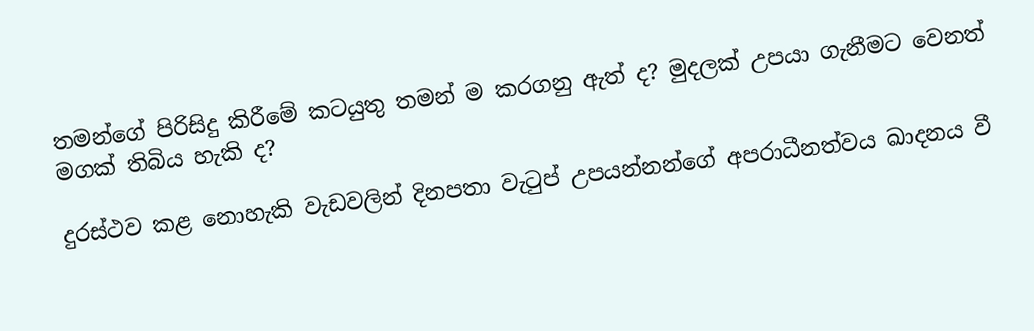තමන්ගේ පිරිසිදු කිරීමේ කටයුතු තමන් ම කරගනු ඇත් ද? මුදලක් උපයා ගැනීමට වෙනත් මගක් තිබිය හැකි ද?

දුරස්ථව කළ නොහැකි වැඩවලින් දිනපතා වැටුප් උපයන්නන්ගේ අපරාධීනත්වය ඛාදනය වී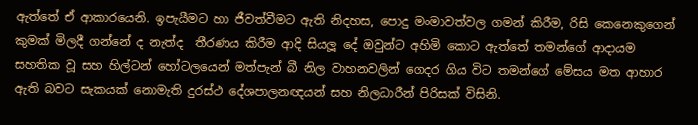ඇත්තේ ඒ ආකාරයෙනි. ඉපැයීමට හා ජීවත්වීමට ඇති නිදහස, පොදු මංමාවත්වල ගමන් කිරීම, රිසි කෙනෙකුගෙන් කුමක් මිලදී ගන්නේ ද නැත්ද  තීරණය කිරීම ආදි සියලූ දේ ඔවුන්ට අහිමි කොට ඇත්තේ තමන්ගේ ආදායම සහතික වූ සහ හිල්ටන් හෝටලයෙන් මත්පැන් බී නිල වාහනවලින් ගෙදර ගිය විට තමන්ගේ මේසය මත ආහාර ඇති බවට සැකයක් නොමැති දුරස්ථ දේශපාලනඥයන් සහ නිලධාරීන් පිරිසක් විසිනි.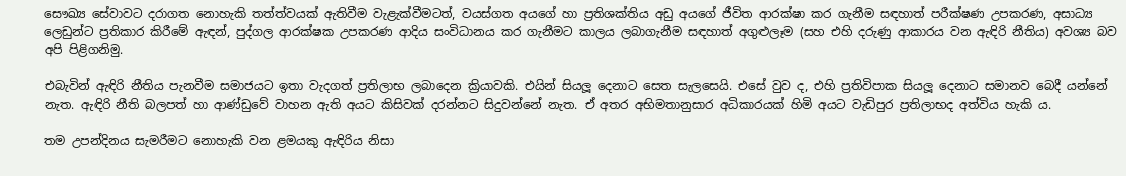සෞඛ්‍ය සේවාවට දරාගත නොහැකි තත්ත්වයක් ඇතිවීම වැළැක්වීමටත්, වයස්ගත අයගේ හා ප්‍රතිශක්තිය අඩු අයගේ ජීවිත ආරක්ෂා කර ගැනීම සඳහාත් පරීක්ෂණ උපකරණ, අසාධ්‍ය ලෙඩුන්ට ප්‍රතිකාර කිරීමේ ඇඳන්, පුද්ගල ආරක්ෂක උපකරණ ආදිය සංවිධානය කර ගැනීමට කාලය ලබාගැනීම සඳහාත් අගුළුලෑම (සහ එහි දරුණු ආකාරය වන ඇඳිරි නීතිය) අවශ්‍ය බව අපි පිළිගනිමු.

එබැවින් ඇඳිරි නීතිය පැනවීම සමාජයට ඉතා වැදගත් ප්‍රතිලාභ ලබාදෙන ක්‍රියාවකි. එයින් සියලූ දෙනාට සෙත සැලසෙයි. එසේ වුව ද, එහි ප්‍රතිවිපාක සියලූ දෙනාට සමානව බෙදී යන්නේ නැත. ඇඳිරි නීති බලපත් හා ආණ්ඩුවේ වාහන ඇති අයට කිසිවක් දරන්නට සිදුවන්නේ නැත. ඒ අතර අභිමතානුසාර අධිකාරයක් හිමි අයට වැඩිපුර ප්‍රතිලාභද අත්විය හැකි ය.

තම උපන්දිනය සැමරීමට නොහැකි වන ළමයකු ඇඳිරිය නිසා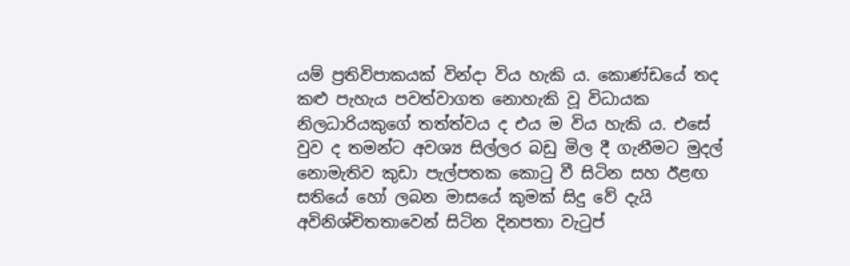යම් ප්‍රතිවිපාකයක් වින්දා විය හැකි ය. කොණ්ඩයේ තද කළු පැහැය පවත්වාගත නොහැකි වූ විධායක නිලධාරියකුගේ තත්ත්වය ද එය ම විය හැකි ය. එසේ වුව ද තමන්ට අවශ්‍ය සිල්ලර බඩු මිල දී ගැනීමට මුදල් නොමැතිව කුඩා පැල්පතක කොටු වී සිටින සහ ඊළඟ සතියේ හෝ ලබන මාසයේ කුමක් සිදු වේ දැයි අවිනිශ්චිතතාවෙන් සිටින දිනපතා වැටුප්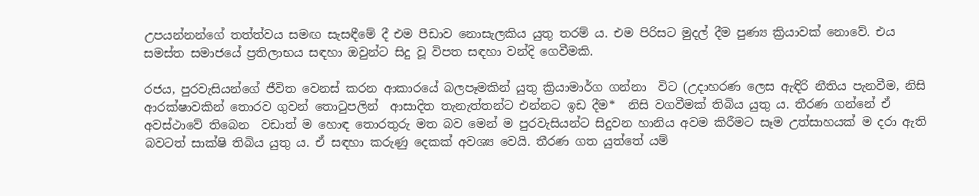උපයන්නන්ගේ තත්ත්වය සමඟ සැසඳීමේ දී එම පීඩාව නොසැලකිය යුතු තරම් ය. එම පිරිසට මුදල් දීම පුණ්‍ය ක්‍රියාවක් නොවේ. එය සමස්ත සමාජයේ ප්‍රතිලාභය සඳහා ඔවුන්ට සිදු වූ විපත සඳහා වන්දි ගෙවීමකි.

රජය, පුරවැසියන්ගේ ජීවිත වෙනස් කරන ආකාරයේ බලපෑමකින් යුතු ක්‍රියාමාර්ග ගන්නා  විට (උදාහරණ ලෙස ඇඳිරි නීතිය පැනවීම, නිසි ආරක්ෂාවකින් තොරව ගුවන් තොටුපලින්  ආසාදිත තැනැත්තන්ට එන්නට ඉඩ දීම*  නිසි වගවීමක් තිබිය යුතු ය. තීරණ ගන්නේ ඒ අවස්ථාවේ තිබෙන  වඩාත් ම හොඳ තොරතුරු මත බව මෙන් ම පුරවැසියන්ට සිදුවන හානිය අවම කිරීමට සෑම උත්සාහයක් ම දරා ඇති බවටත් සාක්ෂි තිබිය යුතු ය. ඒ සඳහා කරුණු දෙකක් අවශ්‍ය වෙයි. තීරණ ගත යුත්තේ යම්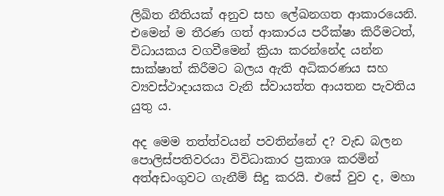ලිඛිත නීතියක් අනුව සහ ලේඛනගත ආකාරයෙනි. එමෙන් ම තීරණ ගත් ආකාරය පරීක්ෂා කිරීමටත්, විධායකය වගවීමෙන් ක්‍රියා කරන්නේද යන්න සාක්ෂාත් කිරීමට බලය ඇති අධිකරණය සහ ව්‍යවස්ථාදායකය වැනි ස්වායත්ත ආයතන පැවතිය යුතු ය.

අද මෙම තත්ත්වයන් පවතින්නේ ද? වැඩ බලන පොලිස්පතිවරයා විවිධාකාර ප්‍රකාශ කරමින් අත්අඩංගුවට ගැනීම් සිදු කරයි. එසේ වුව ද, මහා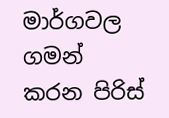මාර්ගවල ගමන් කරන පිරිස්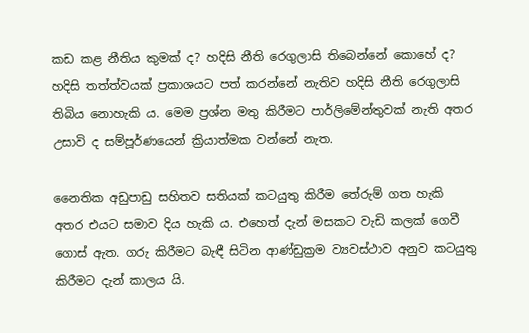කඩ කළ නීතිය කුමක් ද? හදිසි නීති රෙගුලාසි තිබෙන්නේ කොහේ ද? හදිසි තත්ත්වයක් ප්‍රකාශයට පත් කරන්නේ නැතිව හදිසි නීති රෙගුලාසි තිබිය නොහැකි ය. මෙම ප්‍රශ්න මතු කිරීමට පාර්ලිමේන්තුවක් නැති අතර උසාවි ද සම්පූර්ණයෙන් ක්‍රියාත්මක වන්නේ නැත.

නෛතික අඩුපාඩු සහිතව සතියක් කටයුතු කිරීම තේරුම් ගත හැකි අතර එයට සමාව දිය හැකි ය. එහෙත් දැන් මසකට වැඩි කලක් ගෙවී ගොස් ඇත. ගරු කිරීමට බැඳී සිටින ආණ්ඩුක්‍රම ව්‍යවස්ථාව අනුව කටයුතු කිරීමට දැන් කාලය යි.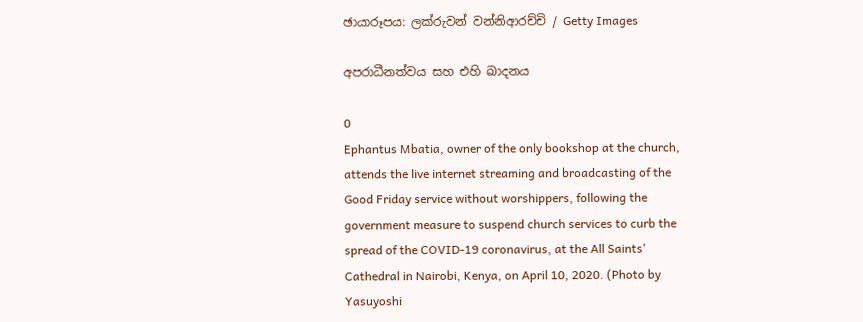ඡායාරූපය: ලක්රුවන් වන්නිආරච්චි / Getty Images

අපරාධීනත්වය සහ එහි ඛාදනය

0
Ephantus Mbatia, owner of the only bookshop at the church, attends the live internet streaming and broadcasting of the Good Friday service without worshippers, following the government measure to suspend church services to curb the spread of the COVID-19 coronavirus, at the All Saints' Cathedral in Nairobi, Kenya, on April 10, 2020. (Photo by Yasuyoshi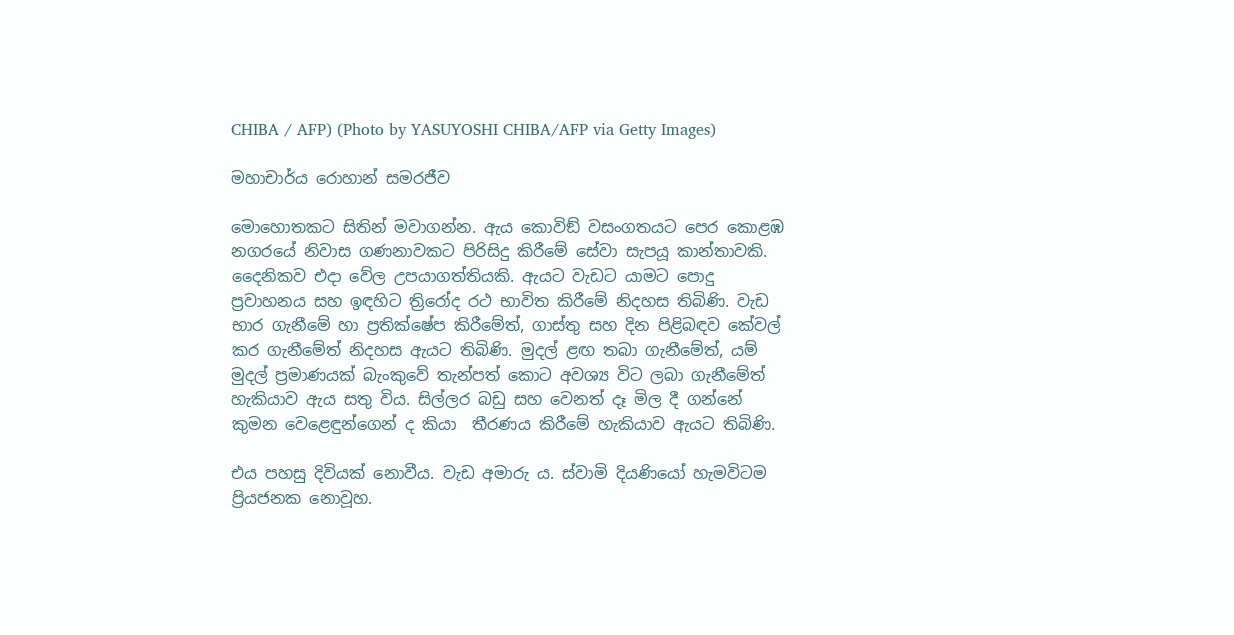CHIBA / AFP) (Photo by YASUYOSHI CHIBA/AFP via Getty Images)

මහාචාර්ය රොහාන් සමරජීව

මොහොතකට සිතින් මවාගන්න. ඇය කොවිඞ් වසංගතයට පෙර කොළඹ නගරයේ නිවාස ගණනාවකට පිරිසිදු කිරීමේ සේවා සැපයූ කාන්තාවකි. දෛනිකව එදා වේල උපයාගත්තියකි. ඇයට වැඩට යාමට පොදු ප්‍රවාහනය සහ ඉඳහිට ත්‍රිරෝද රථ භාවිත කිරීමේ නිදහස තිබිණි. වැඩ භාර ගැනීමේ හා ප්‍රතික්ෂේප කිරීමේත්, ගාස්තු සහ දින පිළිබඳව කේවල් කර ගැනීමේත් නිදහස ඇයට තිබිණි. මුදල් ළඟ තබා ගැනීමේත්, යම් මුදල් ප්‍රමාණයක් බැංකුවේ තැන්පත් කොට අවශ්‍ය විට ලබා ගැනීමේත් හැකියාව ඇය සතු විය. සිල්ලර බඩු සහ වෙනත් දෑ මිල දී ගන්නේ කුමන වෙළෙඳුන්ගෙන් ද කියා  තීරණය කිරීමේ හැකියාව ඇයට තිබිණි.

එය පහසු දිවියක් නොවීය. වැඩ අමාරු ය. ස්වාමි දියණියෝ හැමවිටම ප්‍රියජනක නොවූහ.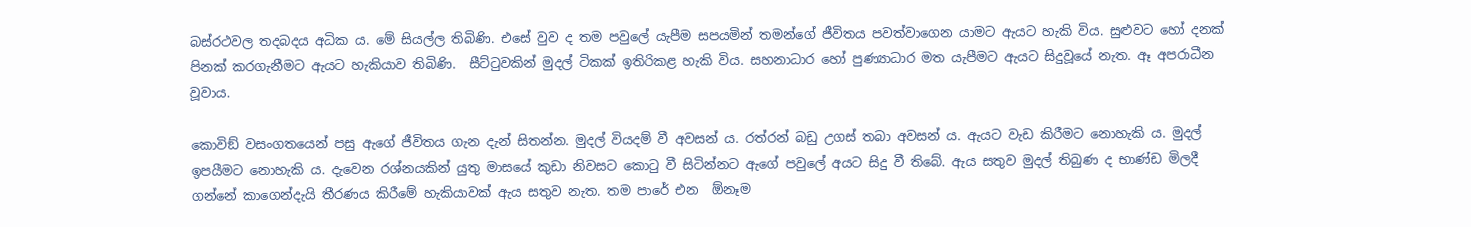බස්රථවල තදබදය අධික ය. මේ සියල්ල තිබිණි. එසේ වුව ද තම පවුලේ යැපීම සපයමින් තමන්ගේ ජීවිතය පවත්වාගෙන යාමට ඇයට හැකි විය. සුළුවට හෝ දනක් පිනක් කරගැනීමට ඇයට හැකියාව තිබිණි.  සීට්ටුවකින් මුදල් ටිකක් ඉතිරිකළ හැකි විය. සහනාධාර හෝ පුණ්‍යාධාර මත යැපීමට ඇයට සිදුවූයේ නැත. ඈ අපරාධීන වූවාය.

කොවිඞ් වසංගතයෙන් පසු ඇගේ ජීවිතය ගැන දැන් සිතන්න. මුදල් වියදම් වී අවසන් ය. රත්රන් බඩු උගස් තබා අවසන් ය. ඇයට වැඩ කිරීමට නොහැකි ය. මුදල් ඉපයීමට නොහැකි ය. දැවෙන රශ්නයකින් යුතු මාසයේ කුඩා නිවසට කොටු වී සිටින්නට ඇගේ පවුලේ අයට සිදු වී තිබේ. ඇය සතුව මුදල් තිබුණ ද භාණ්ඩ මිලදී ගන්නේ කාගෙන්දැයි තීරණය කිරීමේ හැකියාවක් ඇය සතුව නැත. තම පාරේ එන  ඕනෑම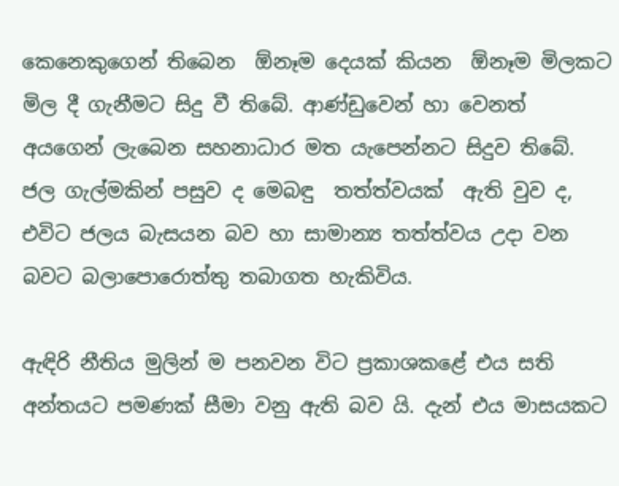කෙනෙකුගෙන් තිබෙන  ඕනෑම දෙයක් කියන  ඕනෑම මිලකට මිල දී ගැනීමට සිදු වී තිබේ. ආණ්ඩුවෙන් හා වෙනත් අයගෙන් ලැබෙන සහනාධාර මත යැපෙන්නට සිදුව තිබේ. ජල ගැල්මකින් පසුව ද මෙබඳු  තත්ත්වයක්  ඇති වුව ද, එවිට ජලය බැසයන බව හා සාමාන්‍ය තත්ත්වය උදා වන බවට බලාපොරොත්තු තබාගත හැකිවිය.

ඇඳිරි නීතිය මුලින් ම පනවන විට ප්‍රකාශකළේ එය සති අන්තයට පමණක් සීමා වනු ඇති බව යි. දැන් එය මාසයකට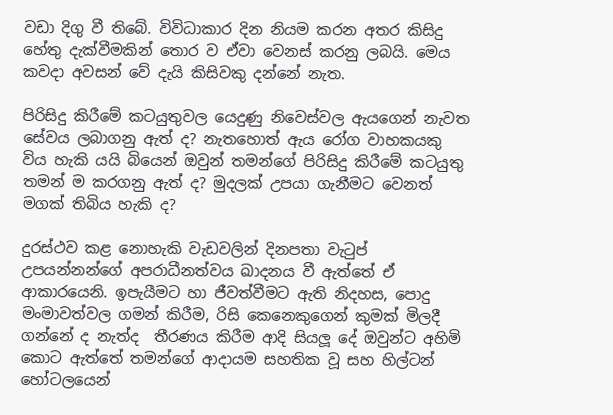වඩා දිගු වී තිබේ. විවිධාකාර දින නියම කරන අතර කිසිදු හේතු දැක්වීමකින් තොර ව ඒවා වෙනස් කරනු ලබයි. මෙය කවදා අවසන් වේ දැයි කිසිවකු දන්නේ නැත.

පිරිසිදු කිරීමේ කටයුතුවල යෙදුණු නිවෙස්වල ඇයගෙන් නැවත සේවය ලබාගනු ඇත් ද? නැතහොත් ඇය රෝග වාහකයකු විය හැකි යයි බියෙන් ඔවුන් තමන්ගේ පිරිසිදු කිරීමේ කටයුතු තමන් ම කරගනු ඇත් ද? මුදලක් උපයා ගැනීමට වෙනත් මගක් තිබිය හැකි ද?

දුරස්ථව කළ නොහැකි වැඩවලින් දිනපතා වැටුප් උපයන්නන්ගේ අපරාධීනත්වය ඛාදනය වී ඇත්තේ ඒ ආකාරයෙනි. ඉපැයීමට හා ජීවත්වීමට ඇති නිදහස, පොදු මංමාවත්වල ගමන් කිරීම, රිසි කෙනෙකුගෙන් කුමක් මිලදී ගන්නේ ද නැත්ද  තීරණය කිරීම ආදි සියලූ දේ ඔවුන්ට අහිමි කොට ඇත්තේ තමන්ගේ ආදායම සහතික වූ සහ හිල්ටන් හෝටලයෙන්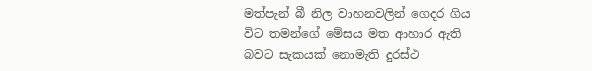මත්පැන් බී නිල වාහනවලින් ගෙදර ගිය විට තමන්ගේ මේසය මත ආහාර ඇති බවට සැකයක් නොමැති දුරස්ථ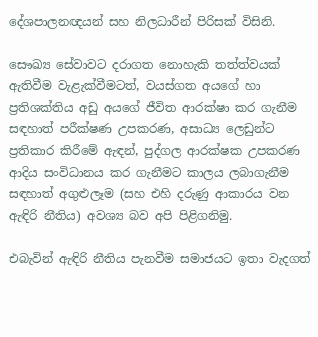දේශපාලනඥයන් සහ නිලධාරීන් පිරිසක් විසිනි.

සෞඛ්‍ය සේවාවට දරාගත නොහැකි තත්ත්වයක් ඇතිවීම වැළැක්වීමටත්, වයස්ගත අයගේ හා ප්‍රතිශක්තිය අඩු අයගේ ජීවිත ආරක්ෂා කර ගැනීම සඳහාත් පරීක්ෂණ උපකරණ, අසාධ්‍ය ලෙඩුන්ට ප්‍රතිකාර කිරීමේ ඇඳන්, පුද්ගල ආරක්ෂක උපකරණ ආදිය සංවිධානය කර ගැනීමට කාලය ලබාගැනීම සඳහාත් අගුළුලෑම (සහ එහි දරුණු ආකාරය වන ඇඳිරි නීතිය) අවශ්‍ය බව අපි පිළිගනිමු.

එබැවින් ඇඳිරි නීතිය පැනවීම සමාජයට ඉතා වැදගත්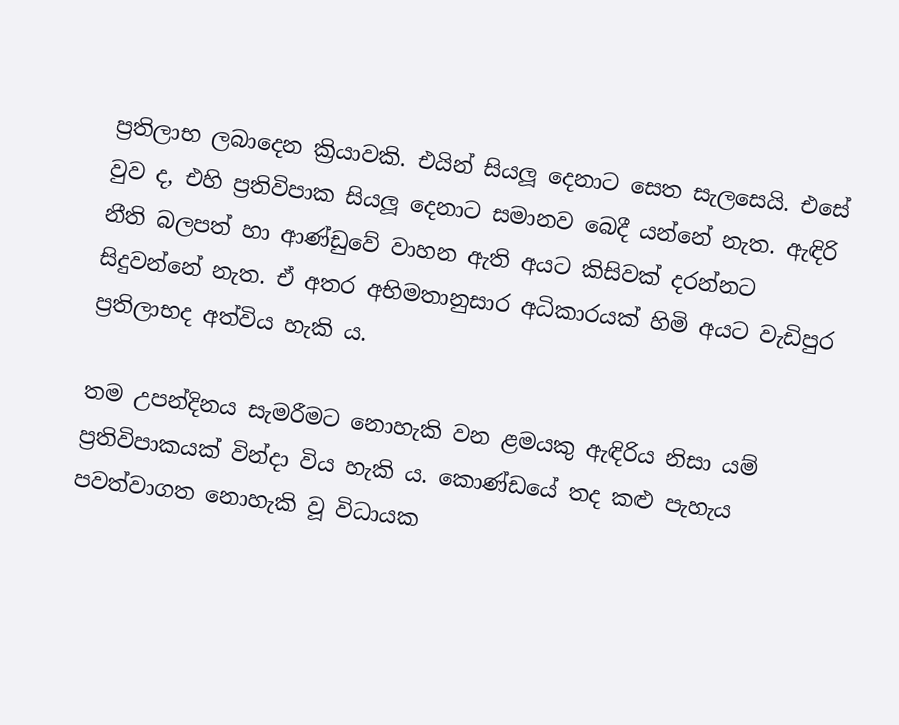ප්‍රතිලාභ ලබාදෙන ක්‍රියාවකි. එයින් සියලූ දෙනාට සෙත සැලසෙයි. එසේ වුව ද, එහි ප්‍රතිවිපාක සියලූ දෙනාට සමානව බෙදී යන්නේ නැත. ඇඳිරි නීති බලපත් හා ආණ්ඩුවේ වාහන ඇති අයට කිසිවක් දරන්නට සිදුවන්නේ නැත. ඒ අතර අභිමතානුසාර අධිකාරයක් හිමි අයට වැඩිපුර ප්‍රතිලාභද අත්විය හැකි ය.

තම උපන්දිනය සැමරීමට නොහැකි වන ළමයකු ඇඳිරිය නිසා යම් ප්‍රතිවිපාකයක් වින්දා විය හැකි ය. කොණ්ඩයේ තද කළු පැහැය පවත්වාගත නොහැකි වූ විධායක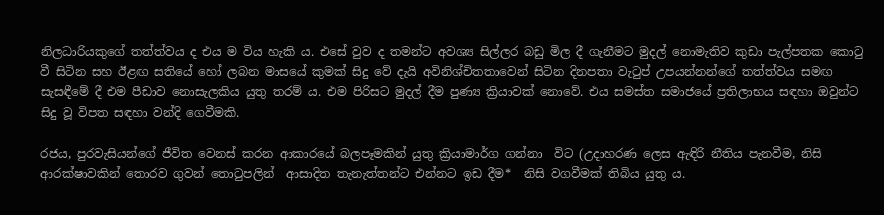නිලධාරියකුගේ තත්ත්වය ද එය ම විය හැකි ය. එසේ වුව ද තමන්ට අවශ්‍ය සිල්ලර බඩු මිල දී ගැනීමට මුදල් නොමැතිව කුඩා පැල්පතක කොටු වී සිටින සහ ඊළඟ සතියේ හෝ ලබන මාසයේ කුමක් සිදු වේ දැයි අවිනිශ්චිතතාවෙන් සිටින දිනපතා වැටුප් උපයන්නන්ගේ තත්ත්වය සමඟ සැසඳීමේ දී එම පීඩාව නොසැලකිය යුතු තරම් ය. එම පිරිසට මුදල් දීම පුණ්‍ය ක්‍රියාවක් නොවේ. එය සමස්ත සමාජයේ ප්‍රතිලාභය සඳහා ඔවුන්ට සිදු වූ විපත සඳහා වන්දි ගෙවීමකි.

රජය, පුරවැසියන්ගේ ජීවිත වෙනස් කරන ආකාරයේ බලපෑමකින් යුතු ක්‍රියාමාර්ග ගන්නා  විට (උදාහරණ ලෙස ඇඳිරි නීතිය පැනවීම, නිසි ආරක්ෂාවකින් තොරව ගුවන් තොටුපලින්  ආසාදිත තැනැත්තන්ට එන්නට ඉඩ දීම*  නිසි වගවීමක් තිබිය යුතු ය.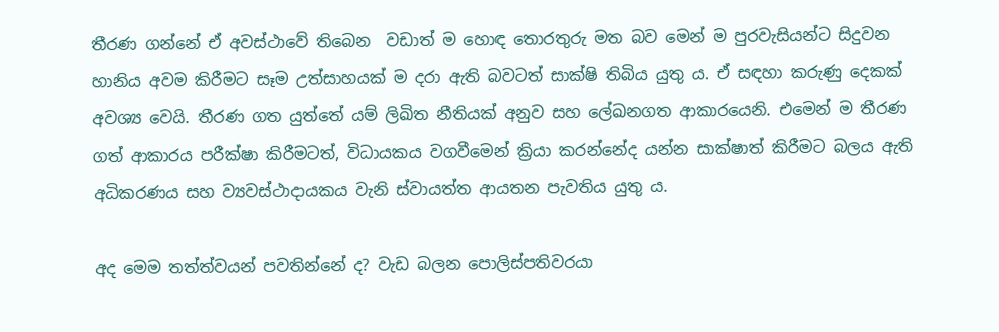තීරණ ගන්නේ ඒ අවස්ථාවේ තිබෙන  වඩාත් ම හොඳ තොරතුරු මත බව මෙන් ම පුරවැසියන්ට සිදුවන හානිය අවම කිරීමට සෑම උත්සාහයක් ම දරා ඇති බවටත් සාක්ෂි තිබිය යුතු ය. ඒ සඳහා කරුණු දෙකක් අවශ්‍ය වෙයි. තීරණ ගත යුත්තේ යම් ලිඛිත නීතියක් අනුව සහ ලේඛනගත ආකාරයෙනි. එමෙන් ම තීරණ ගත් ආකාරය පරීක්ෂා කිරීමටත්, විධායකය වගවීමෙන් ක්‍රියා කරන්නේද යන්න සාක්ෂාත් කිරීමට බලය ඇති අධිකරණය සහ ව්‍යවස්ථාදායකය වැනි ස්වායත්ත ආයතන පැවතිය යුතු ය.

අද මෙම තත්ත්වයන් පවතින්නේ ද? වැඩ බලන පොලිස්පතිවරයා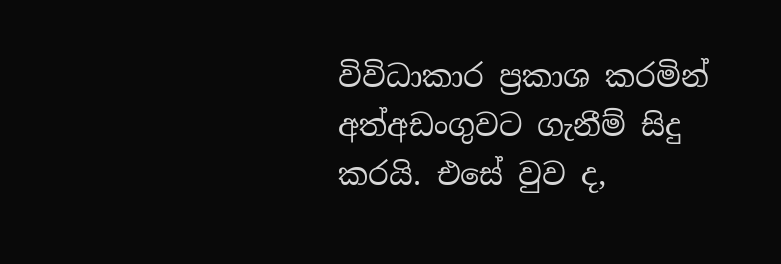විවිධාකාර ප්‍රකාශ කරමින් අත්අඩංගුවට ගැනීම් සිදු කරයි. එසේ වුව ද,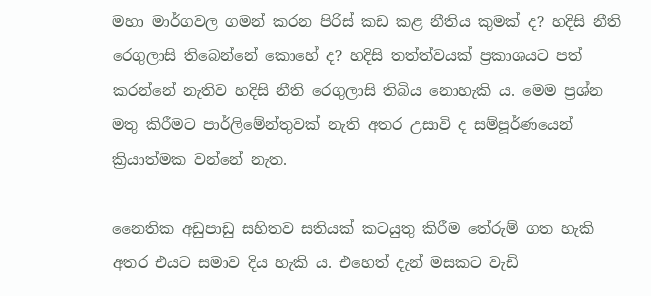මහා මාර්ගවල ගමන් කරන පිරිස් කඩ කළ නීතිය කුමක් ද? හදිසි නීති රෙගුලාසි තිබෙන්නේ කොහේ ද? හදිසි තත්ත්වයක් ප්‍රකාශයට පත් කරන්නේ නැතිව හදිසි නීති රෙගුලාසි තිබිය නොහැකි ය. මෙම ප්‍රශ්න මතු කිරීමට පාර්ලිමේන්තුවක් නැති අතර උසාවි ද සම්පූර්ණයෙන් ක්‍රියාත්මක වන්නේ නැත.

නෛතික අඩුපාඩු සහිතව සතියක් කටයුතු කිරීම තේරුම් ගත හැකි අතර එයට සමාව දිය හැකි ය. එහෙත් දැන් මසකට වැඩි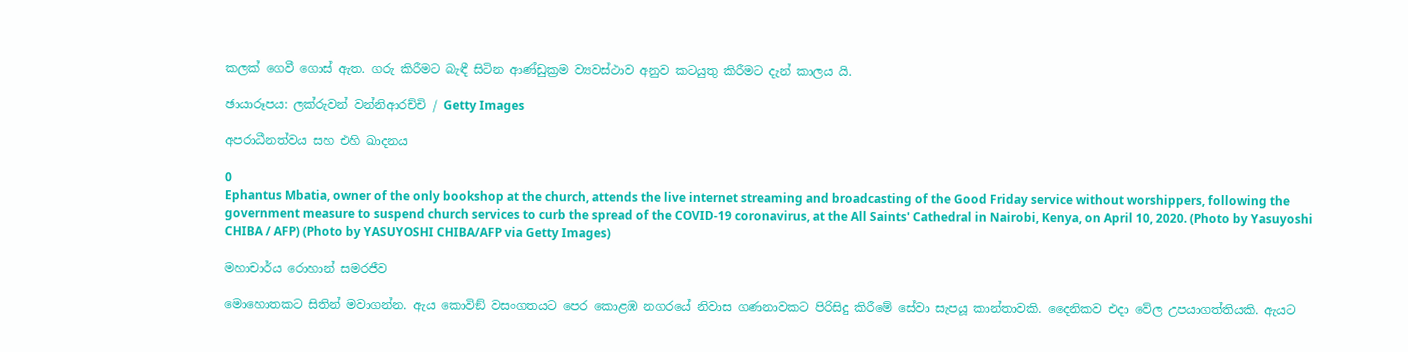කලක් ගෙවී ගොස් ඇත. ගරු කිරීමට බැඳී සිටින ආණ්ඩුක්‍රම ව්‍යවස්ථාව අනුව කටයුතු කිරීමට දැන් කාලය යි.

ඡායාරූපය: ලක්රුවන් වන්නිආරච්චි / Getty Images

අපරාධීනත්වය සහ එහි ඛාදනය

0
Ephantus Mbatia, owner of the only bookshop at the church, attends the live internet streaming and broadcasting of the Good Friday service without worshippers, following the government measure to suspend church services to curb the spread of the COVID-19 coronavirus, at the All Saints' Cathedral in Nairobi, Kenya, on April 10, 2020. (Photo by Yasuyoshi CHIBA / AFP) (Photo by YASUYOSHI CHIBA/AFP via Getty Images)

මහාචාර්ය රොහාන් සමරජීව

මොහොතකට සිතින් මවාගන්න. ඇය කොවිඞ් වසංගතයට පෙර කොළඹ නගරයේ නිවාස ගණනාවකට පිරිසිදු කිරීමේ සේවා සැපයූ කාන්තාවකි. දෛනිකව එදා වේල උපයාගත්තියකි. ඇයට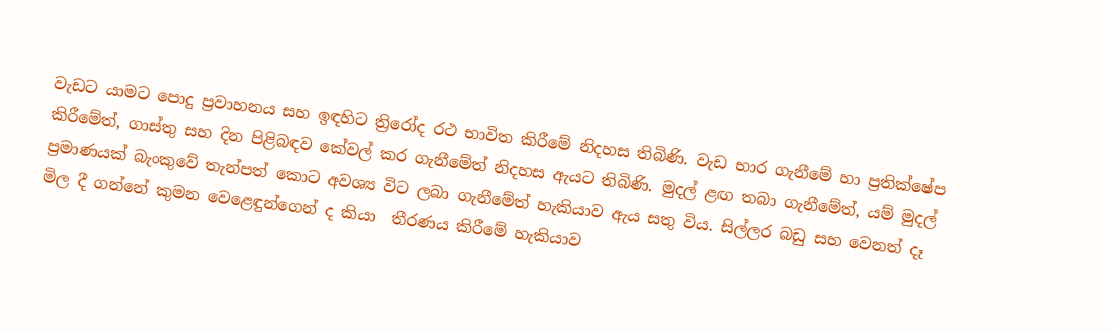වැඩට යාමට පොදු ප්‍රවාහනය සහ ඉඳහිට ත්‍රිරෝද රථ භාවිත කිරීමේ නිදහස තිබිණි. වැඩ භාර ගැනීමේ හා ප්‍රතික්ෂේප කිරීමේත්, ගාස්තු සහ දින පිළිබඳව කේවල් කර ගැනීමේත් නිදහස ඇයට තිබිණි. මුදල් ළඟ තබා ගැනීමේත්, යම් මුදල් ප්‍රමාණයක් බැංකුවේ තැන්පත් කොට අවශ්‍ය විට ලබා ගැනීමේත් හැකියාව ඇය සතු විය. සිල්ලර බඩු සහ වෙනත් දෑ මිල දී ගන්නේ කුමන වෙළෙඳුන්ගෙන් ද කියා  තීරණය කිරීමේ හැකියාව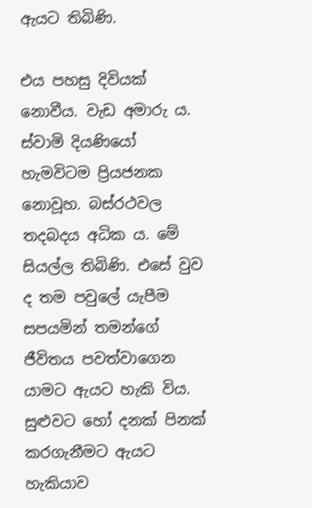ඇයට තිබිණි.

එය පහසු දිවියක් නොවීය. වැඩ අමාරු ය. ස්වාමි දියණියෝ හැමවිටම ප්‍රියජනක නොවූහ. බස්රථවල තදබදය අධික ය. මේ සියල්ල තිබිණි. එසේ වුව ද තම පවුලේ යැපීම සපයමින් තමන්ගේ ජීවිතය පවත්වාගෙන යාමට ඇයට හැකි විය. සුළුවට හෝ දනක් පිනක් කරගැනීමට ඇයට හැකියාව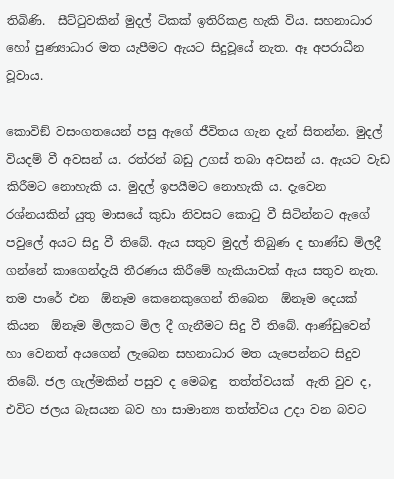තිබිණි.  සීට්ටුවකින් මුදල් ටිකක් ඉතිරිකළ හැකි විය. සහනාධාර හෝ පුණ්‍යාධාර මත යැපීමට ඇයට සිදුවූයේ නැත. ඈ අපරාධීන වූවාය.

කොවිඞ් වසංගතයෙන් පසු ඇගේ ජීවිතය ගැන දැන් සිතන්න. මුදල් වියදම් වී අවසන් ය. රත්රන් බඩු උගස් තබා අවසන් ය. ඇයට වැඩ කිරීමට නොහැකි ය. මුදල් ඉපයීමට නොහැකි ය. දැවෙන රශ්නයකින් යුතු මාසයේ කුඩා නිවසට කොටු වී සිටින්නට ඇගේ පවුලේ අයට සිදු වී තිබේ. ඇය සතුව මුදල් තිබුණ ද භාණ්ඩ මිලදී ගන්නේ කාගෙන්දැයි තීරණය කිරීමේ හැකියාවක් ඇය සතුව නැත. තම පාරේ එන  ඕනෑම කෙනෙකුගෙන් තිබෙන  ඕනෑම දෙයක් කියන  ඕනෑම මිලකට මිල දී ගැනීමට සිදු වී තිබේ. ආණ්ඩුවෙන් හා වෙනත් අයගෙන් ලැබෙන සහනාධාර මත යැපෙන්නට සිදුව තිබේ. ජල ගැල්මකින් පසුව ද මෙබඳු  තත්ත්වයක්  ඇති වුව ද, එවිට ජලය බැසයන බව හා සාමාන්‍ය තත්ත්වය උදා වන බවට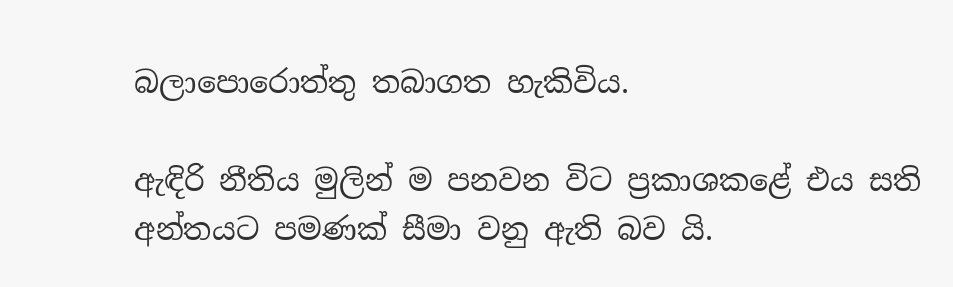බලාපොරොත්තු තබාගත හැකිවිය.

ඇඳිරි නීතිය මුලින් ම පනවන විට ප්‍රකාශකළේ එය සති අන්තයට පමණක් සීමා වනු ඇති බව යි.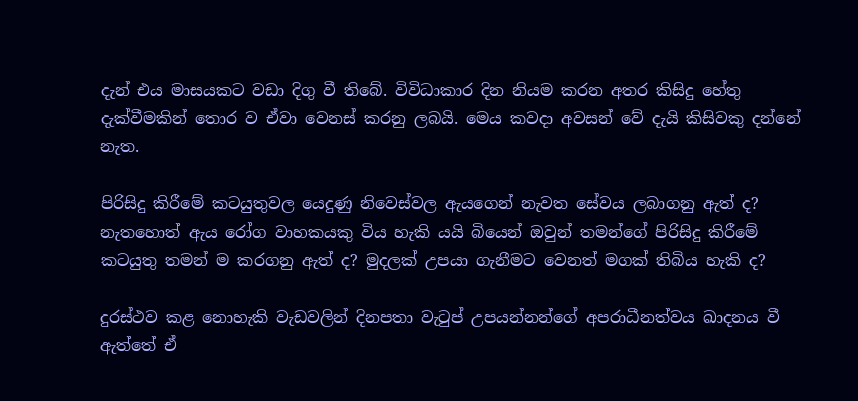දැන් එය මාසයකට වඩා දිගු වී තිබේ. විවිධාකාර දින නියම කරන අතර කිසිදු හේතු දැක්වීමකින් තොර ව ඒවා වෙනස් කරනු ලබයි. මෙය කවදා අවසන් වේ දැයි කිසිවකු දන්නේ නැත.

පිරිසිදු කිරීමේ කටයුතුවල යෙදුණු නිවෙස්වල ඇයගෙන් නැවත සේවය ලබාගනු ඇත් ද? නැතහොත් ඇය රෝග වාහකයකු විය හැකි යයි බියෙන් ඔවුන් තමන්ගේ පිරිසිදු කිරීමේ කටයුතු තමන් ම කරගනු ඇත් ද? මුදලක් උපයා ගැනීමට වෙනත් මගක් තිබිය හැකි ද?

දුරස්ථව කළ නොහැකි වැඩවලින් දිනපතා වැටුප් උපයන්නන්ගේ අපරාධීනත්වය ඛාදනය වී ඇත්තේ ඒ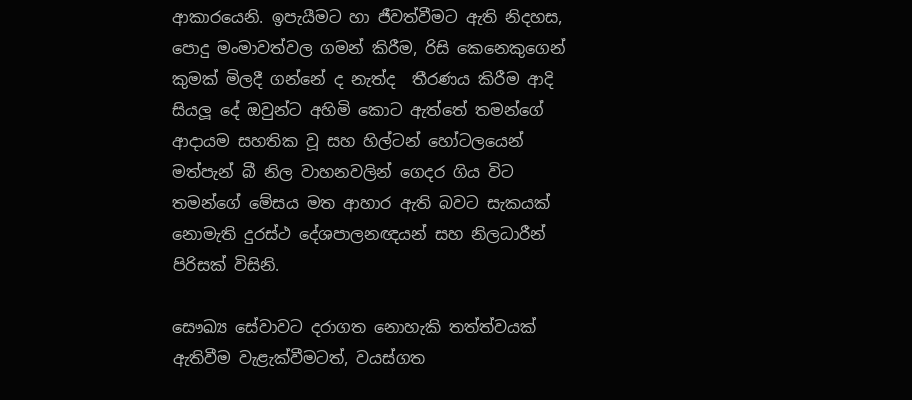ආකාරයෙනි. ඉපැයීමට හා ජීවත්වීමට ඇති නිදහස, පොදු මංමාවත්වල ගමන් කිරීම, රිසි කෙනෙකුගෙන් කුමක් මිලදී ගන්නේ ද නැත්ද  තීරණය කිරීම ආදි සියලූ දේ ඔවුන්ට අහිමි කොට ඇත්තේ තමන්ගේ ආදායම සහතික වූ සහ හිල්ටන් හෝටලයෙන් මත්පැන් බී නිල වාහනවලින් ගෙදර ගිය විට තමන්ගේ මේසය මත ආහාර ඇති බවට සැකයක් නොමැති දුරස්ථ දේශපාලනඥයන් සහ නිලධාරීන් පිරිසක් විසිනි.

සෞඛ්‍ය සේවාවට දරාගත නොහැකි තත්ත්වයක් ඇතිවීම වැළැක්වීමටත්, වයස්ගත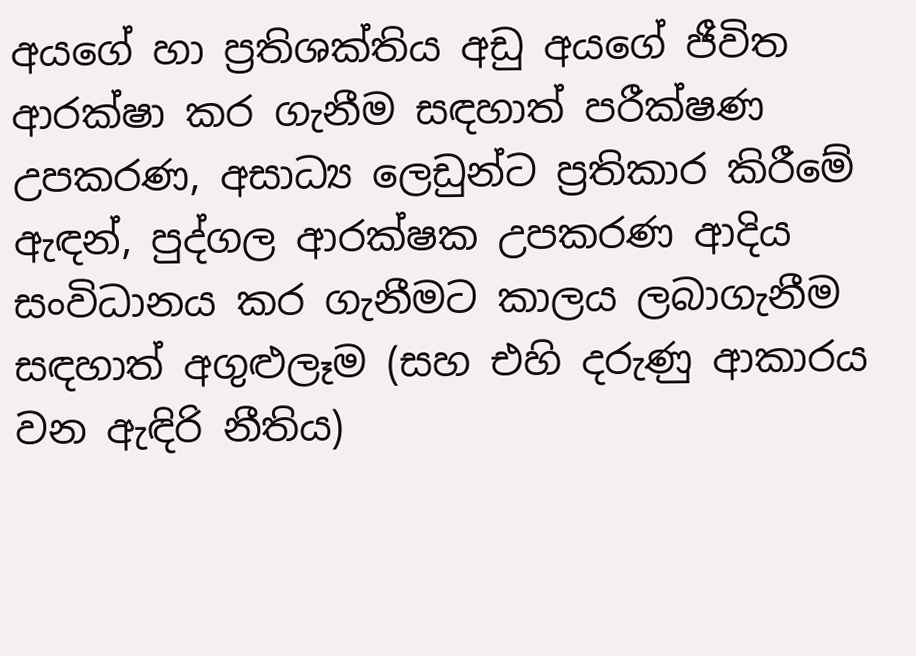අයගේ හා ප්‍රතිශක්තිය අඩු අයගේ ජීවිත ආරක්ෂා කර ගැනීම සඳහාත් පරීක්ෂණ උපකරණ, අසාධ්‍ය ලෙඩුන්ට ප්‍රතිකාර කිරීමේ ඇඳන්, පුද්ගල ආරක්ෂක උපකරණ ආදිය සංවිධානය කර ගැනීමට කාලය ලබාගැනීම සඳහාත් අගුළුලෑම (සහ එහි දරුණු ආකාරය වන ඇඳිරි නීතිය)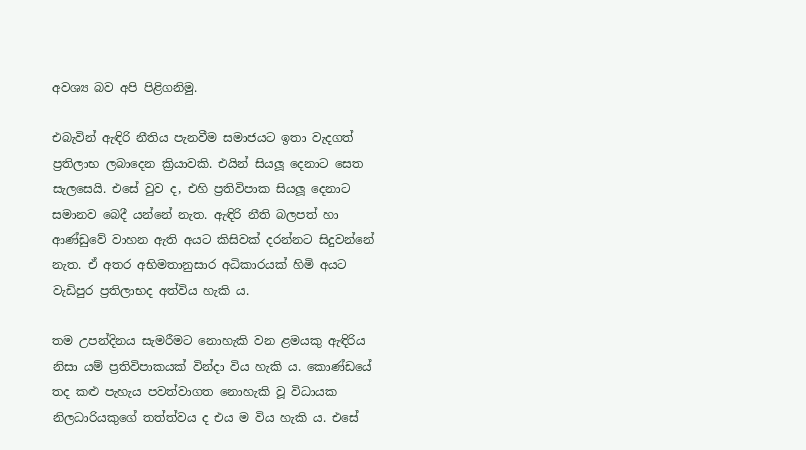අවශ්‍ය බව අපි පිළිගනිමු.

එබැවින් ඇඳිරි නීතිය පැනවීම සමාජයට ඉතා වැදගත් ප්‍රතිලාභ ලබාදෙන ක්‍රියාවකි. එයින් සියලූ දෙනාට සෙත සැලසෙයි. එසේ වුව ද, එහි ප්‍රතිවිපාක සියලූ දෙනාට සමානව බෙදී යන්නේ නැත. ඇඳිරි නීති බලපත් හා ආණ්ඩුවේ වාහන ඇති අයට කිසිවක් දරන්නට සිදුවන්නේ නැත. ඒ අතර අභිමතානුසාර අධිකාරයක් හිමි අයට වැඩිපුර ප්‍රතිලාභද අත්විය හැකි ය.

තම උපන්දිනය සැමරීමට නොහැකි වන ළමයකු ඇඳිරිය නිසා යම් ප්‍රතිවිපාකයක් වින්දා විය හැකි ය. කොණ්ඩයේ තද කළු පැහැය පවත්වාගත නොහැකි වූ විධායක නිලධාරියකුගේ තත්ත්වය ද එය ම විය හැකි ය. එසේ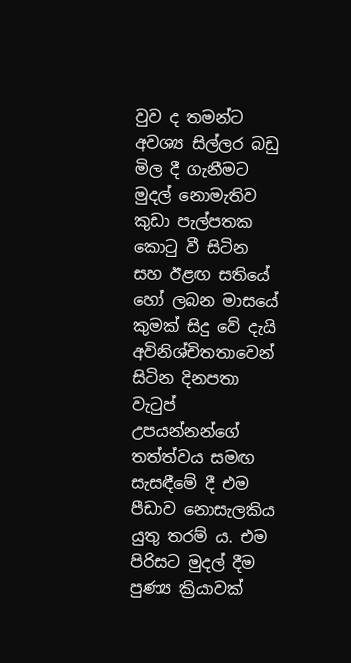වුව ද තමන්ට අවශ්‍ය සිල්ලර බඩු මිල දී ගැනීමට මුදල් නොමැතිව කුඩා පැල්පතක කොටු වී සිටින සහ ඊළඟ සතියේ හෝ ලබන මාසයේ කුමක් සිදු වේ දැයි අවිනිශ්චිතතාවෙන් සිටින දිනපතා වැටුප් උපයන්නන්ගේ තත්ත්වය සමඟ සැසඳීමේ දී එම පීඩාව නොසැලකිය යුතු තරම් ය. එම පිරිසට මුදල් දීම පුණ්‍ය ක්‍රියාවක්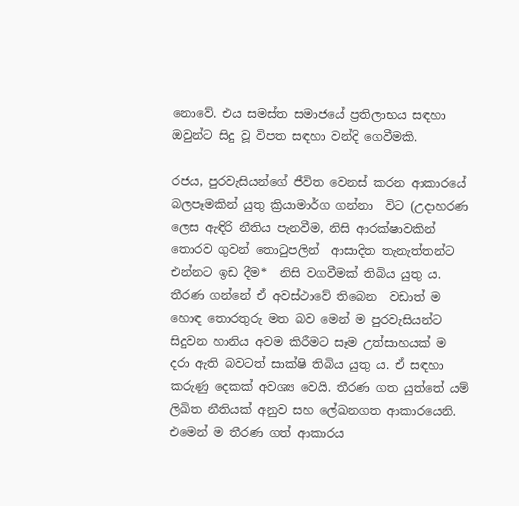නොවේ. එය සමස්ත සමාජයේ ප්‍රතිලාභය සඳහා ඔවුන්ට සිදු වූ විපත සඳහා වන්දි ගෙවීමකි.

රජය, පුරවැසියන්ගේ ජීවිත වෙනස් කරන ආකාරයේ බලපෑමකින් යුතු ක්‍රියාමාර්ග ගන්නා  විට (උදාහරණ ලෙස ඇඳිරි නීතිය පැනවීම, නිසි ආරක්ෂාවකින් තොරව ගුවන් තොටුපලින්  ආසාදිත තැනැත්තන්ට එන්නට ඉඩ දීම*  නිසි වගවීමක් තිබිය යුතු ය. තීරණ ගන්නේ ඒ අවස්ථාවේ තිබෙන  වඩාත් ම හොඳ තොරතුරු මත බව මෙන් ම පුරවැසියන්ට සිදුවන හානිය අවම කිරීමට සෑම උත්සාහයක් ම දරා ඇති බවටත් සාක්ෂි තිබිය යුතු ය. ඒ සඳහා කරුණු දෙකක් අවශ්‍ය වෙයි. තීරණ ගත යුත්තේ යම් ලිඛිත නීතියක් අනුව සහ ලේඛනගත ආකාරයෙනි. එමෙන් ම තීරණ ගත් ආකාරය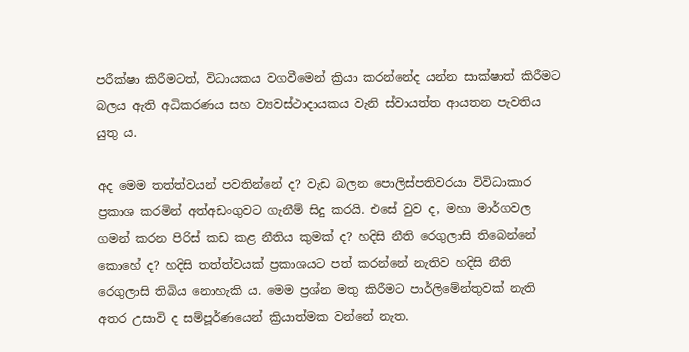පරීක්ෂා කිරීමටත්, විධායකය වගවීමෙන් ක්‍රියා කරන්නේද යන්න සාක්ෂාත් කිරීමට බලය ඇති අධිකරණය සහ ව්‍යවස්ථාදායකය වැනි ස්වායත්ත ආයතන පැවතිය යුතු ය.

අද මෙම තත්ත්වයන් පවතින්නේ ද? වැඩ බලන පොලිස්පතිවරයා විවිධාකාර ප්‍රකාශ කරමින් අත්අඩංගුවට ගැනීම් සිදු කරයි. එසේ වුව ද, මහා මාර්ගවල ගමන් කරන පිරිස් කඩ කළ නීතිය කුමක් ද? හදිසි නීති රෙගුලාසි තිබෙන්නේ කොහේ ද? හදිසි තත්ත්වයක් ප්‍රකාශයට පත් කරන්නේ නැතිව හදිසි නීති රෙගුලාසි තිබිය නොහැකි ය. මෙම ප්‍රශ්න මතු කිරීමට පාර්ලිමේන්තුවක් නැති අතර උසාවි ද සම්පූර්ණයෙන් ක්‍රියාත්මක වන්නේ නැත.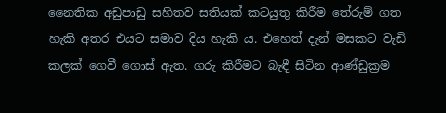නෛතික අඩුපාඩු සහිතව සතියක් කටයුතු කිරීම තේරුම් ගත හැකි අතර එයට සමාව දිය හැකි ය. එහෙත් දැන් මසකට වැඩි කලක් ගෙවී ගොස් ඇත. ගරු කිරීමට බැඳී සිටින ආණ්ඩුක්‍රම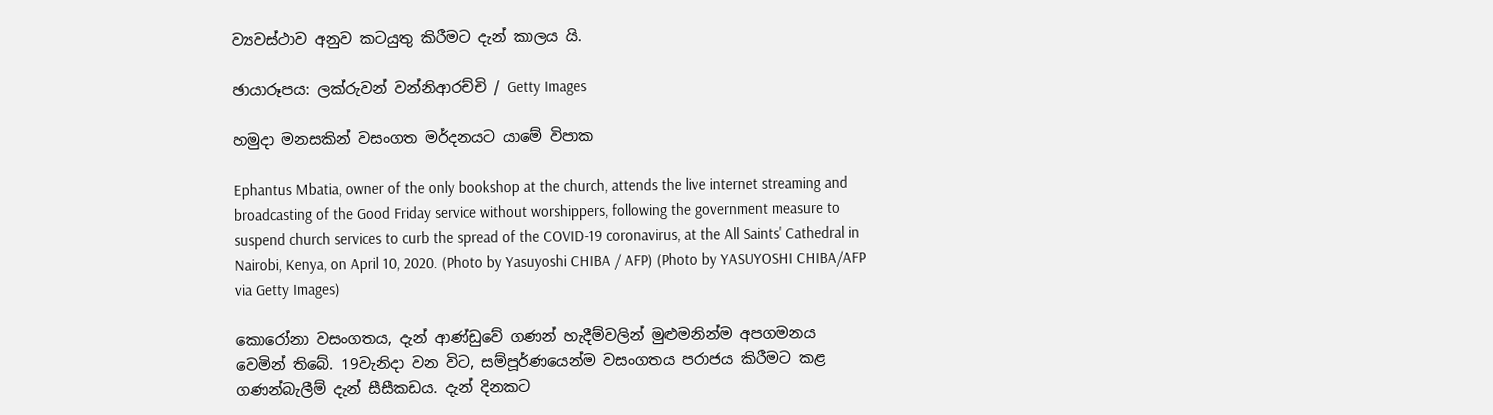ව්‍යවස්ථාව අනුව කටයුතු කිරීමට දැන් කාලය යි.

ඡායාරූපය: ලක්රුවන් වන්නිආරච්චි / Getty Images

හමුදා මනසකින් වසංගත මර්දනයට යාමේ විපාක

Ephantus Mbatia, owner of the only bookshop at the church, attends the live internet streaming and broadcasting of the Good Friday service without worshippers, following the government measure to suspend church services to curb the spread of the COVID-19 coronavirus, at the All Saints' Cathedral in Nairobi, Kenya, on April 10, 2020. (Photo by Yasuyoshi CHIBA / AFP) (Photo by YASUYOSHI CHIBA/AFP via Getty Images)

කොරෝනා වසංගතය, දැන් ආණ්ඩුවේ ගණන් හැදීම්වලින් මුළුමනින්ම අපගමනය වෙමින් තිබේ. 19වැනිදා වන විට, සම්පූර්ණයෙන්ම වසංගතය පරාජය කිරීමට කළ ගණන්බැලීම් දැන් සීසීකඩය. දැන් දිනකට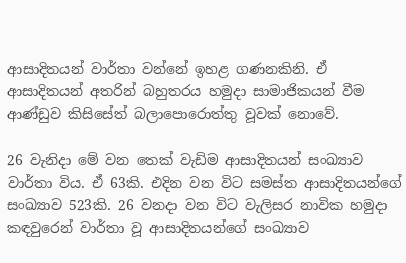ආසාදිතයන් වාර්තා වන්නේ ඉහළ ගණනකිනි. ඒ ආසාදිතයන් අතරින් බහුතරය හමුදා සාමාජිකයන් වීම ආණ්ඩුව කිසිසේත් බලාපොරොත්තු වූවක් නොවේ.

26 වැනිදා මේ වන තෙක් වැඩිම ආසාදිතයන් සංඛ්‍යාව වාර්තා විය. ඒ 63කි. එදින වන විට සමස්ත ආසාදිතයන්ගේ සංඛ්‍යාව 523කි. 26 වනදා වන විට වැලිසර නාවික හමුදා කඳවුරෙන් වාර්තා වූ ආසාදිතයන්ගේ සංඛ්‍යාව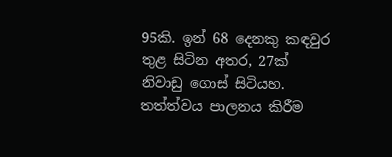95කි. ඉන් 68 දෙනකු කඳවුර තුළ සිටින අතර, 27ක් නිවාඩු ගොස් සිටියහ. තත්ත්වය පාලනය කිරීම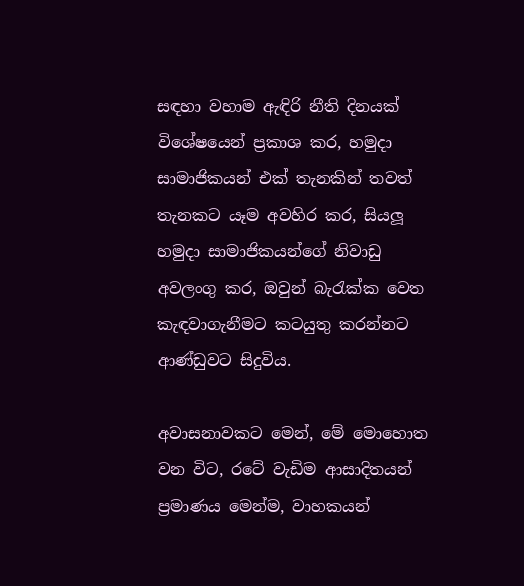සඳහා වහාම ඇඳිරි නීති දිනයක් විශේෂයෙන් ප්‍රකාශ කර, හමුදා සාමාජිකයන් එක් තැනකින් තවත් තැනකට යෑම අවහිර කර, සියලූ හමුදා සාමාජිකයන්ගේ නිවාඩු අවලංගු කර, ඔවුන් බැරැක්ක වෙත කැඳවාගැනීමට කටයුතු කරන්නට ආණ්ඩුවට සිදුවිය.

අවාසනාවකට මෙන්, මේ මොහොත වන විට, රටේ වැඩිම ආසාදිතයන් ප්‍රමාණය මෙන්ම, වාහකයන්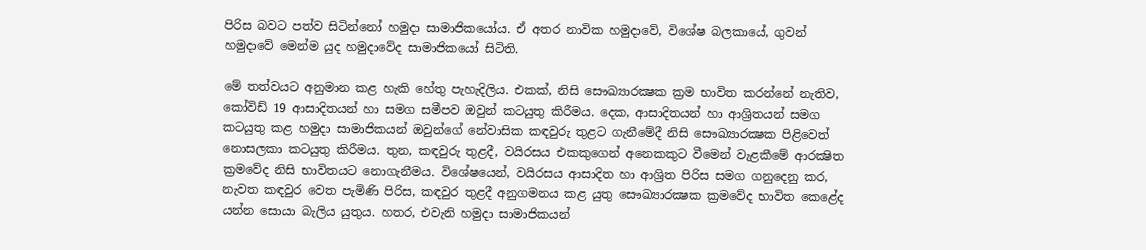පිරිස බවට පත්ව සිටින්නෝ හමුදා සාමාජිකයෝය. ඒ අතර නාවික හමුදාවේ, විශේෂ බලකායේ, ගුවන් හමුදාවේ මෙන්ම යුද හමුදාවේද සාමාජිකයෝ සිටිති.

මේ තත්වයට අනුමාන කළ හැකි හේතු පැහැදිලිය. එකක්, නිසි සෞඛ්‍යාරක්‍ෂක ක්‍රම භාවිත කරන්නේ නැතිව, කෝවිඩ් 19 ආසාදිතයන් හා සමග සමීපව ඔවුන් කටයුතු කිරීමය. දෙක, ආසාදිතයන් හා ආශ්‍රිතයන් සමග කටයුතු කළ හමුදා සාමාජිකයන් ඔවුන්ගේ නේවාසික කඳවුරු තුළට ගැනීමේදී නිසි සෞඛ්‍යාරක්‍ෂක පිළිවෙත් නොසලකා කටයුතු කිරීමය. තුන, කඳවුරු තුළදී, වයිරසය එකකුගෙන් අනෙකකුට වීමෙන් වැළකීමේ ආරක්‍ෂිත ක්‍රමවේද නිසි භාවිතයට නොගැනීමය. විශේෂයෙන්, වයිරසය ආසාදිත හා ආශ්‍රිත පිරිස සමග ගනුදෙනු කර, නැවත කඳවුර වෙත පැමිණි පිරිස, කඳවුර තුළදී අනුගමනය කළ යුතු සෞඛ්‍යාරක්‍ෂක ක්‍රමවේද භාවිත කෙළේද යන්න සොයා බැලිය යුතුය. හතර, එවැනි හමුදා සාමාජිකයන්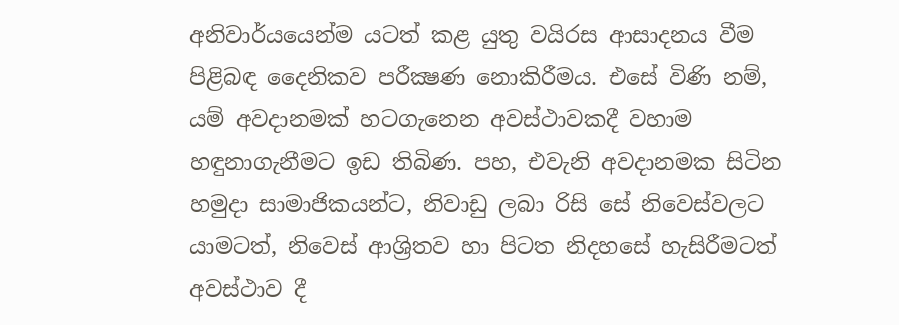අනිවාර්යයෙන්ම යටත් කළ යුතු වයිරස ආසාදනය වීම පිළිබඳ දෛනිකව පරීක්‍ෂණ නොකිරීමය. එසේ විණි නම්, යම් අවදානමක් හටගැනෙන අවස්ථාවකදී වහාම හඳුනාගැනීමට ඉඩ තිබිණ. පහ, එවැනි අවදානමක සිටින හමුදා සාමාජිකයන්ට, නිවාඩු ලබා රිසි සේ නිවෙස්වලට යාමටත්, නිවෙස් ආශ්‍රිතව හා පිටත නිදහසේ හැසිරීමටත් අවස්ථාව දී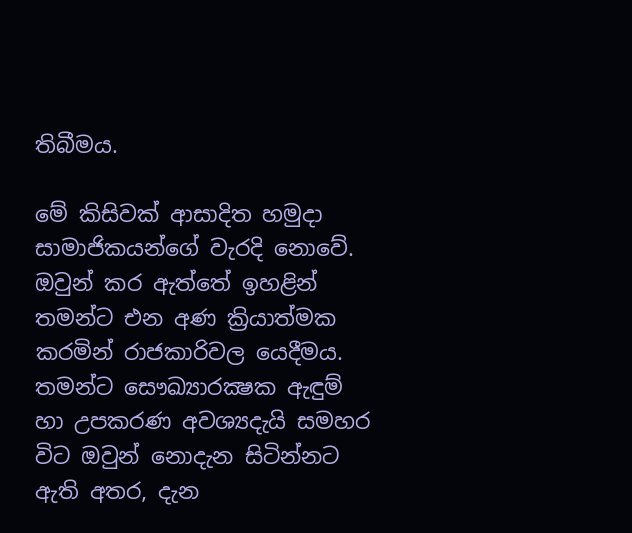තිබීමය.

මේ කිසිවක් ආසාදිත හමුදා සාමාජිකයන්ගේ වැරදි නොවේ. ඔවුන් කර ඇත්තේ ඉහළින් තමන්ට එන අණ ක්‍රියාත්මක කරමින් රාජකාරිවල යෙදීමය. තමන්ට සෞඛ්‍යාරක්‍ෂක ඇඳුම් හා උපකරණ අවශ්‍යදැයි සමහර විට ඔවුන් නොදැන සිටින්නට ඇති අතර, දැන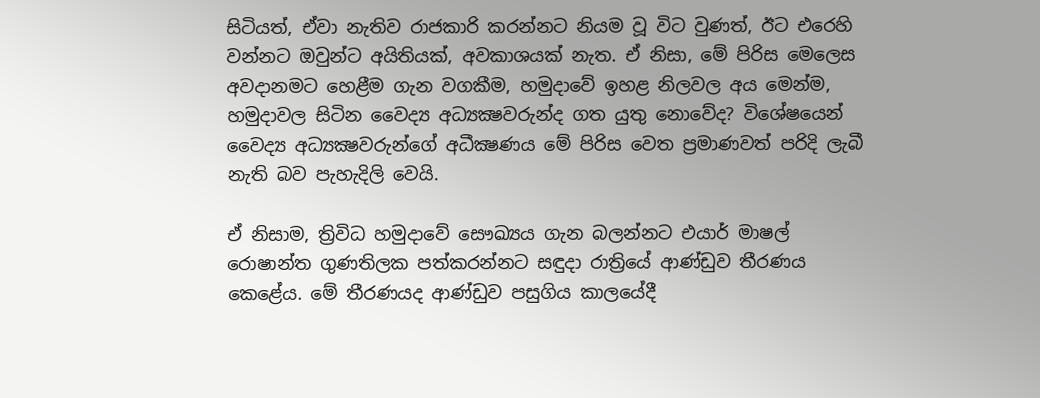සිටියත්, ඒවා නැතිව රාජකාරි කරන්නට නියම වූ විට වුණත්, ඊට එරෙහි වන්නට ඔවුන්ට අයිතියක්, අවකාශයක් නැත. ඒ නිසා, මේ පිරිස මෙලෙස අවදානමට හෙළීම ගැන වගකීම, හමුදාවේ ඉහළ නිලවල අය මෙන්ම, හමුදාවල සිටින වෛද්‍ය අධ්‍යක්‍ෂවරුන්ද ගත යුතු නොවේද? විශේෂයෙන් වෛද්‍ය අධ්‍යක්‍ෂවරුන්ගේ අධීක්‍ෂණය මේ පිරිස වෙත ප්‍රමාණවත් පරිදි ලැබී නැති බව පැහැදිලි වෙයි.

ඒ නිසාම, ත්‍රිවිධ හමුදාවේ සෞඛ්‍යය ගැන බලන්නට එයාර් මාෂල් රොෂාන්ත ගුණතිලක පත්කරන්නට සඳුදා රාත්‍රියේ ආණ්ඩුව තීරණය කෙළේය. මේ තීරණයද ආණ්ඩුව පසුගිය කාලයේදී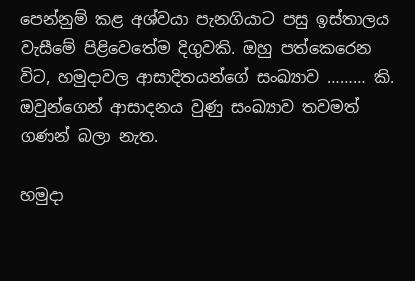පෙන්නුම් කළ අශ්වයා පැනගියාට පසු ඉස්තාලය වැසීමේ පිළිවෙතේම දිගුවකි. ඔහු පත්කෙරෙන විට, හමුදාවල ආසාදිතයන්ගේ සංඛ්‍යාව ……… කි. ඔවුන්ගෙන් ආසාදනය වුණු සංඛ්‍යාව තවමත් ගණන් බලා නැත.

හමුදා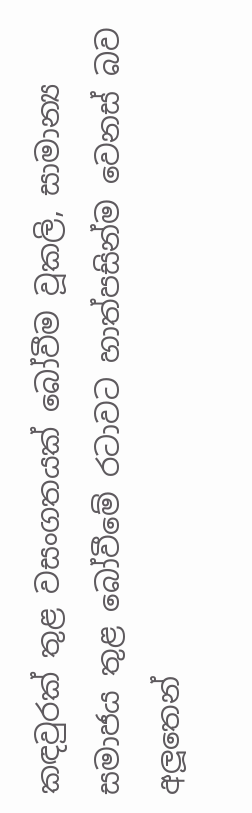කඳවුරක් තුළ වසංගතයක් බෝවීම වූකලි, සාමාන්‍ය සමාජය තුළ බෝවීමේ රටාවට හාත්පසින්ම වෙනස් බව අලූතෙන්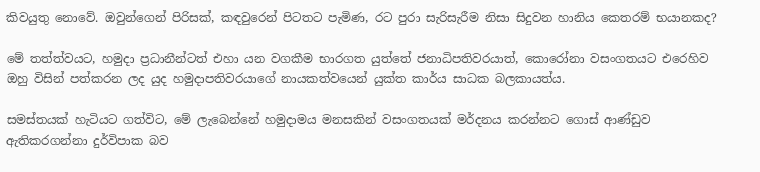කිවයුතු නොවේ. ඔවුන්ගෙන් පිරිසක්, කඳවුරෙන් පිටතට පැමිණ, රට පුරා සැරිසැරීම නිසා සිදුවන හානිය කෙතරම් භයානකද?

මේ තත්ත්වයට, හමුදා ප්‍රධානීන්ටත් එහා යන වගකීම භාරගත යුත්තේ ජනාධිපතිවරයාත්, කොරෝනා වසංගතයට එරෙහිව ඔහු විසින් පත්කරන ලද යුද හමුදාපතිවරයාගේ නායකත්වයෙන් යුක්ත කාර්ය සාධක බලකායත්ය.

සමස්තයක් හැටියට ගත්විට, මේ ලැබෙන්නේ හමුදාමය මනසකින් වසංගතයක් මර්දනය කරන්නට ගොස් ආණ්ඩුව ඇතිකරගන්නා දුර්විපාක බව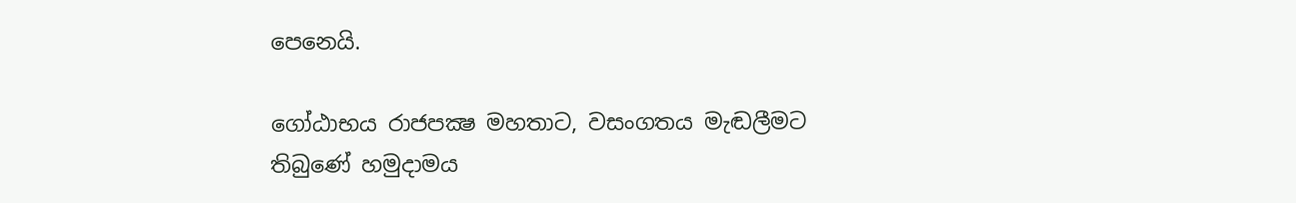පෙනෙයි.

ගෝඨාභය රාජපක්‍ෂ මහතාට, වසංගතය මැඬලීමට තිබුණේ හමුදාමය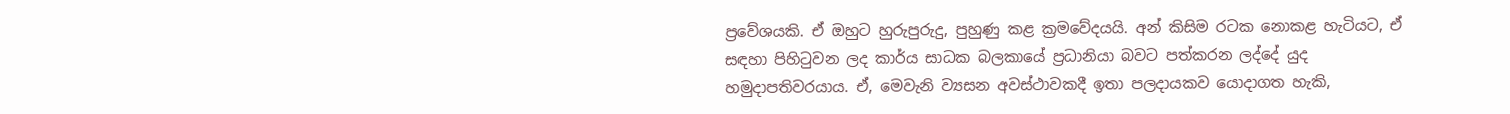ප්‍රවේශයකි. ඒ ඔහුට හුරුපුරුදු, පුහුණු කළ ක්‍රමවේදයයි. අන් කිසිම රටක නොකළ හැටියට, ඒ සඳහා පිහිටුවන ලද කාර්ය සාධක බලකායේ ප්‍රධානියා බවට පත්කරන ලද්දේ යුද හමුදාපතිවරයාය. ඒ, මෙවැනි ව්‍යසන අවස්ථාවකදී ඉතා පලදායකව යොදාගත හැකි,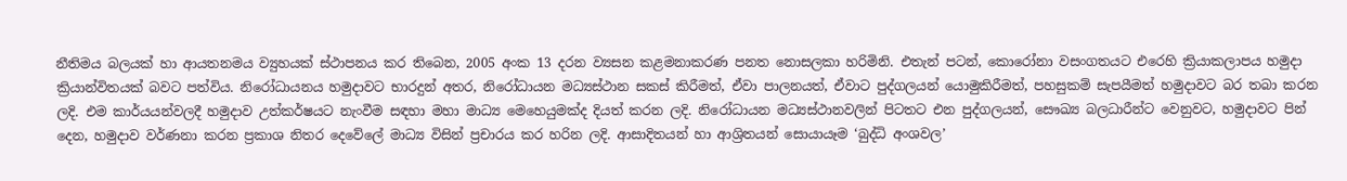නීතිමය බලයක් හා ආයතනමය ව්‍යුහයක් ස්ථාපනය කර තිබෙන, 2005 අංක 13 දරන ව්‍යසන කළමනාකරණ පනත නොසලකා හරිමිනි. එතැන් පටන්, කොරෝනා වසංගතයට එරෙහි ක්‍රියාකලාපය හමුදා ක්‍රියාන්විතයක් බවට පත්විය. නිරෝධායනය හමුදාවට භාරදුන් අතර, නිරෝධායන මධ්‍යස්ථාන සකස් කිරීමත්, ඒවා පාලනයත්, ඒවාට පුද්ගලයන් යොමුකිරීමත්, පහසුකම් සැපයීමත් හමුදාවට බර තබා කරන ලදි. එම කාර්යයන්වලදී හමුදාව උත්කර්ෂයට නැංවීම සඳහා මහා මාධ්‍ය මෙහෙයුමක්ද දියත් කරන ලදි. නිරෝධායන මධ්‍යස්ථානවලින් පිටතට එන පුද්ගලයන්, සෞඛ්‍ය බලධාරීන්ට වෙනුවට, හමුදාවට පින් දෙන, හමුදාව වර්ණනා කරන ප්‍රකාශ නිතර දෙවේලේ මාධ්‍ය විසින් ප්‍රචාරය කර හරින ලදි. ආසාදිතයන් හා ආශ්‍රිතයන් සොයායෑම ‘බුද්ධි අංශවල’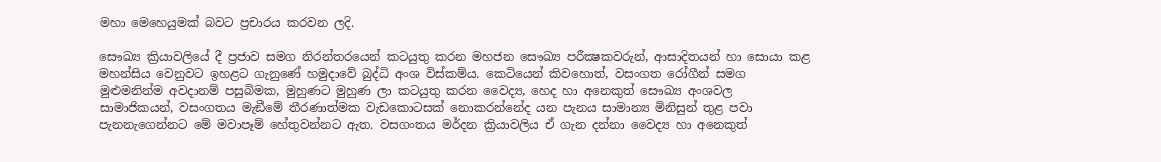මහා මෙහෙයුමක් බවට ප්‍රචාරය කරවන ලදි.

සෞඛ්‍ය ක්‍රියාවලියේ දී ප්‍රජාව සමග නිරන්තරයෙන් කටයුතු කරන මහජන සෞඛ්‍ය පරීක්‍ෂකවරුන්, ආසාදිතයන් හා සොයා කළ මහන්සිය වෙනුවට ඉහළට ගැනුණේ හමුදාවේ බුද්ධි අංශ විස්කම්ය. කෙටියෙන් කිවහොත්, වසංගත රෝගීන් සමග මුළුමනින්ම අවදානම් පසුබිමක, මුහුණට මුහුණ ලා කටයුතු කරන වෛද්‍ය, හෙද හා අනෙකුත් සෞඛ්‍ය අංශවල සාමාජිකයන්, වසංගතය මැඞීමේ තීරණාත්මක වැඩකොටසක් නොකරන්නේද යන පැනය සාමාන්‍ය මිනිසුන් තුළ පවා පැනනැගෙන්නට මේ මවාපෑම් හේතුවන්නට ඇත. වසගංතය මර්දන ක්‍රියාවලිය ඒ ගැන දන්නා වෛද්‍ය හා අනෙකුත්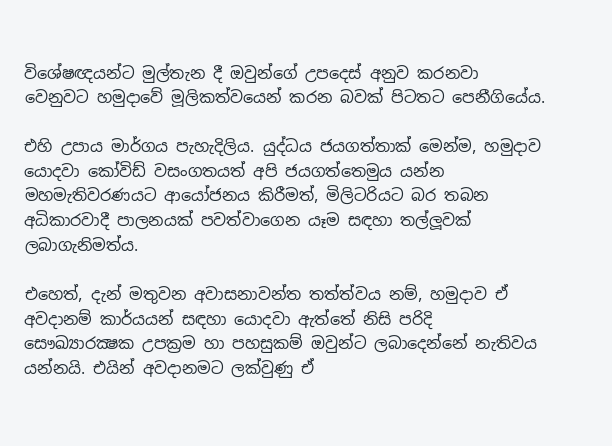විශේෂඥයන්ට මුල්තැන දී ඔවුන්ගේ උපදෙස් අනුව කරනවා වෙනුවට හමුදාවේ මූලිකත්වයෙන් කරන බවක් පිටතට පෙනීගියේය.

එහි උපාය මාර්ගය පැහැදිලිය. යුද්ධය ජයගත්තාක් මෙන්ම, හමුදාව යොදවා කෝවිඩ් වසංගතයත් අපි ජයගත්තෙමුය යන්න මහමැතිවරණයට ආයෝජනය කිරීමත්, මිලිටරියට බර තබන අධිකාරවාදී පාලනයක් පවත්වාගෙන යෑම සඳහා තල්ලූවක් ලබාගැනිමත්ය.

එහෙත්, දැන් මතුවන අවාසනාවන්ත තත්ත්වය නම්, හමුදාව ඒ අවදානම් කාර්යයන් සඳහා යොදවා ඇත්තේ නිසි පරිදි සෞඛ්‍යාරක්‍ෂක උපක්‍රම හා පහසුකම් ඔවුන්ට ලබාදෙන්නේ නැතිවය යන්නයි. එයින් අවදානමට ලක්වුණු ඒ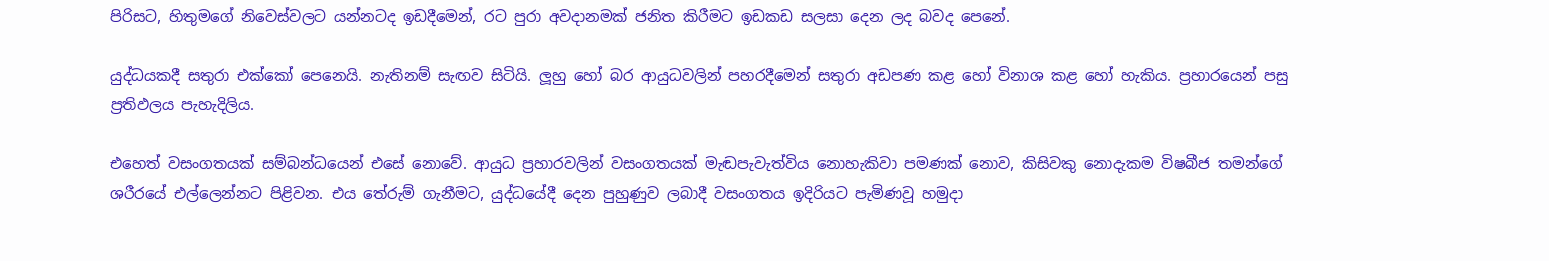පිරිසට, හිතුමගේ නිවෙස්වලට යන්නටද ඉඩදීමෙන්, රට පුරා අවදානමක් ජනිත කිරීමට ඉඩකඩ සලසා දෙන ලද බවද පෙනේ.

යුද්ධයකදී සතුරා එක්කෝ පෙනෙයි. නැතිනම් සැඟව සිටියි. ලූහු හෝ බර ආයුධවලින් පහරදීමෙන් සතුරා අඩපණ කළ හෝ විනාශ කළ හෝ හැකිය. ප්‍රහාරයෙන් පසු ප්‍රතිඵලය පැහැදිලිය.

එහෙත් වසංගතයක් සම්බන්ධයෙන් එසේ නොවේ. ආයුධ ප්‍රහාරවලින් වසංගතයක් මැඬපැවැත්විය නොහැකිවා පමණක් නොව, කිසිවකු නොදැකම විෂබීජ තමන්ගේ ශරීරයේ එල්ලෙන්නට පිළිවන. එය තේරුම් ගැනීමට, යුද්ධයේදී දෙන පුහුණුව ලබාදී වසංගතය ඉදිරියට පැමිණවූ හමුදා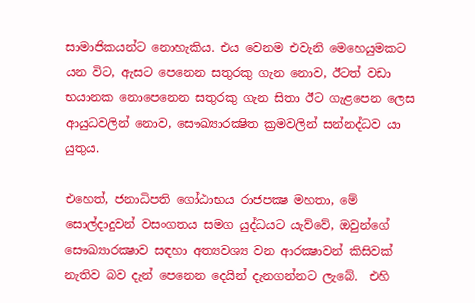සාමාජිකයන්ට නොහැකිය. එය වෙනම එවැනි මෙහෙයුමකට යන විට, ඇසට පෙනෙන සතුරකු ගැන නොව, ඊටත් වඩා භයානක නොපෙනෙන සතුරකු ගැන සිතා ඊට ගැළපෙන ලෙස ආයුධවලින් නොව, සෞඛ්‍යාරක්‍ෂිත ක්‍රමවලින් සන්නද්ධව යා යුතුය.

එහෙත්, ජනාධිපති ගෝඨාභය රාජපක්‍ෂ මහතා, මේ සොල්දාදුවන් වසංගතය සමග යුද්ධයට යැව්වේ, ඔවුන්ගේ සෞඛ්‍යාරක්‍ෂාව සඳහා අත්‍යවශ්‍ය වන ආරක්‍ෂාවන් කිසිවක් නැතිව බව දැන් පෙනෙන දෙයින් දැනගන්නට ලැබේ.  එහි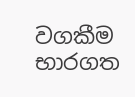වගකීම භාරගත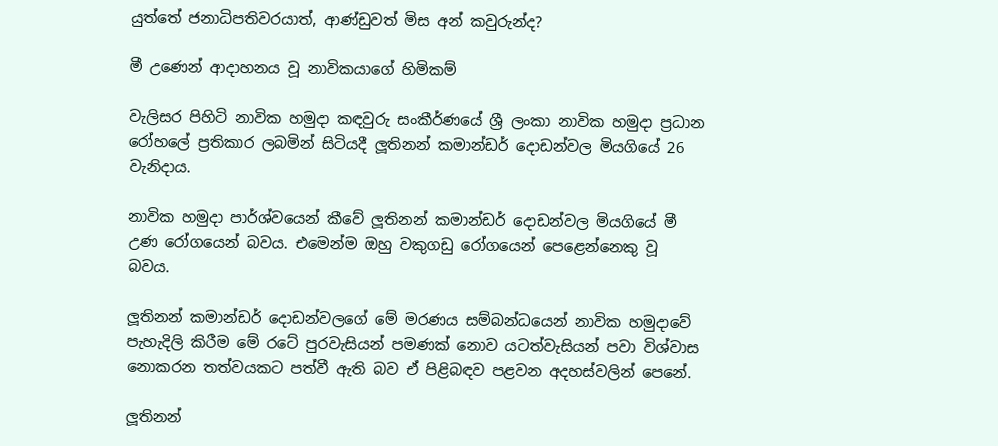යුත්තේ ජනාධිපතිවරයාත්, ආණ්ඩුවත් මිස අන් කවුරුන්ද?

මී උණෙන් ආදාහනය වූ නාවිකයාගේ හිමිකම්

වැලිසර පිහිටි නාවික හමුදා කඳවුරු සංකීර්ණයේ ශ්‍රී ලංකා නාවික හමුදා ප්‍රධාන රෝහලේ ප්‍රතිකාර ලබමින් සිටියදී ලූතිනන් කමාන්ඩර් දොඩන්වල මියගියේ 26 වැනිදාය.

නාවික හමුදා පාර්ශ්වයෙන් කීවේ ලූතිනන් කමාන්ඩර් දොඩන්වල මියගියේ මී උණ රෝගයෙන් බවය. එමෙන්ම ඔහු වකුගඩු රෝගයෙන් පෙළෙන්නෙකු වූ බවය.

ලූතිනන් කමාන්ඩර් දොඩන්වලගේ මේ මරණය සම්බන්ධයෙන් නාවික හමුදාවේ පැහැදිලි කිරීම මේ රටේ පුරවැසියන් පමණක් නොව යටත්වැසියන් පවා විශ්වාස නොකරන තත්වයකට පත්වී ඇති බව ඒ පිළිබඳව පළවන අදහස්වලින් පෙනේ.

ලූතිනන්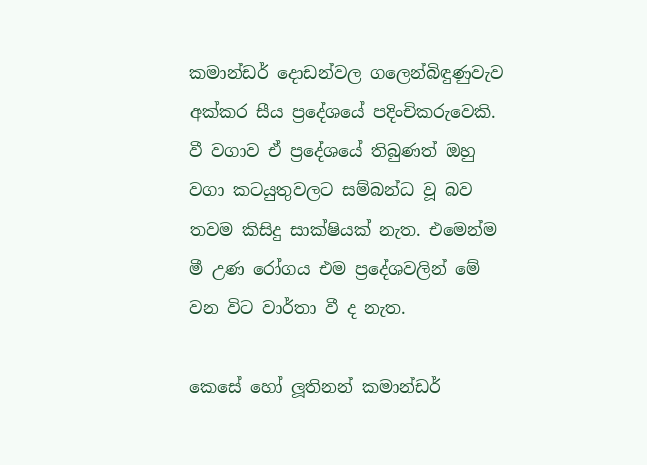කමාන්ඩර් දොඩන්වල ගලෙන්බිඳුණුවැව අක්කර සීය ප්‍රදේශයේ පදිංචිකරුවෙකි. වී වගාව ඒ ප්‍රදේශයේ තිබුණත් ඔහු වගා කටයුතුවලට සම්බන්ධ වූ බව තවම කිසිදු සාක්ෂියක් නැත. එමෙන්ම මී උණ රෝගය එම ප්‍රදේශවලින් මේ වන විට වාර්තා වී ද නැත.

කෙසේ හෝ ලූතිනන් කමාන්ඩර්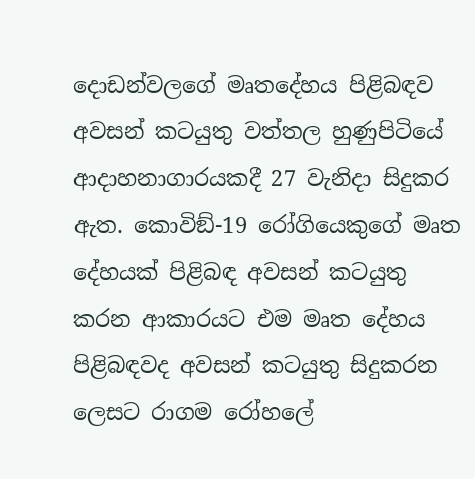දොඩන්වලගේ මෘතදේහය පිළිබඳව අවසන් කටයුතු වත්තල හුණුපිටියේ ආදාහනාගාරයකදී 27 වැනිදා සිදුකර ඇත. කොවිඞ්-19 රෝගියෙකුගේ මෘත දේහයක් පිළිබඳ අවසන් කටයුතු කරන ආකාරයට එම මෘත දේහය පිළිබඳවද අවසන් කටයුතු සිදුකරන ලෙසට රාගම රෝහලේ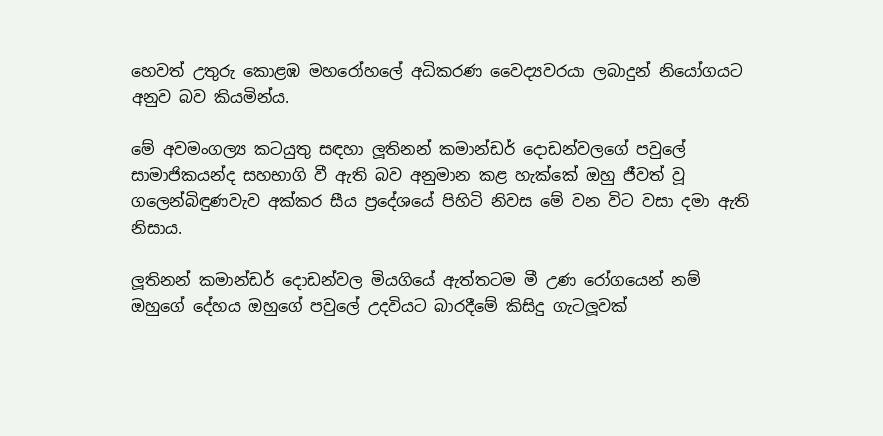හෙවත් උතුරු කොළඹ මහරෝහලේ අධිකරණ වෛද්‍යවරයා ලබාදුන් නියෝගයට අනුව බව කියමින්ය.

මේ අවමංගල්‍ය කටයුතු සඳහා ලූතිනන් කමාන්ඩර් දොඩන්වලගේ පවුලේ සාමාජිකයන්ද සහභාගි වී ඇති බව අනුමාන කළ හැක්කේ ඔහු ජීවත් වූ ගලෙන්බිඳුණවැව අක්කර සීය ප්‍රදේශයේ පිහිටි නිවස මේ වන විට වසා දමා ඇති නිසාය.

ලූතිනන් කමාන්ඩර් දොඩන්වල මියගියේ ඇත්තටම මී උණ රෝගයෙන් නම් ඔහුගේ දේහය ඔහුගේ පවුලේ උදවියට බාරදීමේ කිසිදු ගැටලූවක්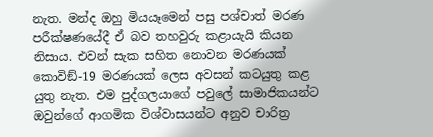නැත. මන්ද ඔහු මියයෑමෙන් පසු පශ්චාත් මරණ පරීක්ෂණයේදී ඒ බව තහවුරු කළායැයි කියන නිසාය. එවන් සැක සහිත නොවන මරණයක් කොවිඞ්-19 මරණයක් ලෙස අවසන් කටයුතු කළ යුතු නැත. එම පුද්ගලයාගේ පවුලේ සාමාජිකයන්ට ඔවුන්ගේ ආගමික විශ්වාසයන්ට අනුව චාරිත්‍ර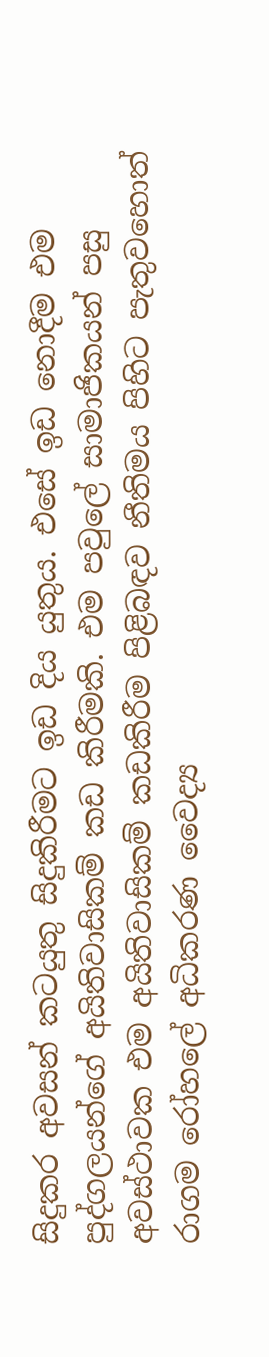සිදුකර අවසන් කටයුතු සිදුකිරීමට ඉඩ දිය යුතුය. එසේ ඉඩ නොදීම එම පුද්ගලයන්ගේ අයිතිවාසිකම් කඩ කිරීමකි. එම පවුලේ සාමාජිකයන් පසු අවස්ථාවක එම අයිතිවාසිකම් කඩකිරීම පිළිබඳව නීතිමය පිහිට පැතුවහොත් රාගම රෝහලේ අධිකරණ වෛද්‍ය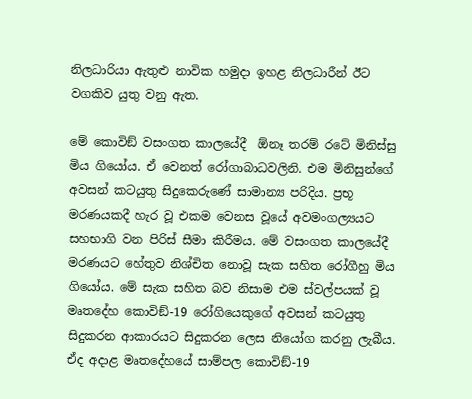නිලධාරියා ඇතුළු නාවික හමුදා ඉහළ නිලධාරීන් ඊට වගකිව යුතු වනු ඇත.

මේ කොවිඞ් වසංගත කාලයේදී  ඕනෑ තරම් රටේ මිනිස්සු මිය ගියෝය. ඒ වෙනත් රෝගාබාධවලිනි. එම මිනිසුන්ගේ අවසන් කටයුතු සිදුකෙරුණේ සාමාන්‍ය පරිදිය. ප්‍රභූ මරණයකදී හැර වූ එකම වෙනස වූයේ අවමංගල්‍යයට සහභාගි වන පිරිස් සීමා කිරීමය. මේ වසංගත කාලයේදී මරණයට හේතුව නිශ්චිත නොවූ සැක සහිත රෝගීහු මිය ගියෝය. මේ සැක සහිත බව නිසාම එම ස්වල්පයක් වූ මෘතදේහ කොවිඞ්-19 රෝගියෙකුගේ අවසන් කටයුතු සිදුකරන ආකාරයට සිදුකරන ලෙස නියෝග කරනු ලැබීය. ඒද අදාළ මෘතදේහයේ සාම්පල කොවිඞ්-19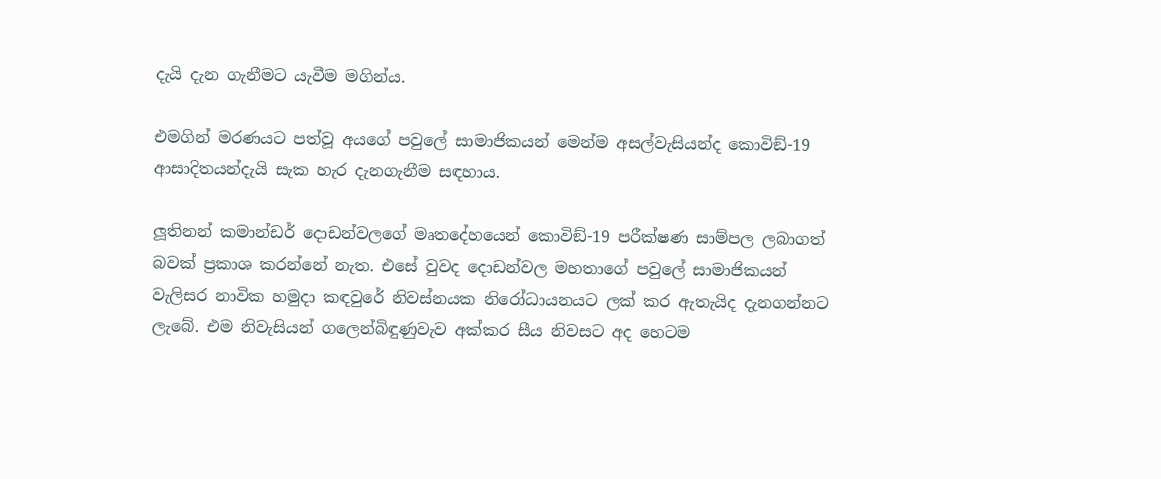දැයි දැන ගැනීමට යැවීම මගින්ය.

එමගින් මරණයට පත්වූ අයගේ පවුලේ සාමාජිකයන් මෙන්ම අසල්වැසියන්ද කොවිඞ්-19 ආසාදිතයන්දැයි සැක හැර දැනගැනීම සඳහාය.

ලූතිනන් කමාන්ඩර් දොඩන්වලගේ මෘතදේහයෙන් කොවිඞ්-19 පරීක්ෂණ සාම්පල ලබාගත් බවක් ප්‍රකාශ කරන්නේ නැත. එසේ වුවද දොඩන්වල මහතාගේ පවුලේ සාමාජිකයන් වැලිසර නාවික හමුදා කඳවුරේ නිවස්නයක නිරෝධායනයට ලක් කර ඇතැයිද දැනගන්නට ලැබේ. එම නිවැසියන් ගලෙන්බිඳුණුවැව අක්කර සීය නිවසට අද හෙටම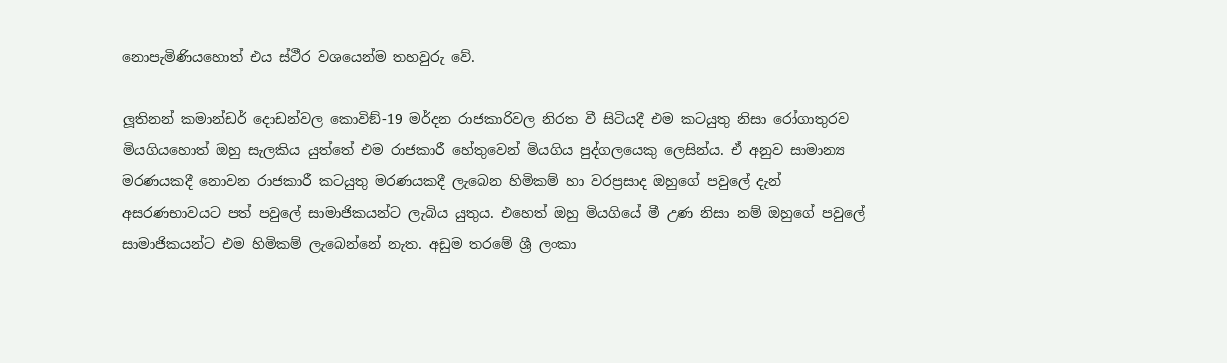නොපැමිණියහොත් එය ස්ථීර වශයෙන්ම තහවුරු වේ.

ලූතිනන් කමාන්ඩර් දොඩන්වල කොවිඞ්-19 මර්දන රාජකාරිවල නිරත වී සිටියදී එම කටයුතු නිසා රෝගාතුරව මියගියහොත් ඔහු සැලකිය යුත්තේ එම රාජකාරී හේතුවෙන් මියගිය පුද්ගලයෙකු ලෙසින්ය. ඒ අනුව සාමාන්‍ය මරණයකදී නොවන රාජකාරී කටයුතු මරණයකදී ලැබෙන හිමිකම් හා වරප්‍රසාද ඔහුගේ පවුලේ දැන් අසරණභාවයට පත් පවුලේ සාමාජිකයන්ට ලැබිය යුතුය. එහෙත් ඔහු මියගියේ මී උණ නිසා නම් ඔහුගේ පවුලේ සාමාජිකයන්ට එම හිමිකම් ලැබෙන්නේ නැත. අඩුම තරමේ ශ්‍රී ලංකා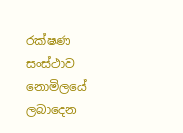රක්ෂණ සංස්ථාව නොමිලයේ ලබාදෙන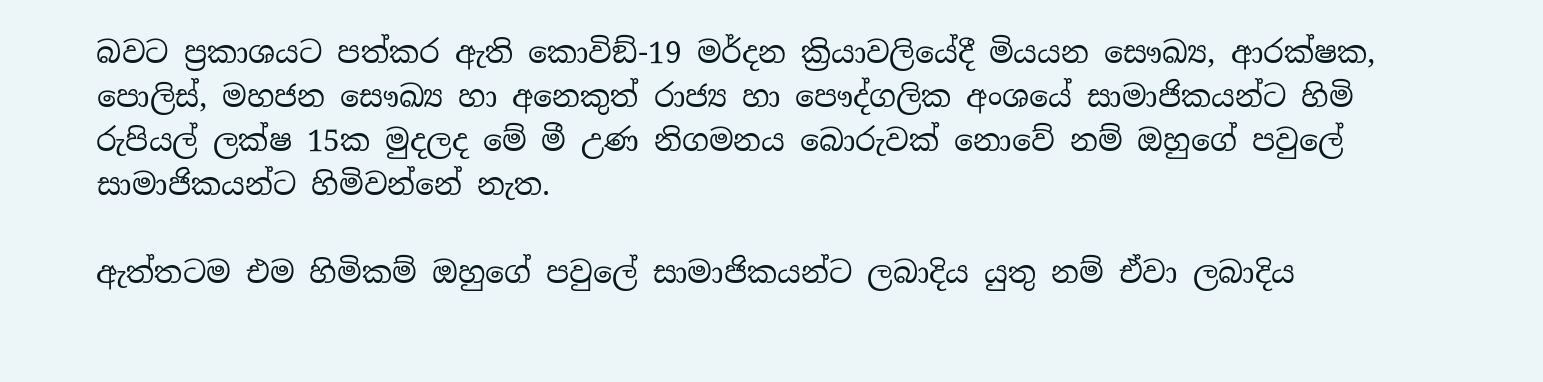බවට ප්‍රකාශයට පත්කර ඇති කොවිඞ්-19 මර්දන ක්‍රියාවලියේදී මියයන සෞඛ්‍ය, ආරක්ෂක, පොලිස්, මහජන සෞඛ්‍ය හා අනෙකුත් රාජ්‍ය හා පෞද්ගලික අංශයේ සාමාජිකයන්ට හිමි රුපියල් ලක්ෂ 15ක මුදලද මේ මී උණ නිගමනය බොරුවක් නොවේ නම් ඔහුගේ පවුලේ සාමාජිකයන්ට හිමිවන්නේ නැත.

ඇත්තටම එම හිමිකම් ඔහුගේ පවුලේ සාමාජිකයන්ට ලබාදිය යුතු නම් ඒවා ලබාදිය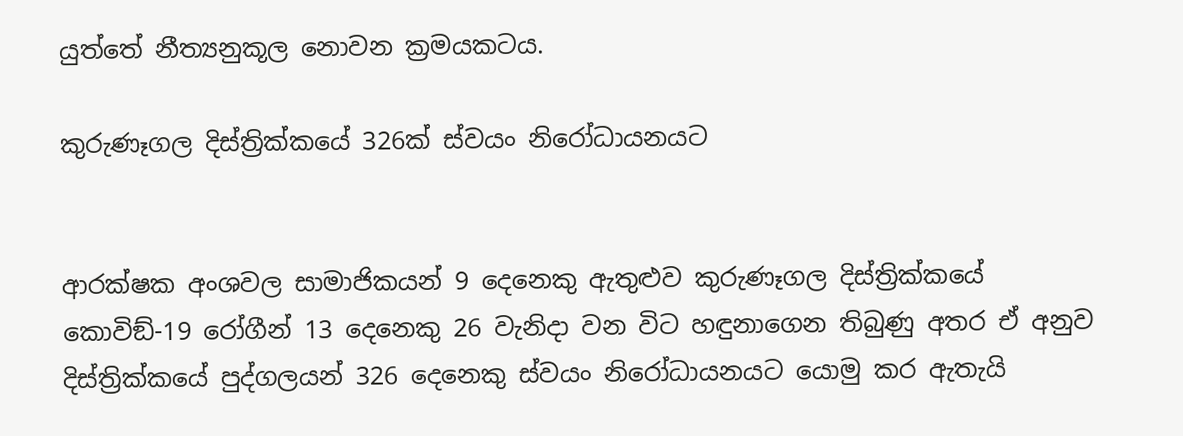යුත්තේ නීත්‍යනුකූල නොවන ක්‍රමයකටය.

කුරුණෑගල දිස්ත්‍රික්කයේ 326ක් ස්වයං නිරෝධායනයට


ආරක්ෂක අංශවල සාමාජිකයන් 9 දෙනෙකු ඇතුළුව කුරුණෑගල දිස්ත්‍රික්කයේ කොවිඞ්-19 රෝගීන් 13 දෙනෙකු 26 වැනිදා වන විට හඳුනාගෙන තිබුණු අතර ඒ අනුව දිස්ත්‍රික්කයේ පුද්ගලයන් 326 දෙනෙකු ස්වයං නිරෝධායනයට යොමු කර ඇතැයි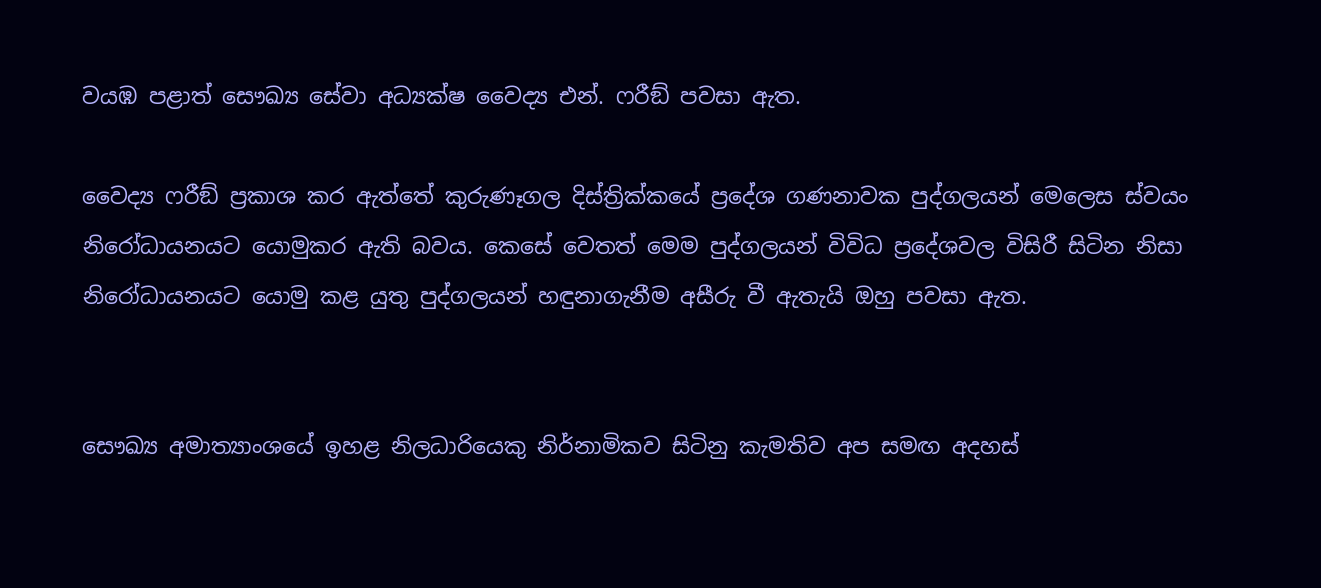වයඹ පළාත් සෞඛ්‍ය සේවා අධ්‍යක්ෂ වෛද්‍ය එන්. ෆරීඞ් පවසා ඇත.

වෛද්‍ය ෆරීඞ් ප්‍රකාශ කර ඇත්තේ කුරුණෑගල දිස්ත්‍රික්කයේ ප්‍රදේශ ගණනාවක පුද්ගලයන් මෙලෙස ස්වයං නිරෝධායනයට යොමුකර ඇති බවය. කෙසේ වෙතත් මෙම පුද්ගලයන් විවිධ ප්‍රදේශවල විසිරී සිටින නිසා නිරෝධායනයට යොමු කළ යුතු පුද්ගලයන් හඳුනාගැනීම අසීරු වී ඇතැයි ඔහු පවසා ඇත.


සෞඛ්‍ය අමාත්‍යාංශයේ ඉහළ නිලධාරියෙකු නිර්නාමිකව සිටිනු කැමතිව අප සමඟ අදහස්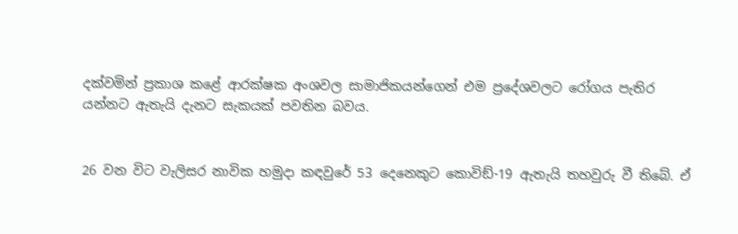දක්වමින් ප්‍රකාශ කළේ ආරක්ෂක අංශවල සාමාජිකයන්ගෙන් එම ප්‍රදේශවලට රෝගය පැතිර යන්නට ඇතැයි දැනට සැකයක් පවතින බවය.


26 වන විට වැලිසර නාවික හමුදා කඳවුරේ 53 දෙනෙකුට කොවිඞ්-19 ඇතැයි තහවුරු වී තිබේ. ඒ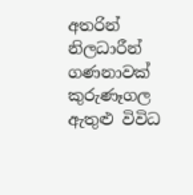අතරින් නිලධාරීන් ගණනාවක් කුරුණෑගල ඇතුළු විවිධ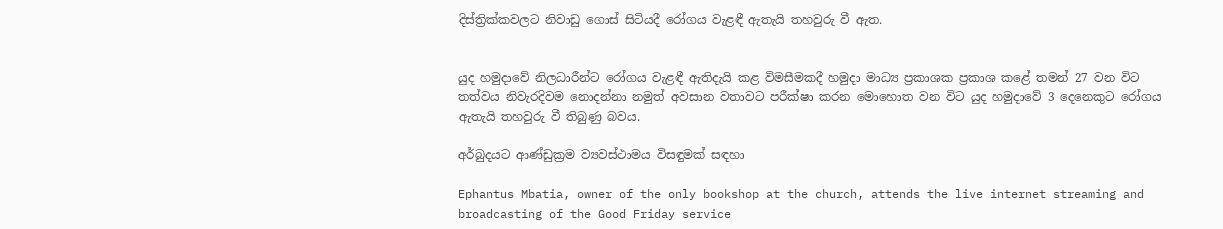දිස්ත්‍රික්කවලට නිවාඩු ගොස් සිටියදී රෝගය වැළඳී ඇතැයි තහවුරු වී ඇත.


යුද හමුදාවේ නිලධාරීන්ට රෝගය වැළඳී ඇතිදැයි කළ විමසීමකදී හමුදා මාධ්‍ය ප්‍රකාශක ප්‍රකාශ කළේ තමන් 27 වන විට තත්වය නිවැරදිවම නොදන්නා නමුත් අවසාන වතාවට පරීක්ෂා කරන මොහොත වන විට යුද හමුදාවේ 3 දෙනෙකුට රෝගය ඇතැයි තහවුරු වී තිබුණු බවය.

අර්බුදයට ආණ්ඩුක්‍රම ව්‍යවස්ථාමය විසඳුමක් සඳහා

Ephantus Mbatia, owner of the only bookshop at the church, attends the live internet streaming and broadcasting of the Good Friday service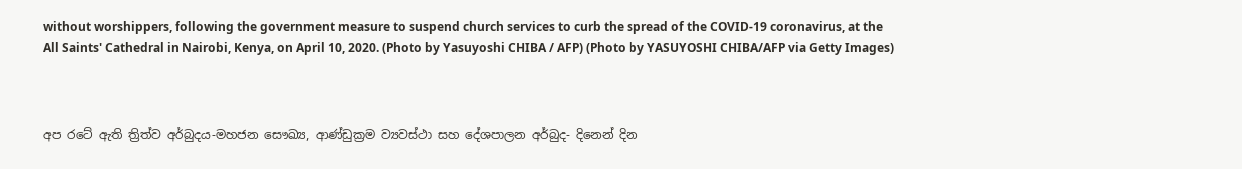without worshippers, following the government measure to suspend church services to curb the spread of the COVID-19 coronavirus, at the All Saints' Cathedral in Nairobi, Kenya, on April 10, 2020. (Photo by Yasuyoshi CHIBA / AFP) (Photo by YASUYOSHI CHIBA/AFP via Getty Images)



අප රටේ ඇති ත්‍රිත්ව අර්බුදය-මහජන සෞඛ්‍ය, ආණ්ඩුක්‍රම ව්‍යවස්ථා සහ දේශපාලන අර්බුද- දිනෙන් දින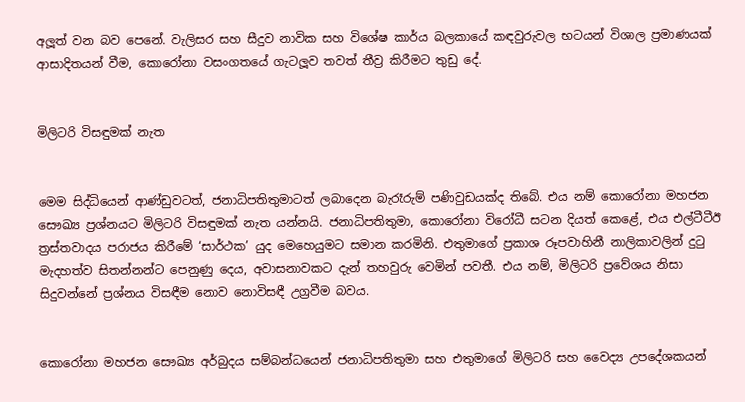අලූත් වන බව පෙනේ. වැලිසර සහ සීදුව නාවික සහ විශේෂ කාර්ය බලකායේ කඳවුරුවල භටයන් විශාල ප්‍රමාණයක් ආසාදිතයන් වීම, කොරෝනා වසංගතයේ ගැටලූව තවත් තීව්‍ර කිරීමට තුඩු දේ.


මිලිටරි විසඳුමක් නැත


මෙම සිද්ධියෙන් ආණ්ඩුවටත්, ජනාධිපතිතුමාටත් ලබාදෙන බැරෑරුම් පණිවුඩයක්ද තිබේ. එය නම් කොරෝනා මහජන සෞඛ්‍ය ප්‍රශ්නයට මිලිටරි විසඳුමක් නැත යන්නයි. ජනාධිපතිතුමා, කොරෝනා විරෝධී සටන දියත් කෙළේ, එය එල්ටීටීඊ ත්‍රස්තවාදය පරාජය කිරීමේ ‘සාර්ථක’ යුද මෙහෙයුමට සමාන කරමිනි. එතුමාගේ ප්‍රකාශ රූපවාහිනී නාලිකාවලින් දුටු මැදහත්ව සිතන්නන්ට පෙනුණු දෙය, අවාසනාවකට දැන් තහවුරු වෙමින් පවතී. එය නම්, මිලිටරි ප්‍රවේශය නිසා සිදුවන්නේ ප්‍රශ්නය විසඳීම නොව නොවිසඳී උග්‍රවීම බවය.


කොරෝනා මහජන සෞඛ්‍ය අර්බුදය සම්බන්ධයෙන් ජනාධිපතිතුමා සහ එතුමාගේ මිලිටරි සහ වෛද්‍ය උපදේශකයන්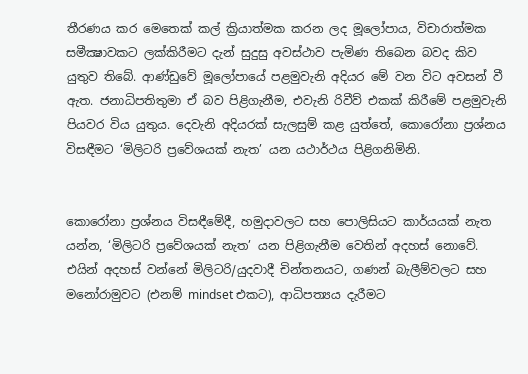තීරණය කර මෙතෙක් කල් ක්‍රියාත්මක කරන ලද මූලෝපාය, විචාරාත්මක සමීක්‍ෂාවකට ලක්කිරීමට දැන් සුදුසු අවස්ථාව පැමිණ තිබෙන බවද කිව යුතුව තිබේ. ආණ්ඩුවේ මූලෝපායේ පළමුවැනි අදියර මේ වන විට අවසන් වී ඇත. ජනාධිපතිතුමා ඒ බව පිළිගැනීම, එවැනි රිවීව් එකක් කිරීමේ පළමුවැනි පියවර විය යුතුය. දෙවැනි අදියරක් සැලසුම් කළ යුත්තේ, කොරෝනා ප්‍රශ්නය විසඳීමට ‘මිලිටරි ප්‍රවේශයක් නැත’ යන යථාර්ථය පිළිගනිමිනි.


කොරෝනා ප්‍රශ්නය විසඳීමේදී, හමුදාවලට සහ පොලිසියට කාර්යයක් නැත යන්න, ‘මිලිටරි ප්‍රවේශයක් නැත’ යන පිළිගැනීම වෙතින් අදහස් නොවේ. එයින් අදහස් වන්නේ මිලිටරි/යුදවාදී චින්තනයට, ගණන් බැලීම්වලට සහ මනෝරාමුවට (එනම් mindset එකට), ආධිපත්‍යය දැරීමට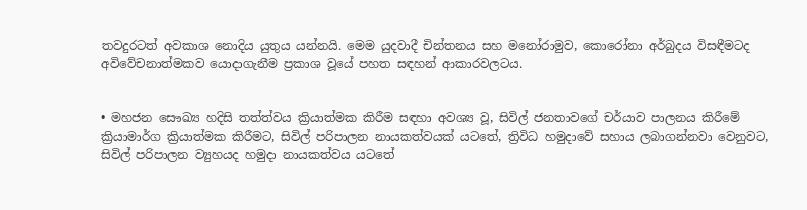තවදුරටත් අවකාශ නොදිය යුතුය යන්නයි. මෙම යුදවාදී චින්තනය සහ මනෝරාමුව, කොරෝනා අර්බුදය විසඳීමටද අවිවේචනාත්මකව යොදාගැනීම ප්‍රකාශ වූයේ පහත සඳහන් ආකාරවලටය.


• මහජන සෞඛ්‍ය හදිසි තත්ත්වය ක්‍රියාත්මක කිරීම සඳහා අවශ්‍ය වූ, සිවිල් ජනතාවගේ චර්යාව පාලනය කිරීමේ ක්‍රියාමාර්ග ක්‍රියාත්මක කිරීමට, සිවිල් පරිපාලන නායකත්වයක් යටතේ, ත්‍රිවිධ හමුදාවේ සහාය ලබාගන්නවා වෙනුවට, සිවිල් පරිපාලන ව්‍යුහයද හමුදා නායකත්වය යටතේ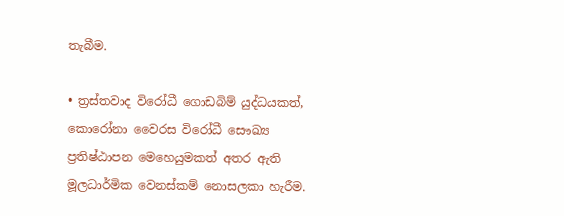තැබීම.

• ත්‍රස්තවාද විරෝධී ගොඩබිම් යුද්ධයකත්, කොරෝනා වෛරස විරෝධී සෞඛ්‍ය ප්‍රතිෂ්ඨාපන මෙහෙයුමකත් අතර ඇති මූලධාර්මික වෙනස්කම් නොසලකා හැරීම.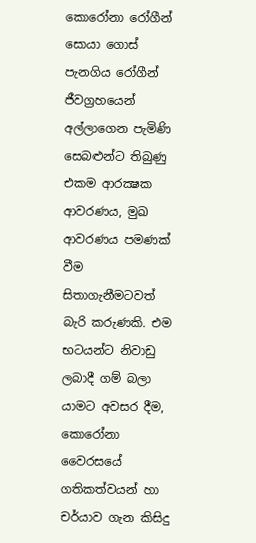කොරෝනා රෝගීන් සොයා ගොස් පැනගිය රෝගීන් ජීවග්‍රහයෙන් අල්ලාගෙන පැමිණි සෙබළුන්ට තිබුණු එකම ආරක්‍ෂක ආවරණය, මුඛ ආවරණය පමණක් වීම සිතාගැනීමටවත් බැරි කරුණකි. එම භටයන්ට නිවාඩු ලබාදී ගම් බලා යාමට අවසර දීම, කොරෝනා වෛරසයේ ගතිකත්වයන් හා චර්යාව ගැන කිසිදු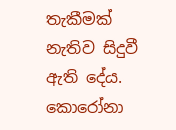තැකීමක් නැතිව සිදුවී ඇති දේය.
කොරෝනා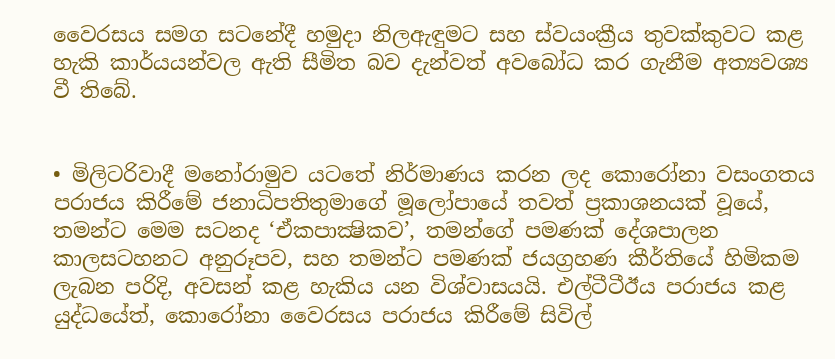වෛරසය සමග සටනේදී හමුදා නිලඇඳුමට සහ ස්වයංක්‍රීය තුවක්කුවට කළ හැකි කාර්යයන්වල ඇති සීමිත බව දැන්වත් අවබෝධ කර ගැනීම අත්‍යවශ්‍ය වී තිබේ.


• මිලිටරිවාදී මනෝරාමුව යටතේ නිර්මාණය කරන ලද කොරෝනා වසංගතය පරාජය කිරීමේ ජනාධිපතිතුමාගේ මූලෝපායේ තවත් ප්‍රකාශනයක් වූයේ, තමන්ට මෙම සටනද ‘ඒකපාක්‍ෂිකව’, තමන්ගේ පමණක් දේශපාලන කාලසටහනට අනුරූපව, සහ තමන්ට පමණක් ජයග්‍රහණ කීර්තියේ හිමිකම ලැබන පරිදි, අවසන් කළ හැකිය යන විශ්වාසයයි. එල්ටීටීඊය පරාජය කළ යුද්ධයේත්, කොරෝනා වෛරසය පරාජය කිරීමේ සිවිල්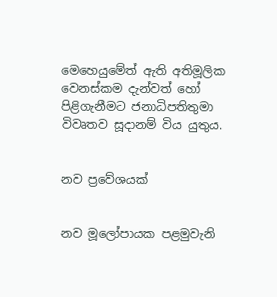මෙහෙයුමේත් ඇති අතිමූලික වෙනස්කම දැන්වත් හෝ පිළිගැනීමට ජනාධිපතිතුමා විවෘතව සූදානම් විය යුතුය.


නව ප්‍රවේශයක්


නව මූලෝපායක පළමුවැනි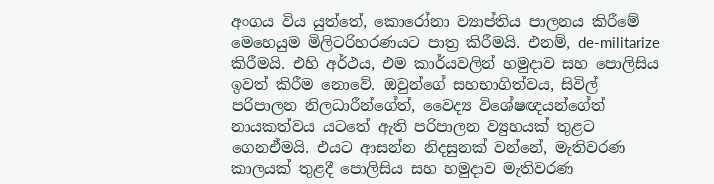අංගය විය යුත්තේ, කොරෝනා ව්‍යාප්තිය පාලනය කිරීමේ මෙහෙයුම මිලිටරිහරණයට පාත්‍ර කිරීමයි. එනම්, de-militarize කිරීමයි. එහි අර්ථය, එම කාර්යවලින් හමුදාව සහ පොලිසිය ඉවත් කිරීම නොවේ. ඔවුන්ගේ සහභාගිත්වය, සිවිල් පරිපාලන නිලධාරීන්ගේත්, වෛද්‍ය විශේෂඥයන්ගේත් නායකත්වය යටතේ ඇති පරිපාලන ව්‍යුහයක් තුළට ගෙනඒමයි. එයට ආසන්න නිදසුනක් වන්නේ, මැතිවරණ කාලයක් තුළදී පොලිසිය සහ හමුදාව මැතිවරණ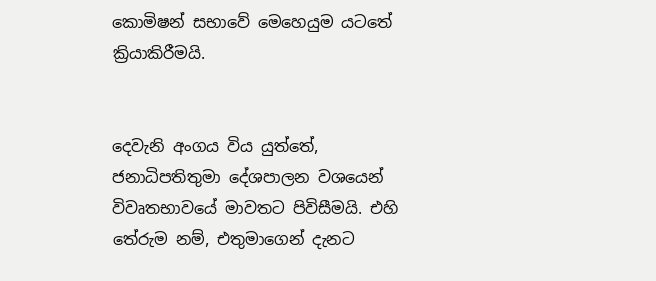කොමිෂන් සභාවේ මෙහෙයුම යටතේ ක්‍රියාකිරීමයි.


දෙවැනි අංගය විය යුත්තේ, ජනාධිපතිතුමා දේශපාලන වශයෙන් විවෘතභාවයේ මාවතට පිවිසීමයි. එහි තේරුම නම්, එතුමාගෙන් දැනට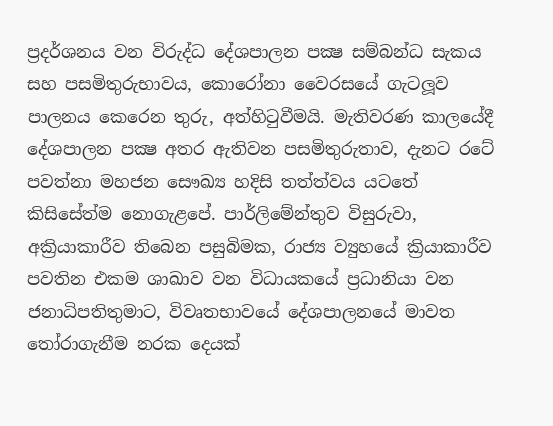ප්‍රදර්ශනය වන විරුද්ධ දේශපාලන පක්‍ෂ සම්බන්ධ සැකය සහ පසමිතුරුභාවය, කොරෝනා වෛරසයේ ගැටලූව පාලනය කෙරෙන තුරු, අත්හිටුවීමයි. මැතිවරණ කාලයේදී දේශපාලන පක්‍ෂ අතර ඇතිවන පසමිතුරුතාව, දැනට රටේ පවත්නා මහජන සෞඛ්‍ය හදිසි තත්ත්වය යටතේ කිසිසේත්ම නොගැළපේ. පාර්ලිමේන්තුව විසුරුවා, අක්‍රියාකාරීව තිබෙන පසුබිමක, රාජ්‍ය ව්‍යුහයේ ක්‍රියාකාරීව පවතින එකම ශාඛාව වන විධායකයේ ප්‍රධානියා වන ජනාධිපතිතුමාට, විවෘතභාවයේ දේශපාලනයේ මාවත තෝරාගැනීම නරක දෙයක්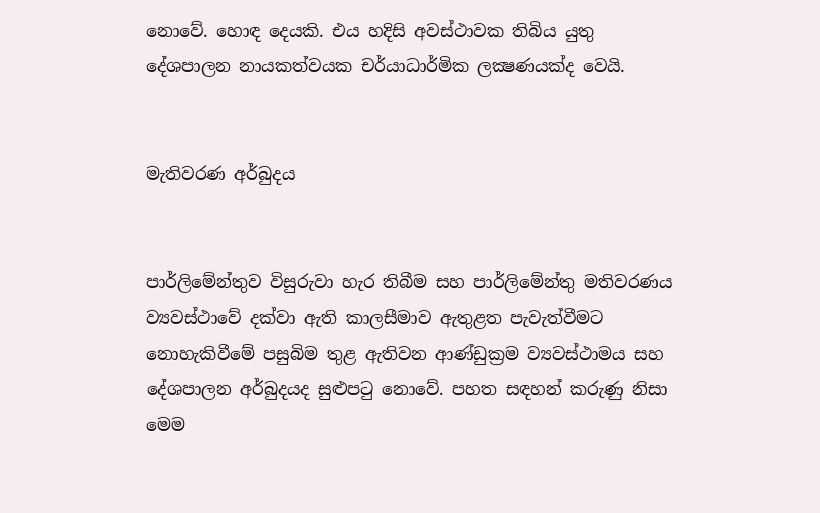නොවේ. හොඳ දෙයකි. එය හදිසි අවස්ථාවක තිබිය යුතු දේශපාලන නායකත්වයක චර්යාධාර්මික ලක්‍ෂණයක්ද වෙයි.


මැතිවරණ අර්බුදය


පාර්ලිමේන්තුව විසුරුවා හැර තිබීම සහ පාර්ලිමේන්තු මතිවරණය ව්‍යවස්ථාවේ දක්වා ඇති කාලසීමාව ඇතුළත පැවැත්වීමට නොහැකිවීමේ පසුබිම තුළ ඇතිවන ආණ්ඩුක්‍රම ව්‍යවස්ථාමය සහ දේශපාලන අර්බුදයද සුළුපටු නොවේ. පහත සඳහන් කරුණු නිසා මෙම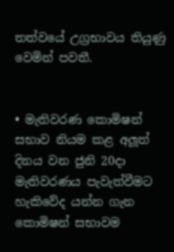තත්වයේ උග්‍රභාවය තියුණු වෙමින් පවතී.


• මැතිවරණ කොමිෂන් සභාව නියම කළ අලූත් දිනය වන ජුනි 20දා මැතිවරණය පැවැත්වීමට හැකිවේද යන්න ගැන කොමිෂන් සභාවම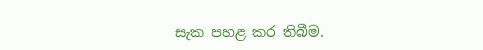සැක පහළ කර තිබීම.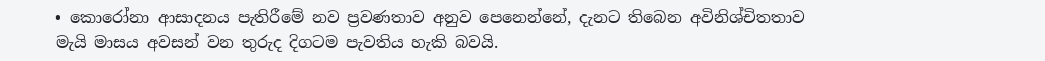• කොරෝනා ආසාදනය පැතිරීමේ නව ප්‍රවණතාව අනුව පෙනෙන්නේ, දැනට තිබෙන අවිනිශ්චිතතාව මැයි මාසය අවසන් වන තුරුද දිගටම පැවතිය හැකි බවයි.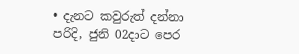• දැනට කවුරුත් දන්නා පරිදි, ජුනි 02දාට පෙර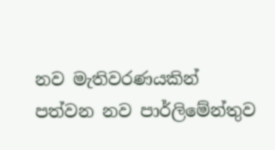නව මැතිවරණයකින් පත්වන නව පාර්ලිමේන්තුව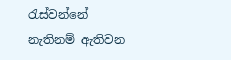රැස්වන්නේ නැතිනම් ඇතිවන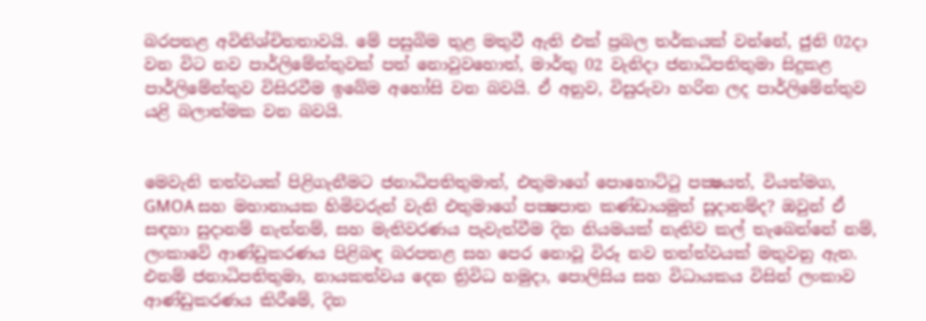බරපතළ අවිනිශ්චිතතාවයි. මේ පසුබිම තුළ මතුවී ඇති එක් ප්‍රබල තර්කයක් වන්නේ, ජුනි 02දා වන විට නව පාර්ලිමේන්තුවක් පත් නොවුවහොත්, මාර්තු 02 වැනිදා ජනාධිපතිතුමා සිදුකළ පාර්ලිමේන්තුව විසිරවීම ඉබේම අහෝසි වන බවයි. ඒ අනුව, විසුරුවා හරින ලද පාර්ලිමේන්තුව යළි බලාත්මක වන බවයි.


මෙවැනි තත්වයක් පිළිගැනීමට ජනාධිපතිතුමාත්, එතුමාගේ පොහොට්ටු පක්‍ෂයත්, වියත්මග, GMOA සහ මහානායක හිමිවරුන් වැනි එතුමාගේ පක්‍ෂපාත කණ්ඩායමුත් සූදානම්ද? ඔවුන් ඒ සඳහා සුදානම් නැත්නම්, සහ මැතිවරණය පැවැත්වීම දින නියමයක් නැතිව කල් තැබෙන්නේ නම්, ලංකාවේ ආණ්ඩුකරණය පිළිබඳ බරපතළ සහ පෙර නොවූ විරූ නව තත්ත්වයක් මතුවනු ඇත. එනම් ජනාධිපතිතුමා, නායකත්වය දෙන ත්‍රිවිධ හමුදා, පොලිසිය සහ විධායකය විසින් ලංකාව ආණ්ඩුකරණය කිරීමේ, දින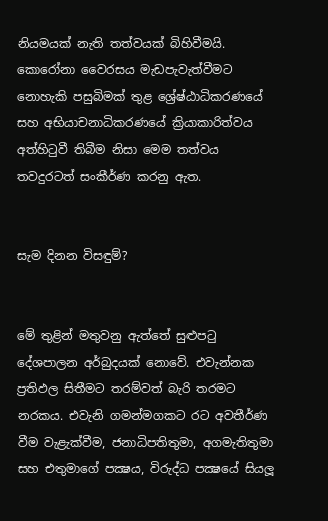නියමයක් නැති තත්වයක් බිහිවීමයි. කොරෝනා වෛරසය මැඩපැවැත්වීමට නොහැකි පසුබිමක් තුළ ශ්‍රේෂ්ඨාධිකරණයේ සහ අභියාචනාධිකරණයේ ක්‍රියාකාරිත්වය අත්හිටුවී තිබීම නිසා මෙම තත්වය තවදුරටත් සංකීර්ණ කරනු ඇත.


සැම දිනන විසඳුම්?


මේ තුළින් මතුවනු ඇත්තේ සුළුපටු දේශපාලන අර්බුදයක් නොවේ. එවැන්නක ප්‍රතිඵල සිතීමට තරම්වත් බැරි තරමට නරකය. එවැනි ගමන්මගකට රට අවතීර්ණ වීම වැළැක්වීම, ජනාධිපතිතුමා, අගමැතිතුමා සහ එතුමාගේ පක්‍ෂය, විරුද්ධ පක්‍ෂයේ සියලූ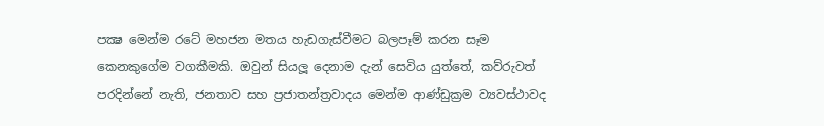පක්‍ෂ මෙන්ම රටේ මහජන මතය හැඩගැස්වීමට බලපෑම් කරන සෑම කෙනකුගේම වගකීමකි. ඔවුන් සියලූ දෙනාම දැන් සෙවිය යුත්තේ, කව්රුවත් පරදින්නේ නැති, ජනතාව සහ ප්‍රජාතන්ත්‍රවාදය මෙන්ම ආණ්ඩුක්‍රම ව්‍යවස්ථාවද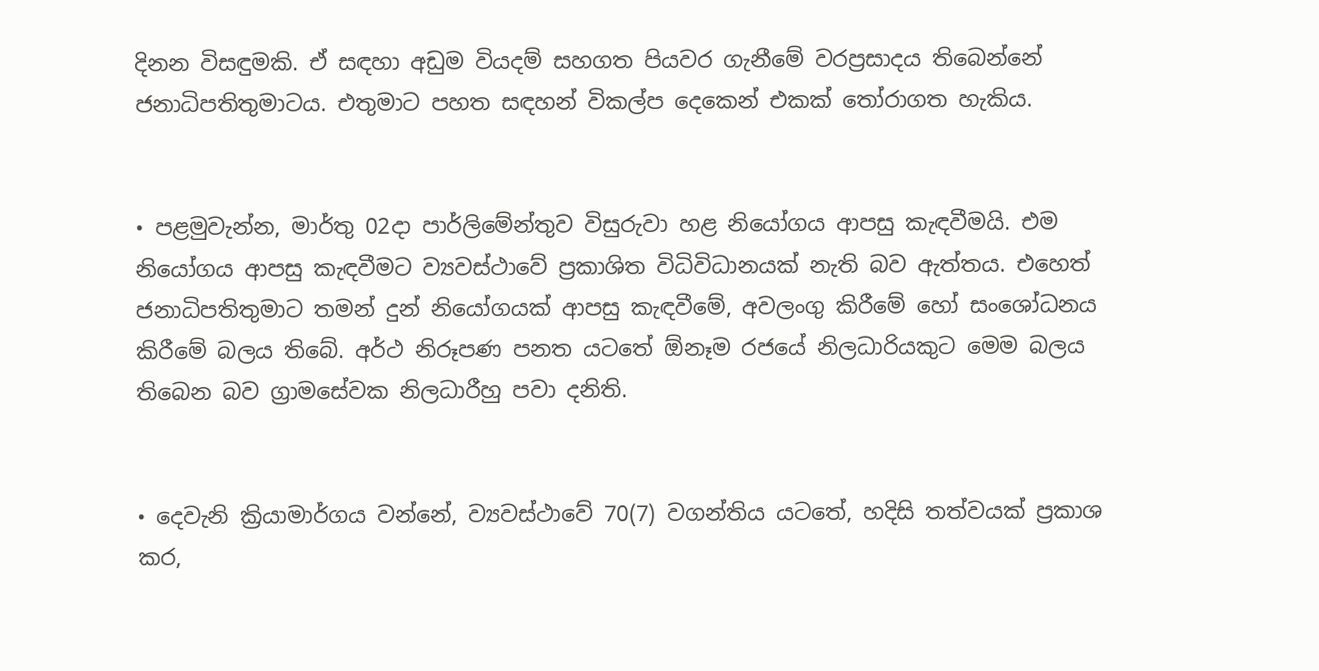දිනන විසඳුමකි. ඒ සඳහා අඩුම වියදම් සහගත පියවර ගැනීමේ වරප්‍රසාදය තිබෙන්නේ ජනාධිපතිතුමාටය. එතුමාට පහත සඳහන් විකල්ප දෙකෙන් එකක් තෝරාගත හැකිය.


• පළමුවැන්න, මාර්තු 02දා පාර්ලිමේන්තුව විසුරුවා හළ නියෝගය ආපසු කැඳවීමයි. එම නියෝගය ආපසු කැඳවීමට ව්‍යවස්ථාවේ ප්‍රකාශිත විධිවිධානයක් නැති බව ඇත්තය. එහෙත් ජනාධිපතිතුමාට තමන් දුන් නියෝගයක් ආපසු කැඳවීමේ, අවලංගු කිරීමේ හෝ සංශෝධනය කිරීමේ බලය තිබේ. අර්ථ නිරූපණ පනත යටතේ ඕනෑම රජයේ නිලධාරියකුට මෙම බලය තිබෙන බව ග්‍රාමසේවක නිලධාරීහු පවා දනිති.


• දෙවැනි ක්‍රියාමාර්ගය වන්නේ, ව්‍යවස්ථාවේ 70(7) වගන්තිය යටතේ, හදිසි තත්වයක් ප්‍රකාශ කර,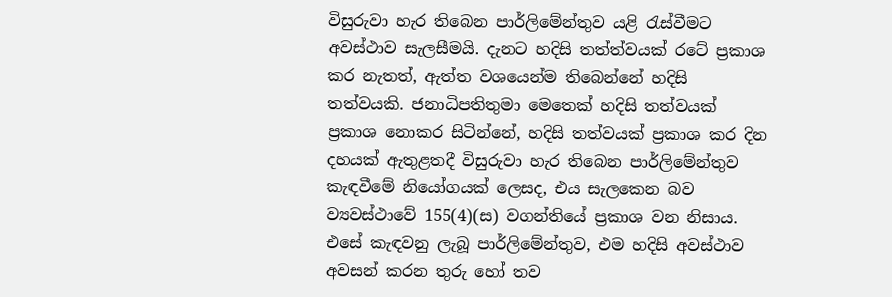විසුරුවා හැර තිබෙන පාර්ලිමේන්තුව යළි රැස්වීමට අවස්ථාව සැලසීමයි. දැනට හදිසි තත්ත්වයක් රටේ ප්‍රකාශ කර නැතත්, ඇත්ත වශයෙන්ම තිබෙන්නේ හදිසි තත්වයකි. ජනාධිපතිතුමා මෙතෙක් හදිසි තත්වයක් ප්‍රකාශ නොකර සිටින්නේ, හදිසි තත්වයක් ප්‍රකාශ කර දින දහයක් ඇතුළතදී විසුරුවා හැර තිබෙන පාර්ලිමේන්තුව කැඳවීමේ නියෝගයක් ලෙසද, එය සැලකෙන බව ව්‍යවස්ථාවේ 155(4)(ස) වගන්තියේ ප්‍රකාශ වන නිසාය. එසේ කැඳවනු ලැබූ පාර්ලිමේන්තුව, එම හදිසි අවස්ථාව අවසන් කරන තුරු හෝ තව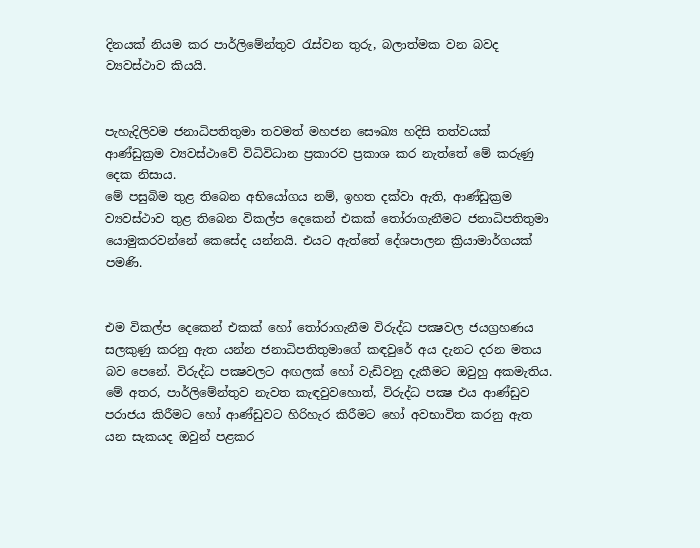දිනයක් නියම කර පාර්ලිමේන්තුව රැස්වන තුරු, බලාත්මක වන බවද ව්‍යවස්ථාව කියයි.


පැහැදිලිවම ජනාධිපතිතුමා තවමත් මහජන සෞඛ්‍ය හදිසි තත්වයක් ආණ්ඩුක්‍රම ව්‍යවස්ථාවේ විධිවිධාන ප්‍රකාරව ප්‍රකාශ කර නැත්තේ මේ කරුණු දෙක නිසාය.
මේ පසුබිම තුළ තිබෙන අභියෝගය නම්, ඉහත දක්වා ඇති, ආණ්ඩුක්‍රම ව්‍යවස්ථාව තුළ තිබෙන විකල්ප දෙකෙන් එකක් තෝරාගැනීමට ජනාධිපතිතුමා යොමුකරවන්නේ කෙසේද යන්නයි. එයට ඇත්තේ දේශපාලන ක්‍රියාමාර්ගයක් පමණි.


එම විකල්ප දෙකෙන් එකක් හෝ තෝරාගැනීම විරුද්ධ පක්‍ෂවල ජයග්‍රහණය සලකුණු කරනු ඇත යන්න ජනාධිපතිතුමාගේ කඳවුරේ අය දැනට දරන මතය බව පෙනේ. විරුද්ධ පක්‍ෂවලට අඟලක් හෝ වැඩිවනු දැකීමට ඔවුහු අකමැතිය. මේ අතර, පාර්ලිමේන්තුව නැවත කැඳවුවහොත්, විරුද්ධ පක්‍ෂ එය ආණ්ඩුව පරාජය කිරීමට හෝ ආණ්ඩුවට හිරිහැර කිරීමට හෝ අවභාවිත කරනු ඇත යන සැකයද ඔවුන් පළකර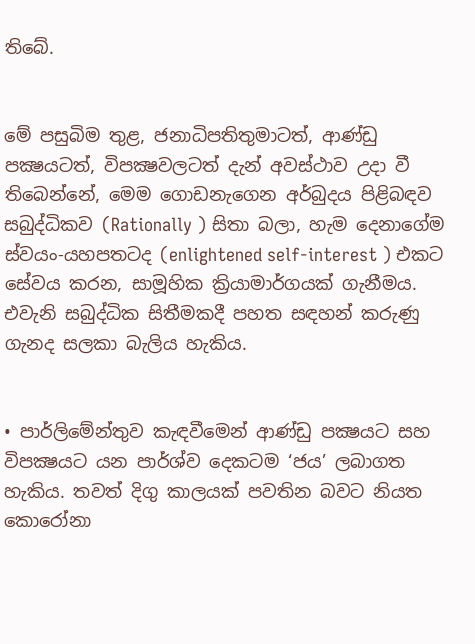තිබේ.


මේ පසුබිම තුළ, ජනාධිපතිතුමාටත්, ආණ්ඩු පක්‍ෂයටත්, විපක්‍ෂවලටත් දැන් අවස්ථාව උදා වී තිබෙන්නේ, මෙම ගොඩනැගෙන අර්බුදය පිළිබඳව සබුද්ධිකව (Rationally ) සිතා බලා, හැම දෙනාගේම ස්වයං-යහපතටද (enlightened self-interest ) එකට සේවය කරන, සාමූහික ක්‍රියාමාර්ගයක් ගැනීමය. එවැනි සබුද්ධික සිතීමකදී පහත සඳහන් කරුණු ගැනද සලකා බැලිය හැකිය.


• පාර්ලිමේන්තුව කැඳවීමෙන් ආණ්ඩු පක්‍ෂයට සහ විපක්‍ෂයට යන පාර්ශ්ව දෙකටම ‘ජය’ ලබාගත හැකිය. තවත් දිගු කාලයක් පවතින බවට නියත කොරෝනා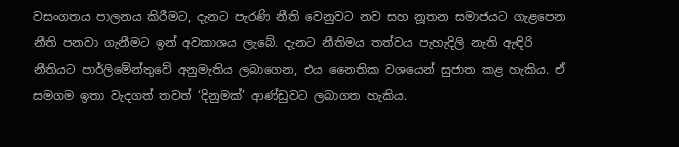වසංගතය පාලනය කිරීමට, දැනට පැරණි නීති වෙනුවට නව සහ නූතන සමාජයට ගැළපෙන නීති පනවා ගැනීමට ඉන් අවකාශය ලැබේ. දැනට නීතිමය තත්වය පැහැදිලි නැති ඇඳිරි නීතියට පාර්ලිමේන්තුවේ අනුමැතිය ලබාගෙන, එය නෛතික වශයෙන් සුජාත කළ හැකිය. ඒ සමගම ඉතා වැදගත් තවත් ‘දිනුමක්’ ආණ්ඩුවට ලබාගත හැකිය.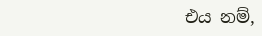එය නම්,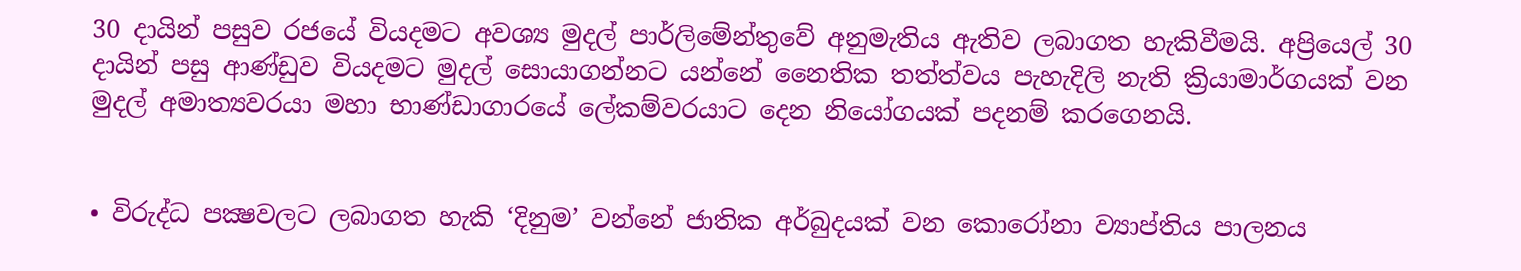30 දායින් පසුව රජයේ වියදමට අවශ්‍ය මුදල් පාර්ලිමේන්තුවේ අනුමැතිය ඇතිව ලබාගත හැකිවීමයි. අප්‍රියෙල් 30 දායින් පසු ආණ්ඩුව වියදමට මුදල් සොයාගන්නට යන්නේ නෛතික තත්ත්වය පැහැදිලි නැති ක්‍රියාමාර්ගයක් වන මුදල් අමාත්‍යවරයා මහා භාණ්ඩාගාරයේ ලේකම්වරයාට දෙන නියෝගයක් පදනම් කරගෙනයි.


• විරුද්ධ පක්‍ෂවලට ලබාගත හැකි ‘දිනුම’ වන්නේ ජාතික අර්බුදයක් වන කොරෝනා ව්‍යාප්තිය පාලනය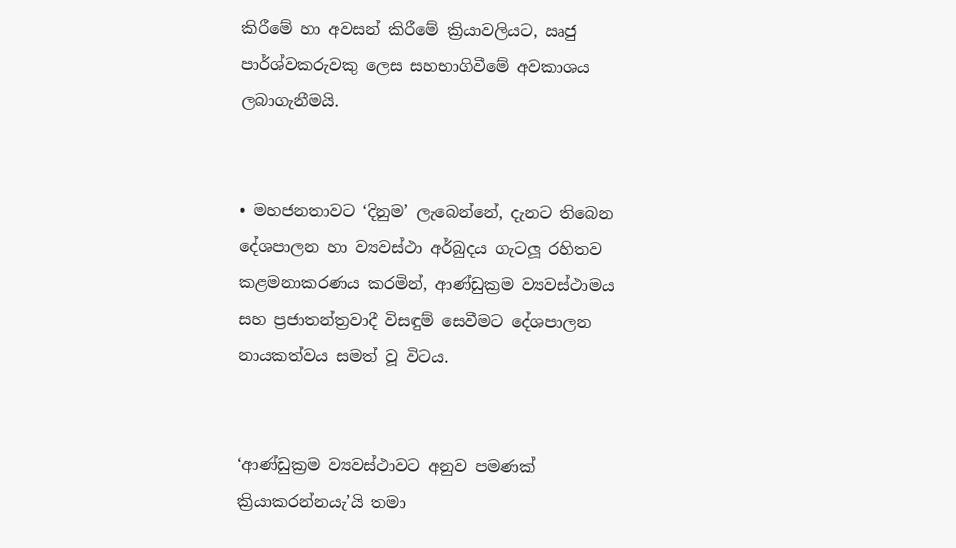කිරීමේ හා අවසන් කිරීමේ ක්‍රියාවලියට, ඍජු පාර්ශ්වකරුවකු ලෙස සහභාගිවීමේ අවකාශය ලබාගැනීමයි.


• මහජනතාවට ‘දිනුම’ ලැබෙන්නේ, දැනට තිබෙන දේශපාලන හා ව්‍යවස්ථා අර්බුදය ගැටලූ රහිතව කළමනාකරණය කරමින්, ආණ්ඩුක්‍රම ව්‍යවස්ථාමය සහ ප්‍රජාතන්ත්‍රවාදී විසඳුම් සෙවීමට දේශපාලන නායකත්වය සමත් වූ විටය.


‘ආණ්ඩුක්‍රම ව්‍යවස්ථාවට අනුව පමණක් ක්‍රියාකරන්නයැ’යි තමා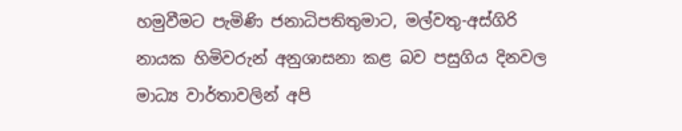හමුවීමට පැමිණි ජනාධිපතිතුමාට, මල්වතු-අස්ගිරි නායක හිමිවරුන් අනුශාසනා කළ බව පසුගිය දිනවල මාධ්‍ය වාර්තාවලින් අපි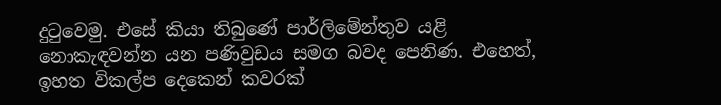දුටුවෙමු. එසේ කියා තිබුණේ පාර්ලිමේන්තුව යළි නොකැඳවන්න යන පණිවුඩය සමග බවද පෙනිණ. එහෙත්, ඉහත විකල්ප දෙකෙන් කවරක්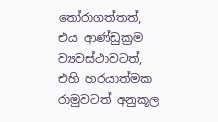තෝරාගත්තත්, එය ආණ්ඩුක්‍රම ව්‍යවස්ථාවටත්, එහි හරයාත්මක රාමුවටත් අනුකූල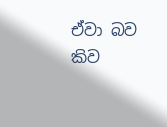ඒවා බව කිව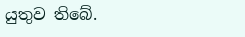යුතුව තිබේ.